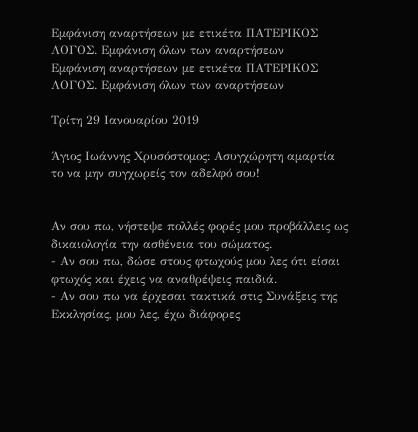Εμφάνιση αναρτήσεων με ετικέτα ΠΑΤΕΡΙΚΟΣ ΛΟΓΟΣ. Εμφάνιση όλων των αναρτήσεων
Εμφάνιση αναρτήσεων με ετικέτα ΠΑΤΕΡΙΚΟΣ ΛΟΓΟΣ. Εμφάνιση όλων των αναρτήσεων

Τρίτη 29 Ιανουαρίου 2019

Άγιος Ιωάννης Χρυσόστομος: Ασυγχώρητη αμαρτία το να μην συγχωρείς τον αδελφό σου!


Αν σου πω, νήστεψε πολλές φορές μου προβάλλεις ως δικαιολογία την ασθένεια του σώματος.
- Αν σου πω, δώσε στους φτωχούς μου λες ότι είσαι φτωχός και έχεις να αναθρέψεις παιδιά.
- Αν σου πω να έρχεσαι τακτικά στις Συνάξεις της Εκκλησίας, μου λες, έχω διάφορες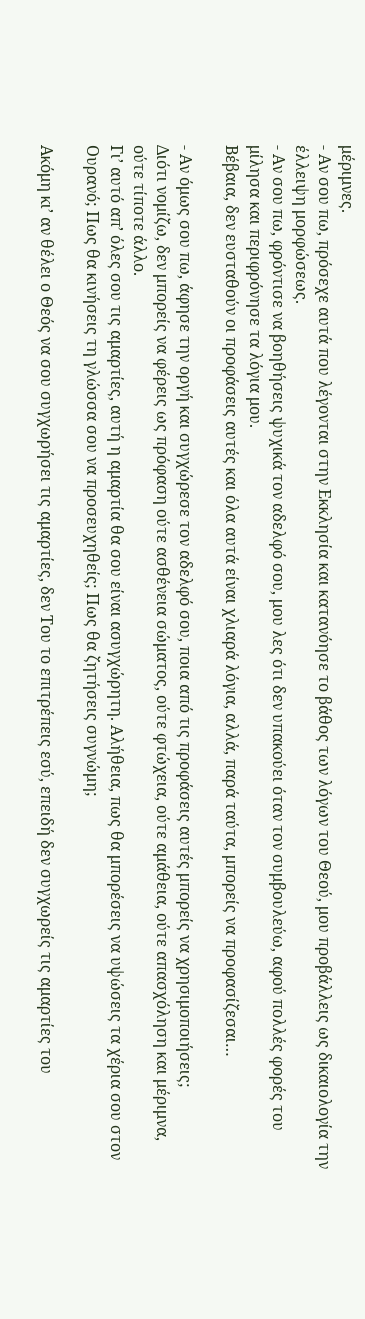μέριμνες.
- Αν σου πω, πρόσεχε αυτά που λέγονται στην Εκκλησία και κατανόησε το βάθος των λόγων του Θεού, μου προβάλλεις ως δικαιολογία την έλλειψη μορφώσεως.
- Αν σου πω, φρόντισε να βοηθήσεις ψυχικά τον αδελφό σου, μου λες ότι δεν υπακούει όταν τον συμβουλεύω, αφού πολλές φορές του μίλησα και περιφρόνησε τα λόγια μου.
Βέβαια, δεν ευσταθούν οι προφάσεις αυτές και όλα αυτά είναι χλιαρά λόγια, αλλά, παρά ταύτα, μπορείς να προφασίζεσαι…

- Αν όμως σου πω, άφησε την οργή και συγχώρεσε τον αδελφό σου, ποια από τις προφάσεις αυτές μπορείς να χρησιμοποιήσεις;
Διότι νομίζω, δεν μπορείς να φέρεις ως πρόφαση ούτε ασθένεια σώματος, ούτε φτώχεια, ούτε αμάθεια, ούτε απασχόληση και μέριμνα, ούτε τίποτε άλλο.
Γι’ αυτό απ’ όλες σου τις αμαρτίες, αυτή η αμαρτία θα σου είναι ασυγχώρητη. Αλήθεια, πως θα μπορέσεις να υψώσεις τα χέρια σου στον Ουρανό; Πως θα κινήσεις τη γλώσσα σου να προσευχηθείς; Πως θα ζητήσεις συγνώμη;

Ακόμη κι’ αν θέλει ο Θεός να σου συγχωρήσει τις αμαρτίες, δεν Του το επιτρέπεις εσύ, επειδή δεν συγχωρείς τις αμαρτίες του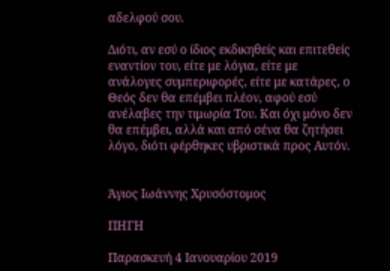αδελφού σου.

Διότι, αν εσύ ο ίδιος εκδικηθείς και επιτεθείς εναντίον του, είτε με λόγια, είτε με ανάλογες συμπεριφορές, είτε με κατάρες, ο Θεός δεν θα επέμβει πλέον, αφού εσύ ανέλαβες την τιμωρία Του. Και όχι μόνο δεν θα επέμβει, αλλά και από σένα θα ζητήσει λόγο, διότι φέρθηκες υβριστικά προς Αυτόν.


Άγιος Ιωάννης Χρυσόστομος

ΠΗΓΗ

Παρασκευή 4 Ιανουαρίου 2019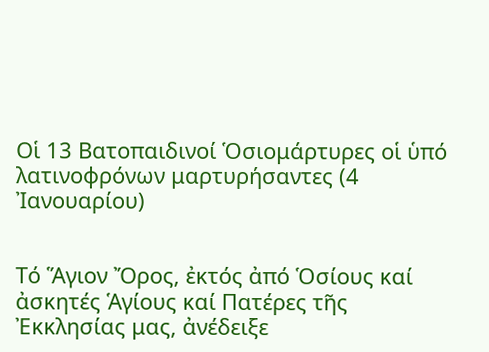Οἱ 13 Βατοπαιδινοί Ὁσιομάρτυρες οἱ ὑπό λατινοφρόνων μαρτυρήσαντες (4 Ἰανουαρίου)


Τό Ἅγιον Ὄρος, ἐκτός ἀπό Ὁσίους καί ἀσκητές Ἁγίους καί Πατέρες τῆς Ἐκκλησίας μας, ἀνέδειξε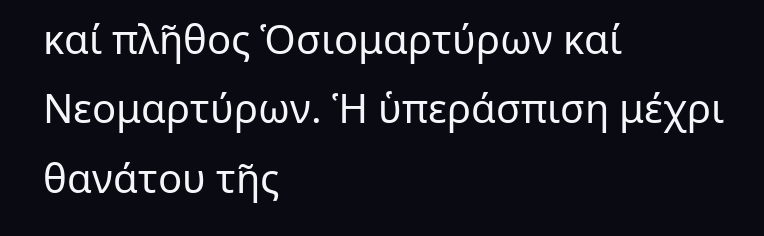καί πλῆθος Ὁσιομαρτύρων καί Νεομαρτύρων. Ἡ ὑπεράσπιση μέχρι θανάτου τῆς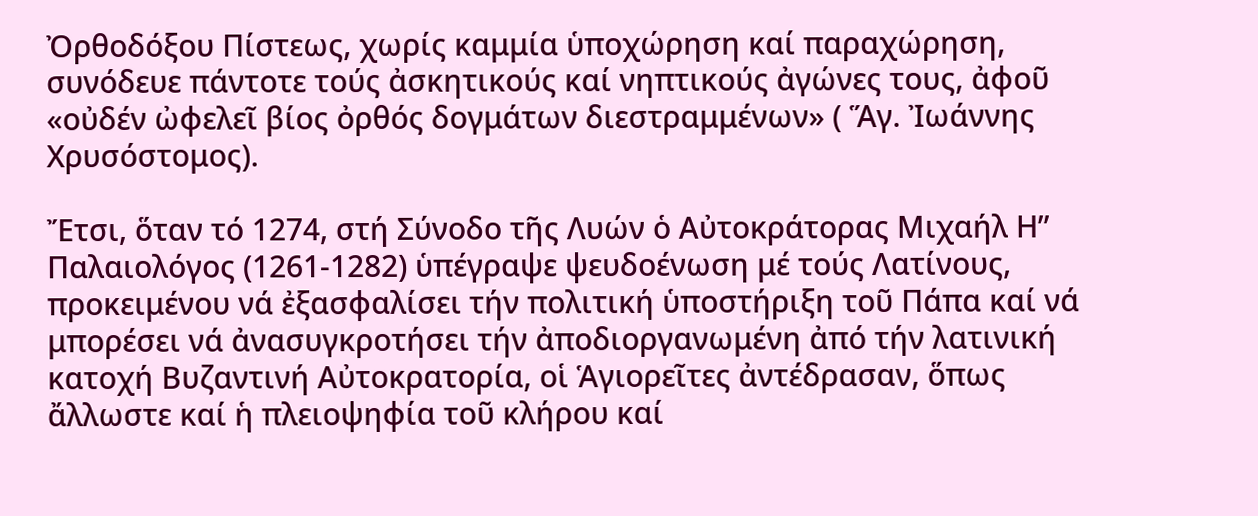Ὀρθοδόξου Πίστεως, χωρίς καμμία ὑποχώρηση καί παραχώρηση, συνόδευε πάντοτε τούς ἀσκητικούς καί νηπτικούς ἀγώνες τους, ἀφοῦ «οὐδέν ὠφελεῖ βίος ὀρθός δογμάτων διεστραμμένων» ( Ἅγ. Ἰωάννης Χρυσόστομος).

Ἔτσι, ὅταν τό 1274, στή Σύνοδο τῆς Λυών ὁ Αὐτοκράτορας Μιχαήλ Η” Παλαιολόγος (1261-1282) ὑπέγραψε ψευδοένωση μέ τούς Λατίνους, προκειμένου νά ἐξασφαλίσει τήν πολιτική ὑποστήριξη τοῦ Πάπα καί νά μπορέσει νά ἀνασυγκροτήσει τήν ἀποδιοργανωμένη ἀπό τήν λατινική κατοχή Βυζαντινή Αὐτοκρατορία, οἱ Ἁγιορεῖτες ἀντέδρασαν, ὅπως ἄλλωστε καί ἡ πλειοψηφία τοῦ κλήρου καί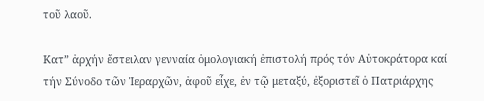τοῦ λαοῦ.

Κατ” ἀρχήν ἔστειλαν γενναία ὁμολογιακή ἐπιστολή πρός τόν Αὐτοκράτορα καί τήν Σύνοδο τῶν Ἱεραρχῶν, ἀφοῦ εἶχε, ἐν τῷ μεταξύ, ἐξοριστεῖ ὁ Πατριάρχης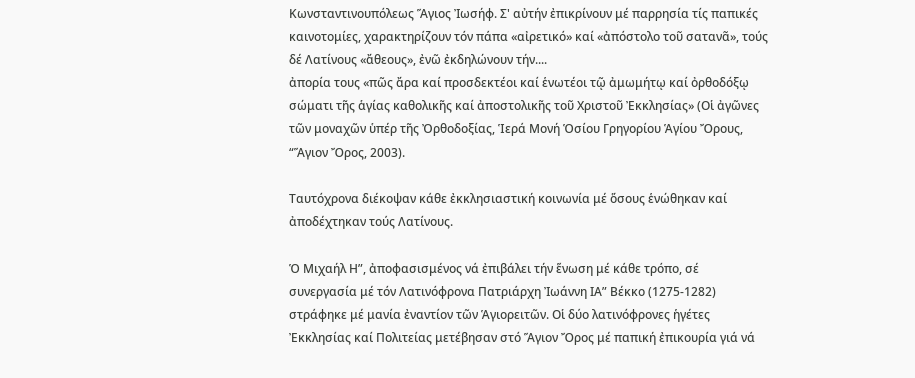Κωνσταντινουπόλεως Ἅγιος Ἰωσήφ. Σ' αὐτήν ἐπικρίνουν μέ παρρησία τίς παπικές καινοτομίες, χαρακτηρίζουν τόν πάπα «αἰρετικό» καί «ἀπόστολο τοῦ σατανᾶ», τούς δέ Λατίνους «ἄθεους», ἐνῶ ἐκδηλώνουν τήν....
ἀπορία τους «πῶς ἄρα καί προσδεκτέοι καί ἑνωτέοι τῷ ἀμωμήτῳ καί ὀρθοδόξῳ σώματι τῆς ἁγίας καθολικῆς καί ἀποστολικῆς τοῦ Χριστοῦ Ἐκκλησίας» (Οἱ ἀγῶνες τῶν μοναχῶν ὑπέρ τῆς Ὀρθοδοξίας, Ἱερά Μονή Ὁσίου Γρηγορίου Ἁγίου Ὄρους, “Ἅγιον Ὄρος, 2003).

Ταυτόχρονα διέκοψαν κάθε ἐκκλησιαστική κοινωνία μέ ὅσους ἑνώθηκαν καί ἀποδέχτηκαν τούς Λατίνους.

Ὁ Μιχαήλ Η”, ἀποφασισμένος νά ἐπιβάλει τήν ἕνωση μέ κάθε τρόπο, σέ συνεργασία μέ τόν Λατινόφρονα Πατριάρχη Ἰωάννη ΙΑ” Βέκκο (1275-1282) στράφηκε μέ μανία ἐναντίον τῶν Ἁγιορειτῶν. Οἱ δύο λατινόφρονες ἡγέτες Ἐκκλησίας καί Πολιτείας μετέβησαν στό Ἅγιον Ὄρος μέ παπική ἐπικουρία γιά νά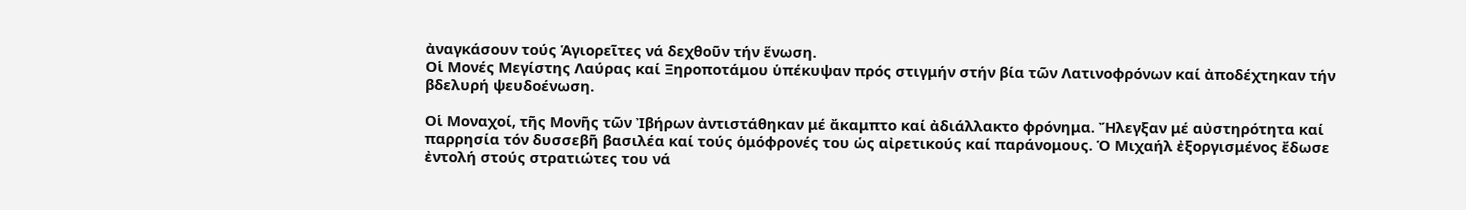ἀναγκάσουν τούς Ἁγιορεῖτες νά δεχθοῦν τήν ἕνωση.
Οἱ Μονές Μεγίστης Λαύρας καί Ξηροποτάμου ὑπέκυψαν πρός στιγμήν στήν βία τῶν Λατινοφρόνων καί ἀποδέχτηκαν τήν βδελυρή ψευδοένωση.

Οἱ Μοναχοί, τῆς Μονῆς τῶν Ἰβήρων ἀντιστάθηκαν μέ ἄκαμπτο καί ἀδιάλλακτο φρόνημα. Ἤλεγξαν μέ αὐστηρότητα καί παρρησία τόν δυσσεβῆ βασιλέα καί τούς ὁμόφρονές του ὡς αἰρετικούς καί παράνομους. Ὁ Μιχαήλ ἐξοργισμένος ἔδωσε ἐντολή στούς στρατιώτες του νά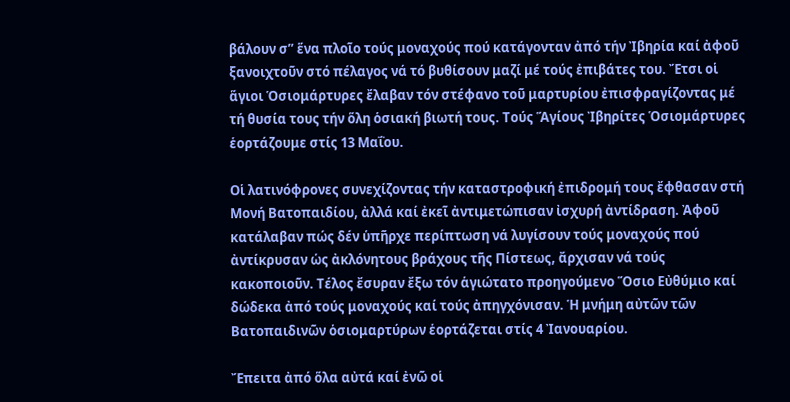βάλουν σ” ἕνα πλοῖο τούς μοναχούς πού κατάγονταν ἀπό τήν Ἰβηρία καί ἀφοῦ ξανοιχτοῦν στό πέλαγος νά τό βυθίσουν μαζί μέ τούς ἐπιβάτες του. Ἔτσι οἱ ἅγιοι Ὁσιομάρτυρες ἔλαβαν τόν στέφανο τοῦ μαρτυρίου ἐπισφραγίζοντας μέ τή θυσία τους τήν ὅλη ὁσιακή βιωτή τους. Τούς Ἅγίους Ἰβηρίτες Ὁσιομάρτυρες ἑορτάζουμε στίς 13 Μαΐου.

Οἱ λατινόφρονες συνεχίζοντας τήν καταστροφική ἐπιδρομή τους ἔφθασαν στή Μονή Βατοπαιδίου, ἀλλά καί ἐκεῖ ἀντιμετώπισαν ἰσχυρή ἀντίδραση. Ἀφοῦ κατάλαβαν πώς δέν ὑπῆρχε περίπτωση νά λυγίσουν τούς μοναχούς πού ἀντίκρυσαν ὡς ἀκλόνητους βράχους τῆς Πίστεως, ἄρχισαν νά τούς κακοποιοῦν. Τέλος ἔσυραν ἔξω τόν ἁγιώτατο προηγούμενο Ὅσιο Εὐθύμιο καί δώδεκα ἀπό τούς μοναχούς καί τούς ἀπηγχόνισαν. Ἡ μνήμη αὐτῶν τῶν Βατοπαιδινῶν ὁσιομαρτύρων ἑορτάζεται στίς 4 Ἰανουαρίου.

Ἔπειτα ἀπό ὅλα αὐτά καί ἐνῶ οἱ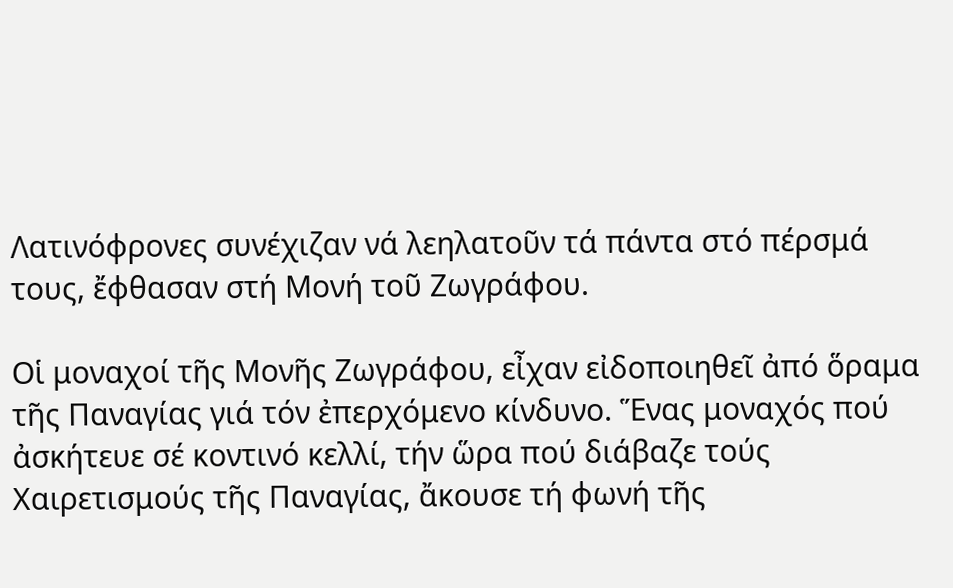Λατινόφρονες συνέχιζαν νά λεηλατοῦν τά πάντα στό πέρσμά τους, ἔφθασαν στή Μονή τοῦ Ζωγράφου.

Οἱ μοναχοί τῆς Μονῆς Ζωγράφου, εἶχαν εἰδοποιηθεῖ ἀπό ὅραμα τῆς Παναγίας γιά τόν ἐπερχόμενο κίνδυνο. Ἕνας μοναχός πού ἀσκήτευε σέ κοντινό κελλί, τήν ὥρα πού διάβαζε τούς Χαιρετισμούς τῆς Παναγίας, ἄκουσε τή φωνή τῆς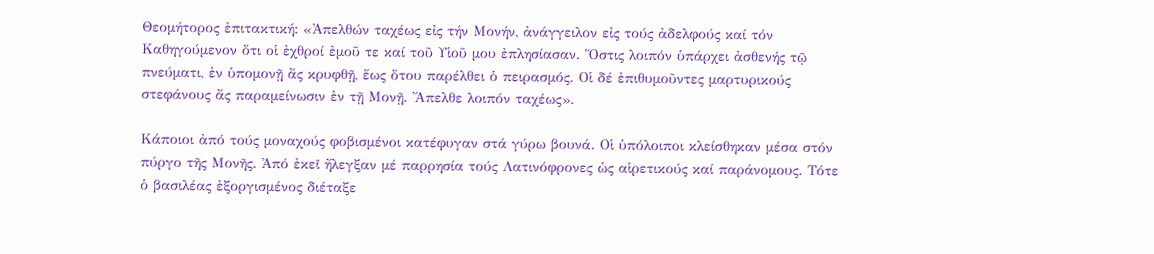Θεομήτορος ἐπιτακτική: «Ἀπελθών ταχέως εἰς τήν Μονήν, ἀνάγγειλον εἰς τούς ἀδελφούς καί τόν Καθηγούμενον ὅτι οἱ ἐχθροί ἐμοῦ τε καί τοῦ Υἱοῦ μου ἐπλησίασαν. Ὅστις λοιπόν ὑπάρχει ἀσθενής τῷ πνεύματι, ἐν ὑπομονῇ ἄς κρυφθῇ, ἕως ὅτου παρέλθει ὁ πειρασμός. Οἱ δέ ἐπιθυμοῦντες μαρτυρικούς στεφάνους ἄς παραμείνωσιν ἐν τῇ Μονῇ. Ἄπελθε λοιπόν ταχέως».

Κάποιοι ἀπό τούς μοναχούς φοβισμένοι κατέφυγαν στά γύρω βουνά. Οἱ ὑπόλοιποι κλείσθηκαν μέσα στόν πύργο τῆς Μονῆς. Ἀπό ἐκεῖ ἤλεγξαν μέ παρρησία τούς Λατινόφρονες ὡς αἱρετικούς καί παράνομους. Τότε ὁ βασιλέας ἐξοργισμένος διέταξε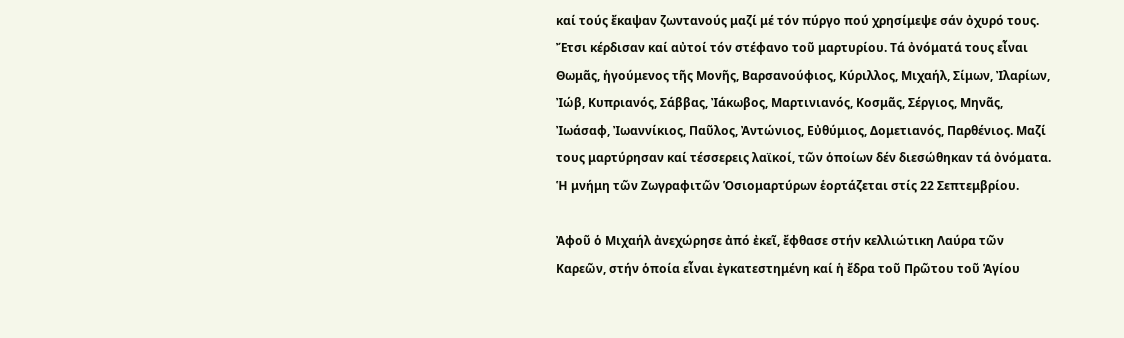καί τούς ἔκαψαν ζωντανούς μαζί μέ τόν πύργο πού χρησίμεψε σάν ὀχυρό τους. Ἔτσι κέρδισαν καί αὐτοί τόν στέφανο τοῦ μαρτυρίου. Τά ὀνόματά τους εἶναι Θωμᾶς, ἡγούμενος τῆς Μονῆς, Βαρσανούφιος, Κύριλλος, Μιχαήλ, Σίμων, Ἰλαρίων, Ἰώβ, Κυπριανός, Σάββας, Ἰάκωβος, Μαρτινιανός, Κοσμᾶς, Σέργιος, Μηνᾶς, Ἰωάσαφ, Ἰωαννίκιος, Παῦλος, Ἀντώνιος, Εὐθύμιος, Δομετιανός, Παρθένιος. Μαζί τους μαρτύρησαν καί τέσσερεις λαϊκοί, τῶν ὁποίων δέν διεσώθηκαν τά ὀνόματα. Ἡ μνήμη τῶν Ζωγραφιτῶν Ὁσιομαρτύρων ἑορτάζεται στίς 22 Σεπτεμβρίου.

Ἀφοῦ ὁ Μιχαήλ ἀνεχώρησε ἀπό ἐκεῖ, ἔφθασε στήν κελλιώτικη Λαύρα τῶν Καρεῶν, στήν ὁποία εἶναι ἐγκατεστημένη καί ἡ ἔδρα τοῦ Πρῶτου τοῦ Ἁγίου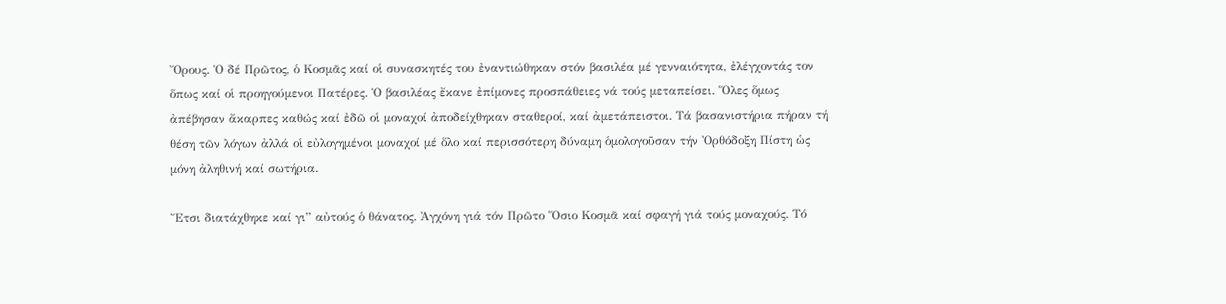Ὄρους. Ὁ δέ Πρῶτος, ὁ Κοσμᾶς καί οἱ συνασκητές του ἐναντιώθηκαν στόν βασιλέα μέ γενναιότητα, ἐλέγχοντάς τον ὅπως καί οἱ προηγούμενοι Πατέρες. Ὁ βασιλέας ἔκανε ἐπίμονες προσπάθειες νά τούς μεταπείσει. Ὅλες ὅμως ἀπέβησαν ἄκαρπες καθώς καί ἐδῶ οἱ μοναχοί ἀποδείχθηκαν σταθεροί, καί ἀμετάπειστοι. Τά βασανιστήρια πήραν τή θέση τῶν λόγων ἀλλά οἱ εὐλογημένοι μοναχοί μέ ὅλο καί περισσότερη δύναμη ὁμολογοῦσαν τήν Ὀρθόδοξη Πίστη ὡς μόνη ἀληθινή καί σωτήρια.

Ἔτσι διατάχθηκε καί γι” αὐτούς ὁ θάνατος. Ἀγχόνη γιά τόν Πρῶτο Ὅσιο Κοσμᾶ καί σφαγή γιά τούς μοναχούς. Τό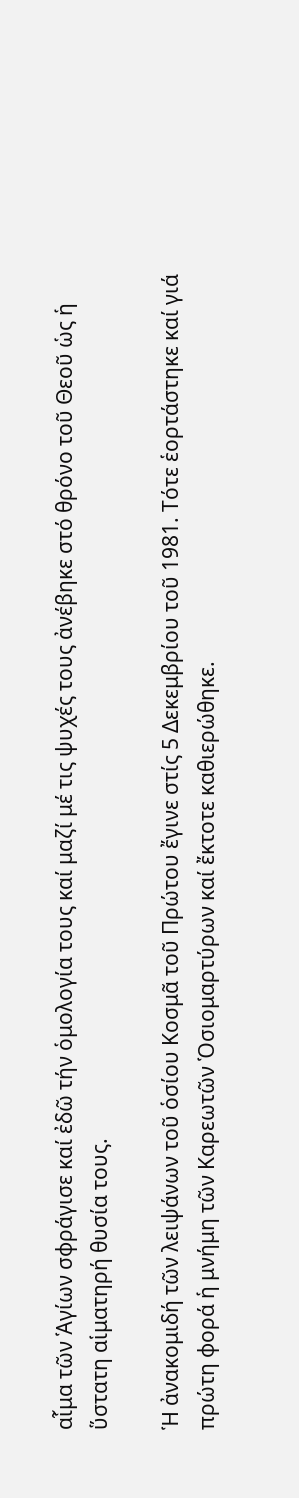αἷμα τῶν Ἁγίων σφράγισε καί ἐδῶ τήν ὁμολογία τους καί μαζί μέ τις ψυχές τους ἀνέβηκε στό θρόνο τοῦ Θεοῦ ὡς ἡ ὕστατη αἱματηρή θυσία τους.

Ἡ ἀνακομιδή τῶν λειψάνων τοῦ ὁσίου Κοσμᾶ τοῦ Πρώτου ἔγινε στίς 5 Δεκεμβρίου τοῦ 1981. Τότε ἑορτάστηκε καί γιά πρώτη φορά ἡ μνήμη τῶν Καρεωτῶν Ὁσιομαρτύρων καί ἔκτοτε καθιερώθηκε.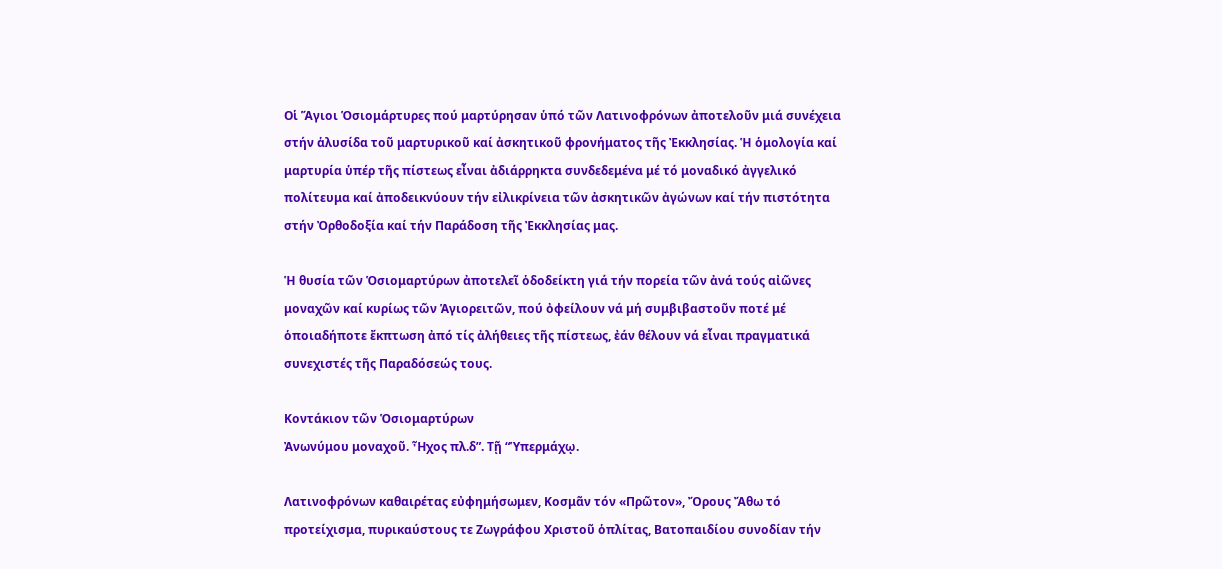Οἱ Ἅγιοι Ὁσιομάρτυρες πού μαρτύρησαν ὑπό τῶν Λατινοφρόνων ἀποτελοῦν μιά συνέχεια στήν ἁλυσίδα τοῦ μαρτυρικοῦ καί ἀσκητικοῦ φρονήματος τῆς Ἐκκλησίας. Ἡ ὁμολογία καί μαρτυρία ὑπέρ τῆς πίστεως εἶναι ἀδιάρρηκτα συνδεδεμένα μέ τό μοναδικό ἀγγελικό πολίτευμα καί ἀποδεικνύουν τήν εἰλικρίνεια τῶν ἀσκητικῶν ἀγώνων καί τήν πιστότητα στήν Ὀρθοδοξία καί τήν Παράδοση τῆς Ἐκκλησίας μας.

Ἡ θυσία τῶν Ὁσιομαρτύρων ἀποτελεῖ ὁδοδείκτη γιά τήν πορεία τῶν ἀνά τούς αἰῶνες μοναχῶν καί κυρίως τῶν Ἁγιορειτῶν, πού ὀφείλουν νά μή συμβιβαστοῦν ποτέ μέ ὁποιαδήποτε ἔκπτωση ἀπό τίς ἀλήθειες τῆς πίστεως, ἐάν θέλουν νά εἶναι πραγματικά συνεχιστές τῆς Παραδόσεώς τους.

Κοντάκιον τῶν Ὁσιομαρτύρων
Ἀνωνύμου μοναχοῦ. Ἦχος πλ.δ”. Τῇ “Ὑπερμάχῳ.

Λατινοφρόνων καθαιρέτας εὐφημήσωμεν, Κοσμᾶν τόν «Πρῶτον», Ὄρους Ἄθω τό προτείχισμα, πυρικαύστους τε Ζωγράφου Χριστοῦ ὁπλίτας, Βατοπαιδίου συνοδίαν τήν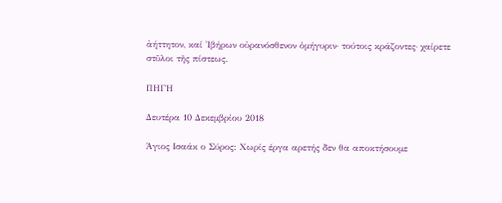ἀήττητον, καί Ἰβήρων οὐρανόσθενον ὁμήγυριν· τούτοις κράζοντες· χαίρετε στῦλοι τῆς πίστεως.

ΠΗΓΗ

Δευτέρα 10 Δεκεμβρίου 2018

Άγιος Ισαάκ ο Σύρος: Χωρίς έργα αρετής δεν θα αποκτήσουμε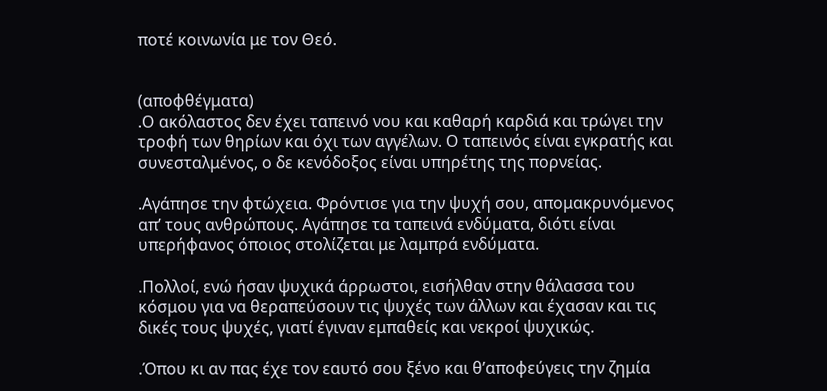ποτέ κοινωνία με τον Θεό.


(αποφθέγματα)
.Ο ακόλαστος δεν έχει ταπεινό νου και καθαρή καρδιά και τρώγει την τροφή των θηρίων και όχι των αγγέλων. Ο ταπεινός είναι εγκρατής και συνεσταλμένος, ο δε κενόδοξος είναι υπηρέτης της πορνείας.

.Αγάπησε την φτώχεια. Φρόντισε για την ψυχή σου, απομακρυνόμενος απ’ τους ανθρώπους. Αγάπησε τα ταπεινά ενδύματα, διότι είναι υπερήφανος όποιος στολίζεται με λαμπρά ενδύματα.

.Πολλοί, ενώ ήσαν ψυχικά άρρωστοι, εισήλθαν στην θάλασσα του κόσμου για να θεραπεύσουν τις ψυχές των άλλων και έχασαν και τις δικές τους ψυχές, γιατί έγιναν εμπαθείς και νεκροί ψυχικώς.

.Όπου κι αν πας έχε τον εαυτό σου ξένο και θ’αποφεύγεις την ζημία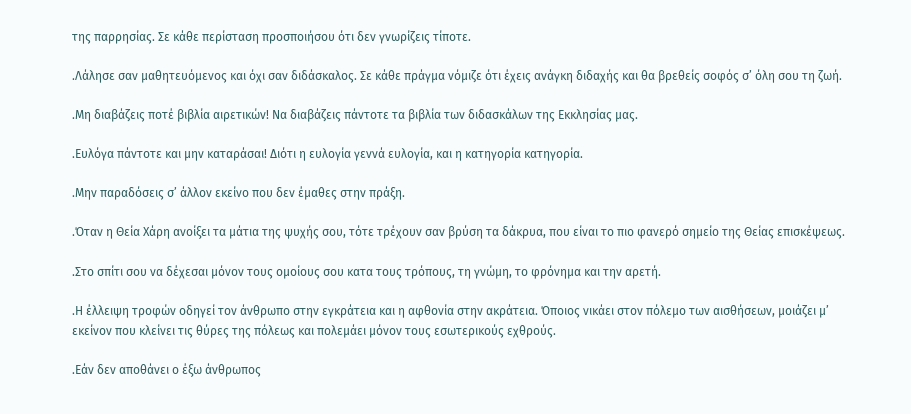της παρρησίας. Σε κάθε περίσταση προσποιήσου ότι δεν γνωρίζεις τίποτε.

.Λάλησε σαν μαθητευόμενος και όχι σαν διδάσκαλος. Σε κάθε πράγμα νόμιζε ότι έχεις ανάγκη διδαχής και θα βρεθείς σοφός σ’ όλη σου τη ζωή.

.Μη διαβάζεις ποτέ βιβλία αιρετικών! Να διαβάζεις πάντοτε τα βιβλία των διδασκάλων της Εκκλησίας μας.

.Ευλόγα πάντοτε και μην καταράσαι! Διότι η ευλογία γεννά ευλογία, και η κατηγορία κατηγορία.

.Μην παραδόσεις σ’ άλλον εκείνο που δεν έμαθες στην πράξη.

.Όταν η Θεία Χάρη ανοίξει τα μάτια της ψυχής σου, τότε τρέχουν σαν βρύση τα δάκρυα, που είναι το πιο φανερό σημείο της Θείας επισκέψεως.

.Στο σπίτι σου να δέχεσαι μόνον τους ομοίους σου κατα τους τρόπους, τη γνώμη, το φρόνημα και την αρετή.

.Η έλλειψη τροφών οδηγεί τον άνθρωπο στην εγκράτεια και η αφθονία στην ακράτεια. Όποιος νικάει στον πόλεμο των αισθήσεων, μοιάζει μ’ εκείνον που κλείνει τις θύρες της πόλεως και πολεμάει μόνον τους εσωτερικούς εχθρούς.

.Εάν δεν αποθάνει ο έξω άνθρωπος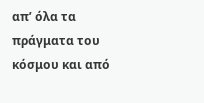απ’ όλα τα πράγματα του κόσμου και από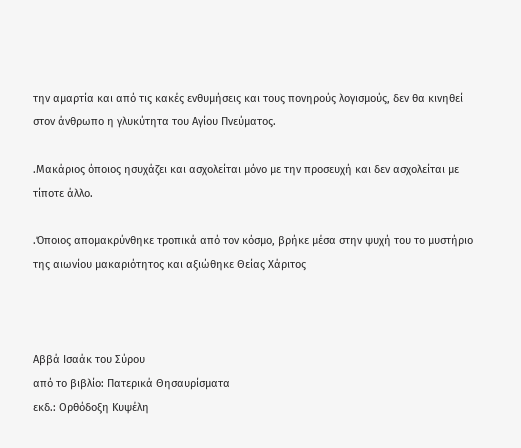την αμαρτία και από τις κακές ενθυμήσεις και τους πονηρούς λογισμούς, δεν θα κινηθεί στον άνθρωπο η γλυκύτητα του Αγίου Πνεύματος.

.Μακάριος όποιος ησυχάζει και ασχολείται μόνο με την προσευχή και δεν ασχολείται με τίποτε άλλο.

.Όποιος απομακρύνθηκε τροπικά από τον κόσμο, βρήκε μέσα στην ψυχή του το μυστήριο της αιωνίου μακαριότητος και αξιώθηκε Θείας Χάριτος



Αββά Ισαάκ του Σύρου
από το βιβλίο: Πατερικά Θησαυρίσματα
εκδ.: Ορθόδοξη Κυψέλη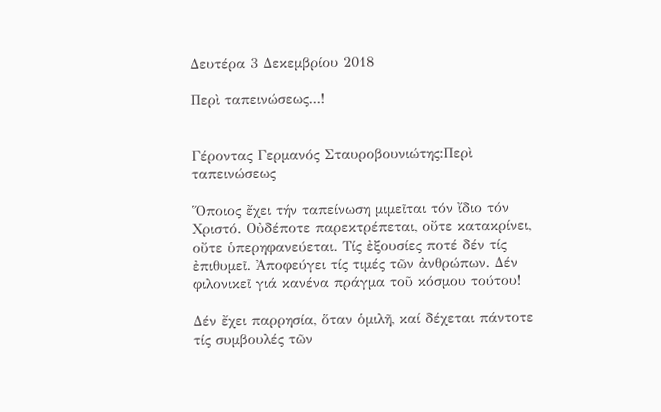Δευτέρα 3 Δεκεμβρίου 2018

Περὶ ταπεινώσεως...!


Γέροντας Γερμανός Σταυροβουνιώτης:Περὶ ταπεινώσεως

Ὅποιος ἔχει τήν ταπείνωση μιμεῖται τόν ἴδιο τόν Χριστό. Οὐδέποτε παρεκτρέπεται, οὔτε κατακρίνει, οὔτε ὑπερηφανεύεται. Τίς ἐξουσίες ποτέ δέν τίς ἐπιθυμεῖ. Ἀποφεύγει τίς τιμές τῶν ἀνθρώπων. Δέν φιλονικεῖ γιά κανένα πράγμα τοῦ κόσμου τούτου!

Δέν ἔχει παρρησία, ὅταν ὁμιλῆ, καί δέχεται πάντοτε τίς συμβουλές τῶν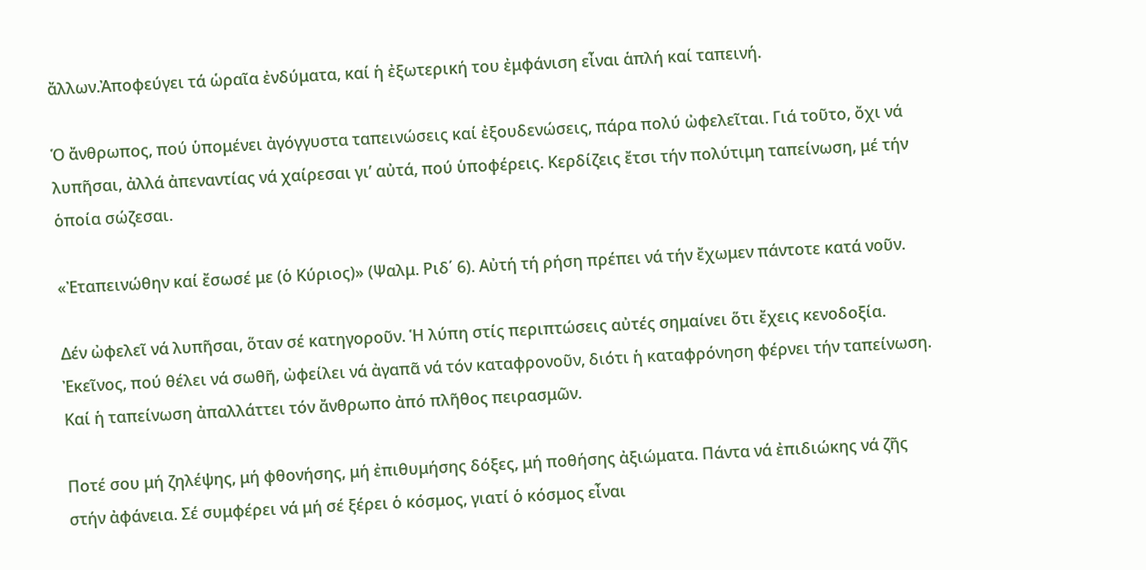ἄλλων.Ἀποφεύγει τά ὡραῖα ἐνδύματα, καί ἡ ἐξωτερική του ἐμφάνιση εἶναι ἁπλή καί ταπεινή.

Ὁ ἄνθρωπος, πού ὑπομένει ἀγόγγυστα ταπεινώσεις καί ἐξουδενώσεις, πάρα πολύ ὠφελεῖται. Γιά τοῦτο, ὄχι νά λυπῆσαι, ἀλλά ἀπεναντίας νά χαίρεσαι γι’ αὐτά, πού ὑποφέρεις. Κερδίζεις ἔτσι τήν πολύτιμη ταπείνωση, μέ τήν ὁποία σώζεσαι.

«Ἐταπεινώθην καί ἔσωσέ με (ὁ Κύριος)» (Ψαλμ. Ριδ΄ 6). Αὐτή τή ρήση πρέπει νά τήν ἔχωμεν πάντοτε κατά νοῦν.

Δέν ὠφελεῖ νά λυπῆσαι, ὅταν σέ κατηγοροῦν. Ἡ λύπη στίς περιπτώσεις αὐτές σημαίνει ὅτι ἔχεις κενοδοξία. Ἐκεῖνος, πού θέλει νά σωθῆ, ὠφείλει νά ἀγαπᾶ νά τόν καταφρονοῦν, διότι ἡ καταφρόνηση φέρνει τήν ταπείνωση. Καί ἡ ταπείνωση ἀπαλλάττει τόν ἄνθρωπο ἀπό πλῆθος πειρασμῶν.

Ποτέ σου μή ζηλέψης, μή φθονήσης, μή ἐπιθυμήσης δόξες, μή ποθήσης ἀξιώματα. Πάντα νά ἐπιδιώκης νά ζῆς στήν ἀφάνεια. Σέ συμφέρει νά μή σέ ξέρει ὁ κόσμος, γιατί ὁ κόσμος εἶναι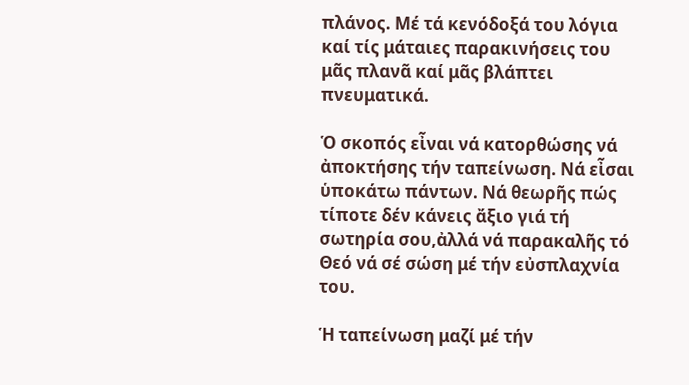πλάνος. Μέ τά κενόδοξά του λόγια καί τίς μάταιες παρακινήσεις του μᾶς πλανᾶ καί μᾶς βλάπτει πνευματικά.

Ὁ σκοπός εἶναι νά κατορθώσης νά ἀποκτήσης τήν ταπείνωση. Νά εἶσαι ὑποκάτω πάντων. Νά θεωρῆς πώς τίποτε δέν κάνεις ἄξιο γιά τή σωτηρία σου,ἀλλά νά παρακαλῆς τό Θεό νά σέ σώση μέ τήν εὐσπλαχνία του.

Ἡ ταπείνωση μαζί μέ τήν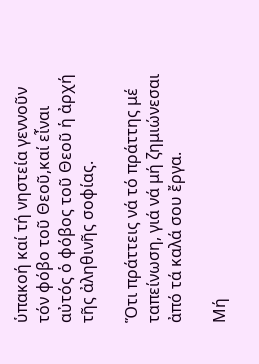ὑπακοή καί τή νηστεία γεννοῦν τόν φόβο τοῦ Θεοῦ,καί εἶναι αὐτός ὁ φόβος τοῦ Θεοῦ ἡ ἀρχή τῆς ἀληθινῆς σοφίας.

Ὅτι πράττεις νά τό πράττης μέ ταπείνωση, γιά νά μή ζημιώνεσαι ἀπό τά καλά σου ἔργα.

Μή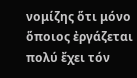νομίζης ὅτι μόνο ὅποιος ἐργάζεται πολύ ἔχει τόν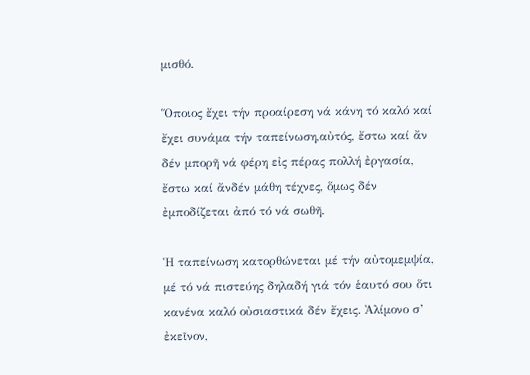μισθό.

Ὅποιος ἔχει τήν προαίρεση νά κάνη τό καλό καί ἔχει συνάμα τήν ταπείνωση,αὐτός, ἔστω καί ἄν δέν μπορῆ νά φέρη εἰς πέρας πολλή ἐργασία, ἔστω καί ἄνδέν μάθη τέχνες, ὅμως δέν ἐμποδίζεται ἀπό τό νά σωθῆ.

Ἡ ταπείνωση κατορθώνεται μέ τήν αὐτομεμψία, μέ τό νά πιστεύης δηλαδή γιά τόν ἑαυτό σου ὅτι κανένα καλό οὐσιαστικά δέν ἔχεις. Ἀλίμονο σ’ ἐκεῖνον,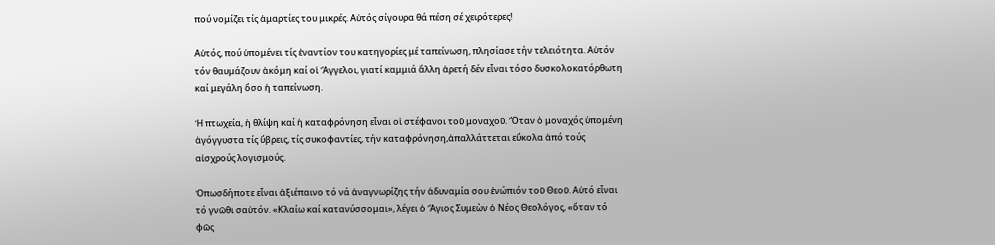πού νομίζει τίς ἁμαρτίες του μικρές. Αὐτός σίγουρα θά πέση σέ χειρότερες!

Αὐτός, πού ὑπομένει τίς ἐναντίον του κατηγορίες μέ ταπείνωση, πλησίασε τήν τελειότητα. Αὐτόν τόν θαυμάζουν ἀκόμη καί οἱ Ἄγγελοι, γιατί καμμιά ἄλλη ἀρετή δέν εἶναι τόσο δυσκολοκατόρθωτη καί μεγάλη ὅσο ἡ ταπείνωση.

Ἡ πτωχεία, ἡ θλίψη καί ἡ καταφρόνηση εἶναι οἱ στέφανοι τοῦ μοναχοῦ. Ὅταν ὁ μοναχός ὑπομένη ἀγόγγυστα τίς ὕβρεις, τίς συκοφαντίες, τήν καταφρόνηση,ἀπαλλάττεται εὔκολα ἀπό τούς αἰσχρούς λογισμούς.

Ὁπωσδήποτε εἶναι ἀξιέπαινο τό νά ἀναγνωρίζης τήν ἀδυναμία σου ἐνώπιόν τοῦ Θεοῦ. Αὐτό εἶναι τό γνῶθι σαὐτόν. «Κλαίω καί κατανύσσομαι», λέγει ὁ Ἅγιος Συμεὼν ὁ Νέος Θεολόγος, «ὅταν τό φῶς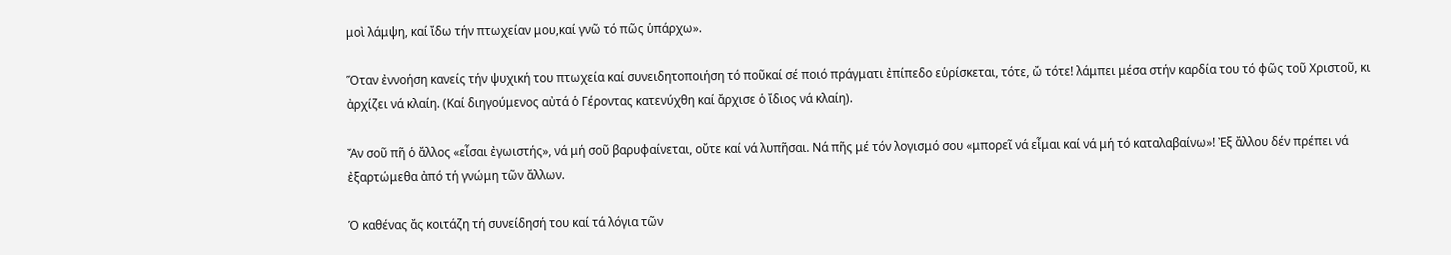μοὶ λάμψη, καί ἴδω τήν πτωχείαν μου,καί γνῶ τό πῶς ὑπάρχω».

Ὅταν ἐννοήση κανείς τήν ψυχική του πτωχεία καί συνειδητοποιήση τό ποῦκαί σέ ποιό πράγματι ἐπίπεδο εὑρίσκεται, τότε, ὤ τότε! λάμπει μέσα στήν καρδία του τό φῶς τοῦ Χριστοῦ, κι ἀρχίζει νά κλαίη. (Καί διηγούμενος αὐτά ὁ Γέροντας κατενύχθη καί ἄρχισε ὁ ἴδιος νά κλαίη).

Ἄν σοῦ πῆ ὁ ἄλλος «εἶσαι ἐγωιστής», νά μή σοῦ βαρυφαίνεται, οὔτε καί νά λυπῆσαι. Νά πῆς μέ τόν λογισμό σου «μπορεῖ νά εἶμαι καί νά μή τό καταλαβαίνω»! Ἐξ ἄλλου δέν πρέπει νά ἐξαρτώμεθα ἀπό τή γνώμη τῶν ἄλλων.

Ὁ καθένας ἄς κοιτάζη τή συνείδησή του καί τά λόγια τῶν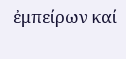ἐμπείρων καί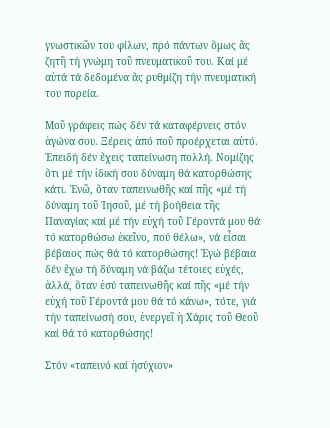γνωστικῶν του φίλων, πρό πάντων ὅμως ἄς ζητῆ τή γνώμη τοῦ πνευματικοῦ του. Καί μέ αὐτά τά δεδομένα ἄς ρυθμίζη τήν πνευματική του πορεία.

Μοῦ γράφεις πώς δέν τά καταφέρνεις στόν ἀγώνα σου. Ξέρεις ἀπό ποῦ προέρχεται αὐτό. Ἐπειδή δέν ἔχεις ταπείνωση πολλή. Νομίζης ὅτι μέ τήν ἰδική σου δύναμη θά κατορθώσης κάτι. Ἐνῶ, ὅταν ταπεινωθῆς καί πῆς «μέ τή δύναμη τοῦ Ἰησοῦ, μέ τή βοήθεια τῆς Παναγίας καί μέ τήν εὐχή τοῦ Γέροντά μου θά τό κατορθώσω ἐκεῖνο, πού θέλω», νά εἶσαι βέβαιος πώς θά τό κατορθώσης! Ἐγώ βέβαια δέν ἔχω τή δύναμη νά βάζω τέτοιες εὐχές, ἀλλά, ὅταν ἐσύ ταπεινωθῆς καί πῆς «μέ τήν εὐχή τοῦ Γέροντά μου θά τό κάνω», τότε, γιά τήν ταπείνωσή σου, ἐνεργεῖ ἡ Χάρις τοῦ Θεοῦ καί θά τό κατορθώσης!

Στόν «ταπεινό καί ἡσύχιον»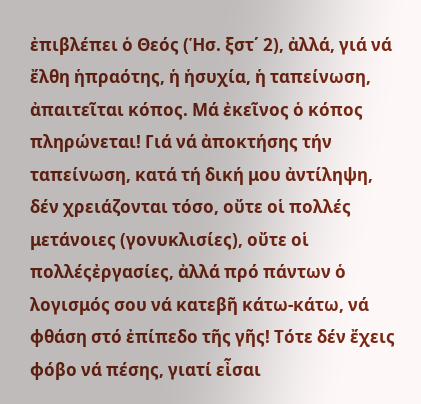ἐπιβλέπει ὁ Θεός (Ἡσ. ξστ΄ 2), ἀλλά, γιά νά ἔλθη ἡπραότης, ἡ ἡσυχία, ἡ ταπείνωση, ἀπαιτεῖται κόπος. Μά ἐκεῖνος ὁ κόπος πληρώνεται! Γιά νά ἀποκτήσης τήν ταπείνωση, κατά τή δική μου ἀντίληψη, δέν χρειάζονται τόσο, οὔτε οἱ πολλές μετάνοιες (γονυκλισίες), οὔτε οἱ πολλέςἐργασίες, ἀλλά πρό πάντων ὁ λογισμός σου νά κατεβῆ κάτω-κάτω, νά φθάση στό ἐπίπεδο τῆς γῆς! Τότε δέν ἔχεις φόβο νά πέσης, γιατί εἶσαι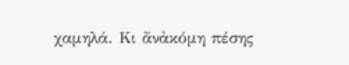χαμηλά. Κι ἄνἀκόμη πέσης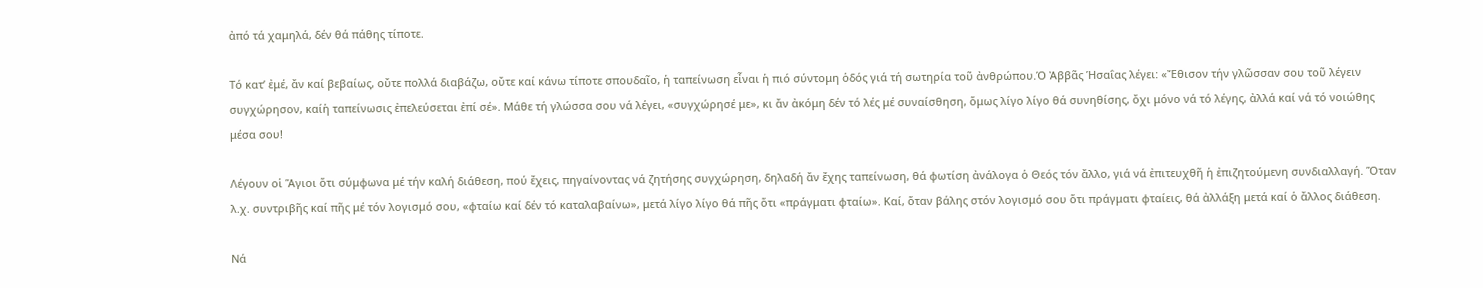ἀπό τά χαμηλά, δέν θά πάθης τίποτε.

Τό κατ’ ἐμέ, ἄν καί βεβαίως, οὔτε πολλά διαβάζω, οὔτε καί κάνω τίποτε σπουδαῖο, ἡ ταπείνωση εἶναι ἡ πιό σύντομη ὁδός γιά τή σωτηρία τοῦ ἀνθρώπου.Ὁ Ἀββᾶς Ἡσαΐας λέγει: «Ἔθισον τήν γλῶσσαν σου τοῦ λέγειν συγχώρησον, καίἡ ταπείνωσις ἐπελεύσεται ἐπί σέ». Μάθε τή γλώσσα σου νά λέγει, «συγχώρησέ με», κι ἄν ἀκόμη δέν τό λές μέ συναίσθηση, ὅμως λίγο λίγο θά συνηθίσης, ὄχι μόνο νά τό λέγης, ἀλλά καί νά τό νοιώθης μέσα σου!

Λέγουν οἱ Ἅγιοι ὅτι σύμφωνα μέ τήν καλή διάθεση, πού ἔχεις, πηγαίνοντας νά ζητήσης συγχώρηση, δηλαδή ἄν ἔχης ταπείνωση, θά φωτίση ἀνάλογα ὁ Θεός τόν ἄλλο, γιά νά ἐπιτευχθῆ ἡ ἐπιζητούμενη συνδιαλλαγή. Ὅταν λ.χ. συντριβῆς καί πῆς μέ τόν λογισμό σου, «φταίω καί δέν τό καταλαβαίνω», μετά λίγο λίγο θά πῆς ὅτι «πράγματι φταίω». Καί, ὅταν βάλης στόν λογισμό σου ὅτι πράγματι φταίεις, θά ἀλλάξη μετά καί ὁ ἄλλος διάθεση.

Νά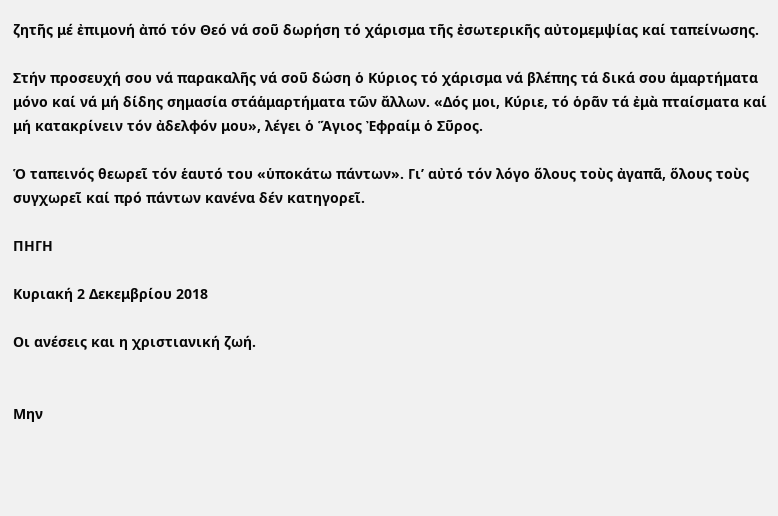ζητῆς μέ ἐπιμονή ἀπό τόν Θεό νά σοῦ δωρήση τό χάρισμα τῆς ἐσωτερικῆς αὐτομεμψίας καί ταπείνωσης.

Στήν προσευχή σου νά παρακαλῆς νά σοῦ δώση ὁ Κύριος τό χάρισμα νά βλέπης τά δικά σου ἁμαρτήματα μόνο καί νά μή δίδης σημασία στάἁμαρτήματα τῶν ἄλλων. «Δός μοι, Κύριε, τό ὁρᾶν τά ἐμὰ πταίσματα καί μή κατακρίνειν τόν ἀδελφόν μου», λέγει ὁ Ἅγιος Ἐφραίμ ὁ Σῦρος.

Ὁ ταπεινός θεωρεῖ τόν ἑαυτό του «ὑποκάτω πάντων». Γι’ αὐτό τόν λόγο ὅλους τοὺς ἀγαπᾶ, ὅλους τοὺς συγχωρεῖ καί πρό πάντων κανένα δέν κατηγορεῖ.

ΠΗΓΗ

Κυριακή 2 Δεκεμβρίου 2018

Οι ανέσεις και η χριστιανική ζωή.


Μην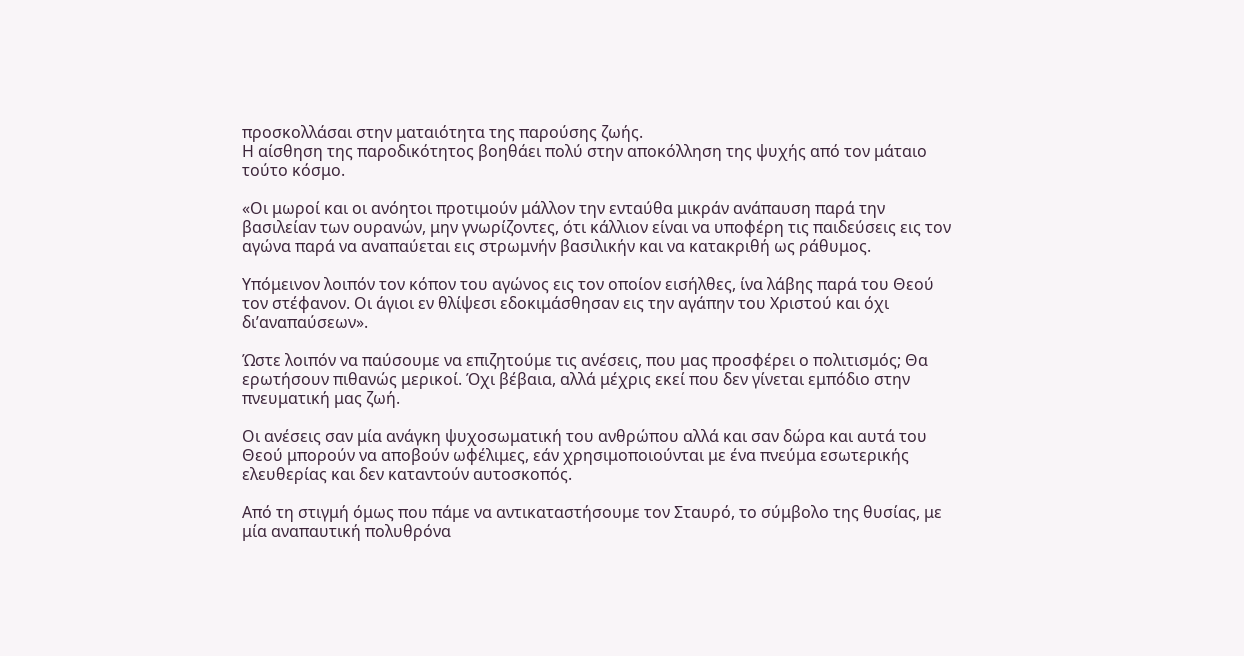προσκολλάσαι στην ματαιότητα της παρούσης ζωής.
Η αίσθηση της παροδικότητος βοηθάει πολύ στην αποκόλληση της ψυχής από τον μάταιο τούτο κόσμο.

«Οι μωροί και οι ανόητοι προτιμούν μάλλον την ενταύθα μικράν ανάπαυση παρά την βασιλείαν των ουρανών, μην γνωρίζοντες, ότι κάλλιον είναι να υποφέρη τις παιδεύσεις εις τον αγώνα παρά να αναπαύεται εις στρωμνήν βασιλικήν και να κατακριθή ως ράθυμος.

Υπόμεινον λοιπόν τον κόπον του αγώνος εις τον οποίον εισήλθες, ίνα λάβης παρά του Θεού τον στέφανον. Οι άγιοι εν θλίψεσι εδοκιμάσθησαν εις την αγάπην του Χριστού και όχι δι’αναπαύσεων».

Ώστε λοιπόν να παύσουμε να επιζητούμε τις ανέσεις, που μας προσφέρει ο πολιτισμός; Θα ερωτήσουν πιθανώς μερικοί. Όχι βέβαια, αλλά μέχρις εκεί που δεν γίνεται εμπόδιο στην πνευματική μας ζωή.

Οι ανέσεις σαν μία ανάγκη ψυχοσωματική του ανθρώπου αλλά και σαν δώρα και αυτά του Θεού μπορούν να αποβούν ωφέλιμες, εάν χρησιμοποιούνται με ένα πνεύμα εσωτερικής ελευθερίας και δεν καταντούν αυτοσκοπός.

Από τη στιγμή όμως που πάμε να αντικαταστήσουμε τον Σταυρό, το σύμβολο της θυσίας, με μία αναπαυτική πολυθρόνα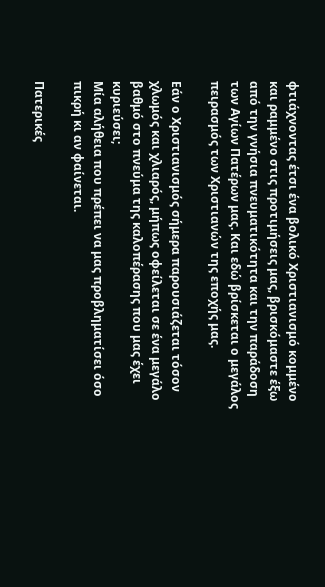φτιάχνοντας έτσι ένα βολικό Χριστιανισμό κομμένο και ραμμένο στις προτιμήσεις μας, βρισκόμαστε έξω από την γνήσια πνευματικότητα και την παράδοση των Αγίων Πατέρων μας. Και εδώ βρίσκεται ο μεγάλος πειρασμός των Χριστιανών της εποχής μας.

Εάν ο Χριστιανισμός σήμερα παρουσιάζεται τόσον χλωμός και χλιαρός, μήπως οφείλεται σε ένα μεγάλο βαθμό στο πνεύμα της καλοπέρασης που μας έχει κυριεύσει;
Μία αλήθεια που πρέπει να μας προβληματίσει όσο πικρή κι αν φαίνεται.

Πατερικές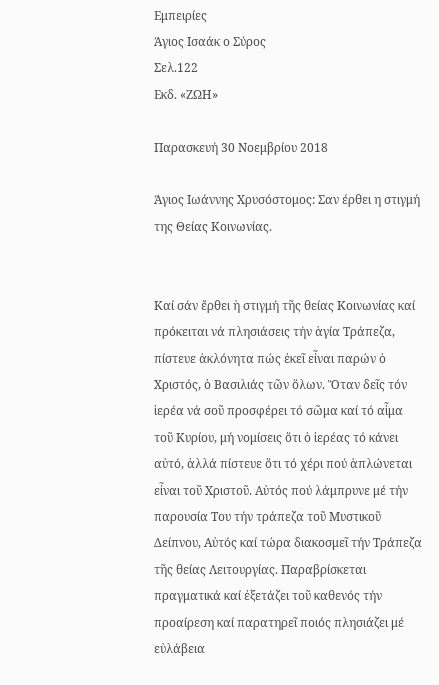Εμπειρίες
Άγιος Ισαάκ ο Σύρος
Σελ.122
Εκδ. «ΖΩΗ»

Παρασκευή 30 Νοεμβρίου 2018

Άγιος Ιωάννης Χρυσόστομος: Σαν έρθει η στιγμή της Θείας Κοινωνίας.


Καί σάν ἔρθει ἡ στιγμή τῆς θείας Κοινωνίας καί πρόκειται νά πλησιάσεις τήν ἁγία Tράπεζα, πίστευε ἀκλόνητα πώς ἐκεῖ εἶναι παρών ὁ Xριστός, ὁ Bασιλιάς τῶν ὅλων. Ὅταν δεῖς τόν ἱερέα νά σοῦ προσφέρει τό σῶμα καί τό αἷμα τοῦ Κυρίου, μή νομίσεις ὅτι ὁ ἱερέας τό κάνει αὐτό, ἀλλά πίστευε ὅτι τό χέρι πού ἁπλώνεται εἶναι τοῦ Xριστοῦ. Aὐτός πού λάμπρυνε μέ τήν παρουσία Tου τήν τράπεζα τοῦ Mυστικοῦ Δείπνου, Aὐτός καί τώρα διακοσμεῖ τήν Tράπεζα τῆς θείας Λειτουργίας. Παραβρίσκεται πραγματικά καί ἐξετάζει τοῦ καθενός τήν προαίρεση καί παρατηρεῖ ποιός πλησιάζει μέ εὐλάβεια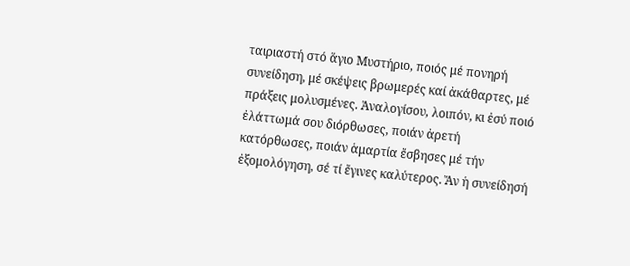ταιριαστή στό ἅγιο Mυστήριο, ποιός μέ πονηρή συνείδηση, μέ σκέψεις βρωμερές καί ἀκάθαρτες, μέ πράξεις μολυσμένες. Ἀναλογίσου, λοιπόν, κι ἐσύ ποιό ἐλάττωμά σου διόρθωσες, ποιάν ἀρετή κατόρθωσες, ποιάν ἁμαρτία ἔσβησες μέ τήν ἐξομολόγηση, σέ τί ἔγινες καλύτερος. Ἄν ἡ συνείδησή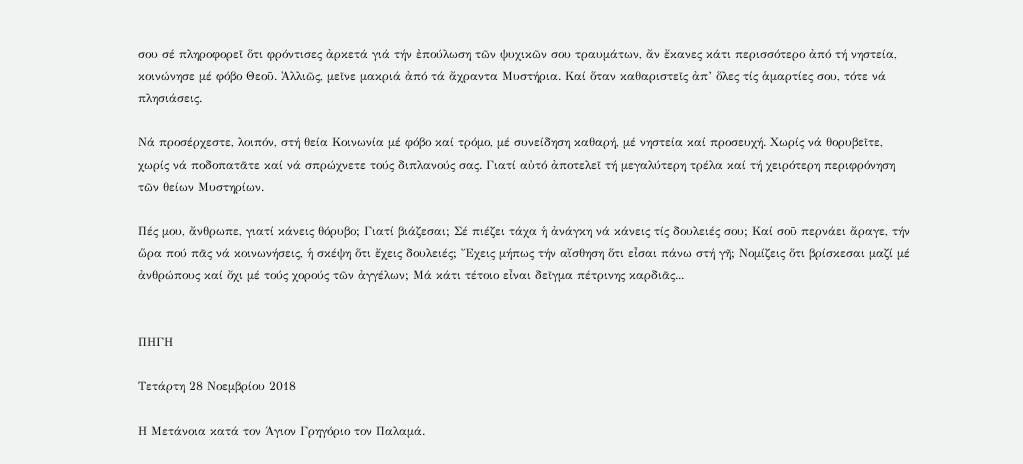σου σέ πληροφορεῖ ὅτι φρόντισες ἀρκετά γιά τήν ἐπούλωση τῶν ψυχικῶν σου τραυμάτων, ἄν ἔκανες κάτι περισσότερο ἀπό τή νηστεία, κοινώνησε μέ φόβο Θεοῦ. Ἀλλιῶς, μεῖνε μακριά ἀπό τά ἄχραντα Mυστήρια. Καί ὅταν καθαριστεῖς ἀπ’ ὅλες τίς ἁμαρτίες σου, τότε νά πλησιάσεις.

Nά προσέρχεστε, λοιπόν, στή θεία Κοινωνία μέ φόβο καί τρόμο, μέ συνείδηση καθαρή, μέ νηστεία καί προσευχή. Xωρίς νά θορυβεῖτε, χωρίς νά ποδοπατᾶτε καί νά σπρώχνετε τούς διπλανούς σας. Γιατί αὐτό ἀποτελεῖ τή μεγαλύτερη τρέλα καί τή χειρότερη περιφρόνηση τῶν θείων Mυστηρίων.

Πές μου, ἄνθρωπε, γιατί κάνεις θόρυβο; Γιατί βιάζεσαι; Σέ πιέζει τάχα ἡ ἀνάγκη νά κάνεις τίς δουλειές σου; Καί σοῦ περνάει ἄραγε, τήν ὥρα πού πᾶς νά κοινωνήσεις, ἡ σκέψη ὅτι ἔχεις δουλειές; Ἔχεις μήπως τήν αἴσθηση ὅτι εἶσαι πάνω στή γῆ; Nομίζεις ὅτι βρίσκεσαι μαζί μέ ἀνθρώπους καί ὄχι μέ τούς χορούς τῶν ἀγγέλων; Mά κάτι τέτοιο εἶναι δεῖγμα πέτρινης καρδιᾶς...


ΠΗΓΗ

Τετάρτη 28 Νοεμβρίου 2018

Η Μετάνοια κατά τον Άγιον Γρηγόριο τον Παλαμά.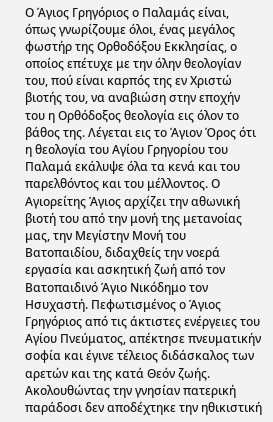Ο Άγιος Γρηγόριος ο Παλαμάς είναι, όπως γνωρίζουμε όλοι, ένας μεγάλος φωστήρ της Ορθοδόξου Εκκλησίας, ο οποίος επέτυχε με την όλην θεολογίαν του, πού είναι καρπός της εν Χριστώ βιοτής του, να αναβιώση στην εποχήν του η Ορθόδοξος θεολογία εις όλον το βάθος της. Λέγεται εις το Άγιον Όρος ότι η θεολογία του Αγίου Γρηγορίου του Παλαμά εκάλυψε όλα τα κενά και του παρελθόντος και του μέλλοντος. Ο Αγιορείτης Άγιος αρχίζει την αθωνική βιοτή του από την μονή της μετανοίας μας, την Μεγίστην Μονή του Βατοπαιδίου, διδαχθείς την νοερά εργασία και ασκητική ζωή από τον Βατοπαιδινό Άγιο Νικόδημο τον Ησυχαστή. Πεφωτισμένος ο Άγιος Γρηγόριος από τις άκτιστες ενέργειες του Αγίου Πνεύματος, απέκτησε πνευματικήν σοφία και έγινε τέλειος διδάσκαλος των αρετών και της κατά Θεόν ζωής.
Ακολουθώντας την γνησίαν πατερική παράδοσι δεν αποδέχτηκε την ηθικιστική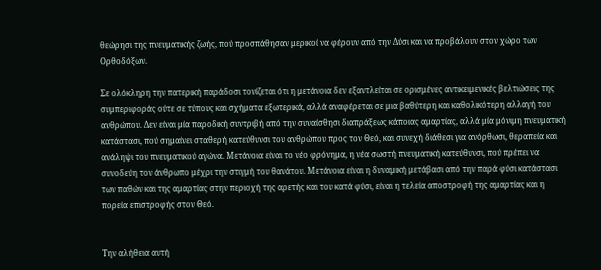θεώρησι της πνευματικής ζωής, πού προσπάθησαν μερικοί να φέρουν από την Δύσι και να προβάλουν στον χώρο των Ορθοδόξων.

Σε ολόκληρη την πατερική παράδοσι τονίζεται ότι η μετάνοια δεν εξαντλείται σε ορισμένες αντικειμενικές βελτιώσεις της συμπεριφοράς ούτε σε τύπους και σχήματα εξωτερικά, αλλά αναφέρεται σε μια βαθύτερη και καθολικότερη αλλαγή του ανθρώπου. Δεν είναι μία παροδική συντριβή από την συναίσθησι διαπράξεως κάποιας αμαρτίας, αλλά μία μόνιμη πνευματική κατάστασι, πού σημαίνει σταθερή κατεύθυνσι του ανθρώπου προς τον Θεό, και συνεχή διάθεσι για ανόρθωσι, θεραπεία και ανάληψι του πνευματικού αγώνα. Μετάνοια είναι το νέο φρόνημα, η νέα σωστή πνευματική κατεύθυνσι, πού πρέπει να συνοδεύη τον άνθρωπο μέχρι την στιγμή του θανάτου. Μετάνοια είναι η δυναμική μετάβασι από την παρά φύσι κατάστασι των παθών και της αμαρτίας στην περιοχή της αρετής και του κατά φύσι, είναι η τελεία αποστροφή της αμαρτίας και η πορεία επιστροφής στον Θεό.


Την αλήθεια αυτή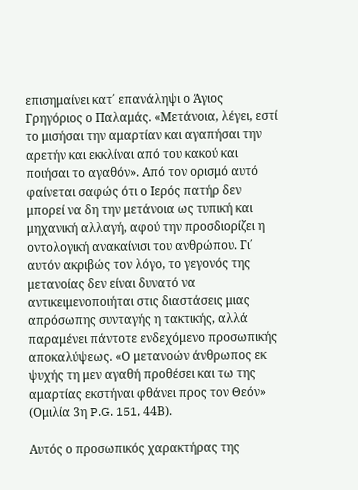επισημαίνει κατ΄ επανάληψι ο Άγιος Γρηγόριος ο Παλαμάς. «Μετάνοια, λέγει, εστί το μισήσαι την αμαρτίαν και αγαπήσαι την αρετήν και εκκλίναι από του κακού και ποιήσαι το αγαθόν». Από τον ορισμό αυτό φαίνεται σαφώς ότι ο Ιερός πατήρ δεν μπορεί να δη την μετάνοια ως τυπική και μηχανική αλλαγή, αφού την προσδιορίζει η οντολογική ανακαίνισι του ανθρώπου. Γι΄ αυτόν ακριβώς τον λόγο, το γεγονός της μετανοίας δεν είναι δυνατό να αντικειμενοποιήται στις διαστάσεις μιας απρόσωπης συνταγής η τακτικής, αλλά παραμένει πάντοτε ενδεχόμενο προσωπικής αποκαλύψεως. «Ο μετανοών άνθρωπος εκ ψυχής τη μεν αγαθή προθέσει και τω της αμαρτίας εκστήναι φθάνει προς τον Θεόν» (Ομιλία 3η P.G. 151, 44Β).

Αυτός ο προσωπικός χαρακτήρας της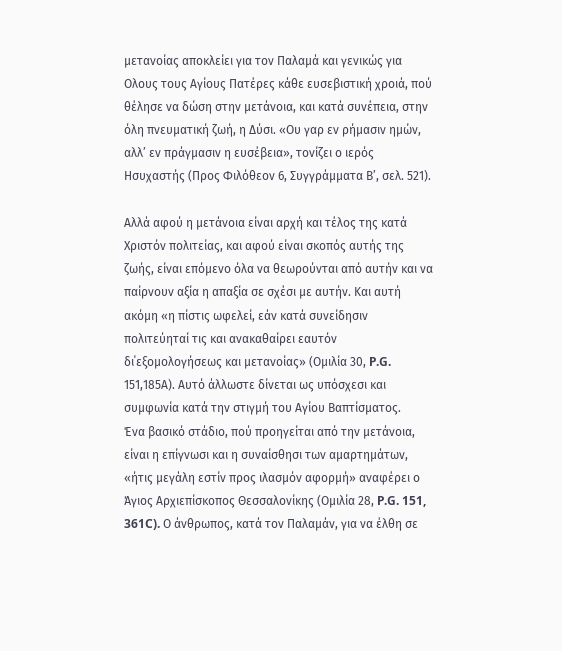μετανοίας αποκλείει για τον Παλαμά και γενικώς για Ολους τους Αγίους Πατέρες κάθε ευσεβιστική χροιά, πού θέλησε να δώση στην μετάνοια, και κατά συνέπεια, στην όλη πνευματική ζωή, η Δύσι. «Ου γαρ εν ρήμασιν ημών, αλλ’ εν πράγμασιν η ευσέβεια», τονίζει ο ιερός Ησυχαστής (Προς Φιλόθεον 6, Συγγράμματα Β’, σελ. 521).

Αλλά αφού η μετάνοια είναι αρχή και τέλος της κατά Χριστόν πολιτείας, και αφού είναι σκοπός αυτής της ζωής, είναι επόμενο όλα να θεωρούνται από αυτήν και να παίρνουν αξία η απαξία σε σχέσι με αυτήν. Και αυτή ακόμη «η πίστις ωφελεί, εάν κατά συνείδησιν πολιτεύηταί τις και ανακαθαίρει εαυτόν δι΄εξομολογήσεως και μετανοίας» (Ομιλία 30, P.G. 151,185Α). Αυτό άλλωστε δίνεται ως υπόσχεσι και συμφωνία κατά την στιγμή του Αγίου Βαπτίσματος.
Ένα βασικό στάδιο, πού προηγείται από την μετάνοια, είναι η επίγνωσι και η συναίσθησι των αμαρτημάτων, «ήτις μεγάλη εστίν προς ιλασμόν αφορμή» αναφέρει ο Άγιος Αρχιεπίσκοπος Θεσσαλονίκης (Ομιλία 28, P.G. 151, 361C). Ο άνθρωπος, κατά τον Παλαμάν, για να έλθη σε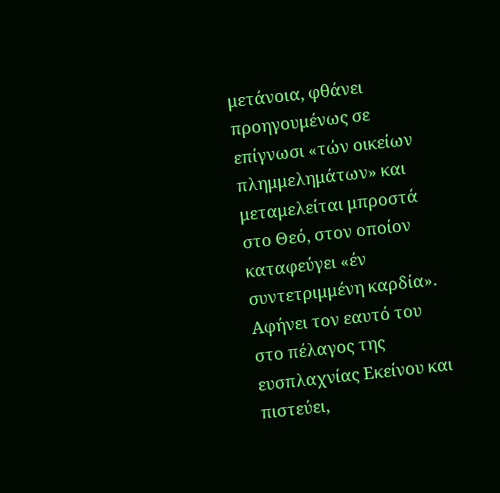μετάνοια, φθάνει προηγουμένως σε επίγνωσι «τών οικείων πλημμελημάτων» και μεταμελείται μπροστά στο Θεό, στον οποίον καταφεύγει «έν συντετριμμένη καρδία». Αφήνει τον εαυτό του στο πέλαγος της ευσπλαχνίας Εκείνου και πιστεύει,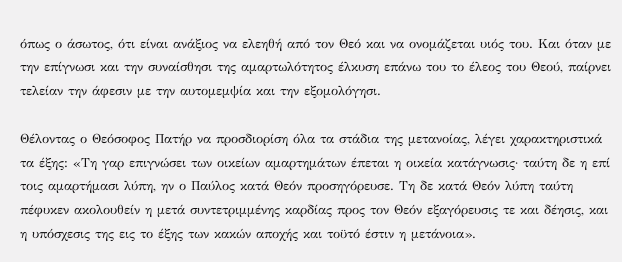όπως ο άσωτος, ότι είναι ανάξιος να ελεηθή από τον Θεό και να ονομάζεται υιός του. Και όταν με την επίγνωσι και την συναίσθησι της αμαρτωλότητος έλκυση επάνω του το έλεος του Θεού, παίρνει τελείαν την άφεσιν με την αυτομεμψία και την εξομολόγησι.

Θέλοντας ο Θεόσοφος Πατήρ να προσδιορίση όλα τα στάδια της μετανοίας, λέγει χαρακτηριστικά τα έξης: «Τη γαρ επιγνώσει των οικείων αμαρτημάτων έπεται η οικεία κατάγνωσις· ταύτη δε η επί τοις αμαρτήμασι λύπη, ην ο Παύλος κατά Θεόν προσηγόρευσε. Τη δε κατά Θεόν λύπη ταύτη πέφυκεν ακολουθείν η μετά συντετριμμένης καρδίας προς τον Θεόν εξαγόρευσις τε και δέησις, και η υπόσχεσις της εις το έξης των κακών αποχής και τοϋτό έστιν η μετάνοια».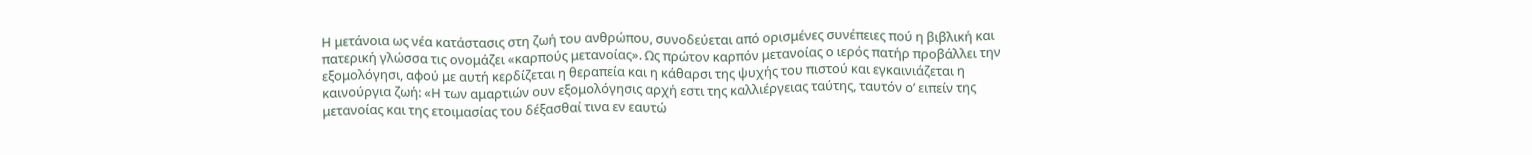Η μετάνοια ως νέα κατάστασις στη ζωή του ανθρώπου, συνοδεύεται από ορισμένες συνέπειες πού η βιβλική και πατερική γλώσσα τις ονομάζει «καρπούς μετανοίας». Ως πρώτον καρπόν μετανοίας ο ιερός πατήρ προβάλλει την εξομολόγησι, αφού με αυτή κερδίζεται η θεραπεία και η κάθαρσι της ψυχής του πιστού και εγκαινιάζεται η καινούργια ζωή: «Η των αμαρτιών ουν εξομολόγησις αρχή εστι της καλλιέργειας ταύτης, ταυτόν ο’ ειπείν της μετανοίας και της ετοιμασίας του δέξασθαί τινα εν εαυτώ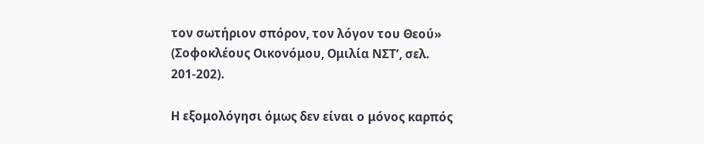τον σωτήριον σπόρον, τον λόγον του Θεού» (Σοφοκλέους Οικονόμου, Ομιλία ΝΣΤ’, σελ. 201-202).

Η εξομολόγησι όμως δεν είναι ο μόνος καρπός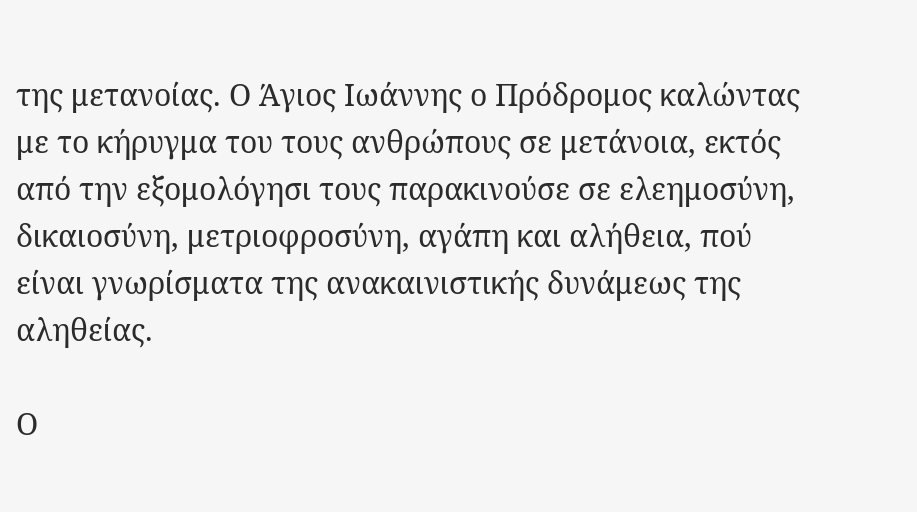της μετανοίας. Ο Άγιος Ιωάννης ο Πρόδρομος καλώντας με το κήρυγμα του τους ανθρώπους σε μετάνοια, εκτός από την εξομολόγησι τους παρακινούσε σε ελεημοσύνη, δικαιοσύνη, μετριοφροσύνη, αγάπη και αλήθεια, πού είναι γνωρίσματα της ανακαινιστικής δυνάμεως της αληθείας.

Ο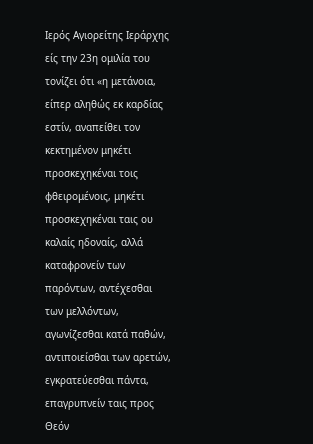Ιερός Αγιορείτης Ιεράρχης είς την 23η ομιλία του τονίζει ότι «η μετάνοια, είπερ αληθώς εκ καρδίας εστίν, αναπείθει τον κεκτημένον μηκέτι προσκεχηκέναι τοις φθειρομένοις, μηκέτι προσκεχηκέναι ταις ου καλαίς ηδοναίς, αλλά καταφρονείν των παρόντων, αντέχεσθαι των μελλόντων, αγωνίζεσθαι κατά παθών, αντιποιείσθαι των αρετών, εγκρατεύεσθαι πάντα, επαγρυπνείν ταις προς Θεόν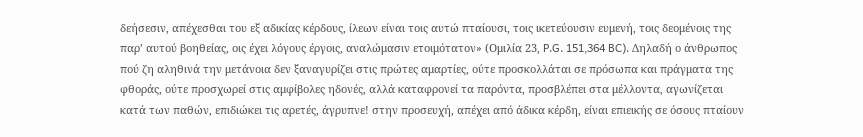δεήσεσιν, απέχεσθαι του εξ αδικίας κέρδους, ίλεων είναι τοις αυτώ πταίουσι, τοις ικετεύουσιν ευμενή, τοις δεομένοις της παρ’ αυτού βοηθείας, οις έχει λόγους έργοις, αναλώμασιν ετοιμότατον» (Ομιλία 23, P.G. 151,364 BC). Δηλαδή ο άνθρωπος πού ζη αληθινά την μετάνοια δεν ξαναγυρίζει στις πρώτες αμαρτίες, ούτε προσκολλάται σε πρόσωπα και πράγματα της φθοράς, ούτε προσχωρεί στις αμφίβολες ηδονές, αλλά καταφρονεί τα παρόντα, προσβλέπει στα μέλλοντα, αγωνίζεται κατά των παθών, επιδιώκει τις αρετές, άγρυπνε! στην προσευχή, απέχει από άδικα κέρδη, είναι επιεικής σε όσους πταίουν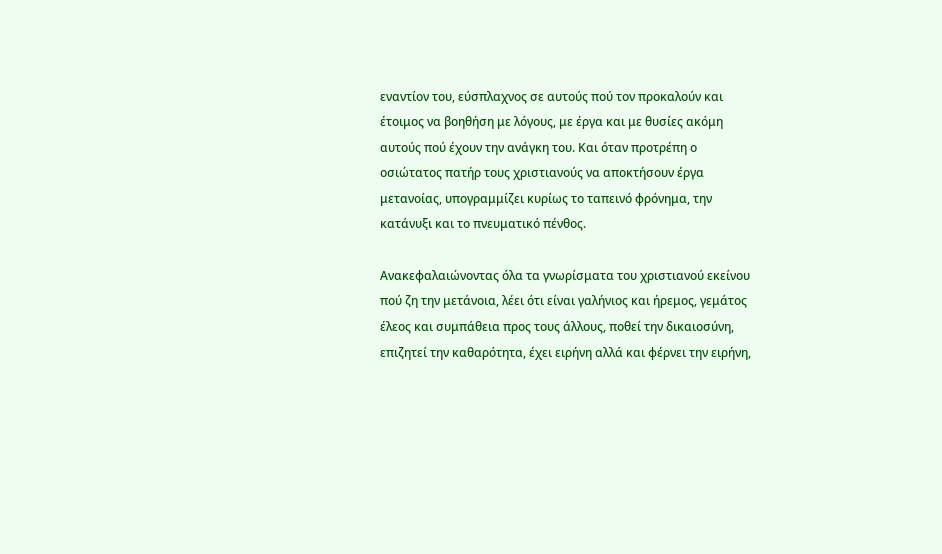εναντίον του, εύσπλαχνος σε αυτούς πού τον προκαλούν και έτοιμος να βοηθήση με λόγους, με έργα και με θυσίες ακόμη αυτούς πού έχουν την ανάγκη του. Και όταν προτρέπη ο οσιώτατος πατήρ τους χριστιανούς να αποκτήσουν έργα μετανοίας, υπογραμμίζει κυρίως το ταπεινό φρόνημα, την κατάνυξι και το πνευματικό πένθος.

Ανακεφαλαιώνοντας όλα τα γνωρίσματα του χριστιανού εκείνου πού ζη την μετάνοια, λέει ότι είναι γαλήνιος και ήρεμος, γεμάτος έλεος και συμπάθεια προς τους άλλους, ποθεί την δικαιοσύνη, επιζητεί την καθαρότητα, έχει ειρήνη αλλά και φέρνει την ειρήνη,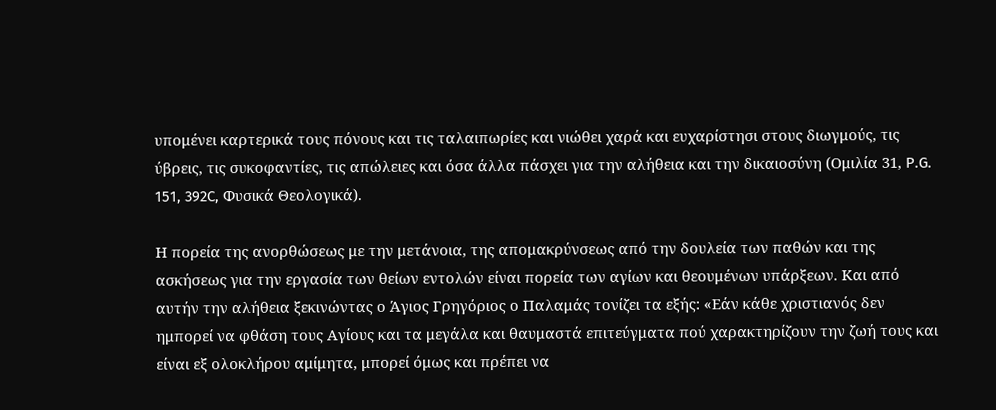υπομένει καρτερικά τους πόνους και τις ταλαιπωρίες και νιώθει χαρά και ευχαρίστησι στους διωγμούς, τις ύβρεις, τις συκοφαντίες, τις απώλειες και όσα άλλα πάσχει για την αλήθεια και την δικαιοσύνη (Ομιλία 31, P.G. 151, 392C, Φυσικά Θεολογικά).

Η πορεία της ανορθώσεως με την μετάνοια, της απομακρύνσεως από την δουλεία των παθών και της ασκήσεως για την εργασία των θείων εντολών είναι πορεία των αγίων και θεουμένων υπάρξεων. Και από αυτήν την αλήθεια ξεκινώντας ο Άγιος Γρηγόριος ο Παλαμάς τονίζει τα εξής: «Εάν κάθε χριστιανός δεν ημπορεί να φθάση τους Αγίους και τα μεγάλα και θαυμαστά επιτεύγματα πού χαρακτηρίζουν την ζωή τους και είναι εξ ολοκλήρου αμίμητα, μπορεί όμως και πρέπει να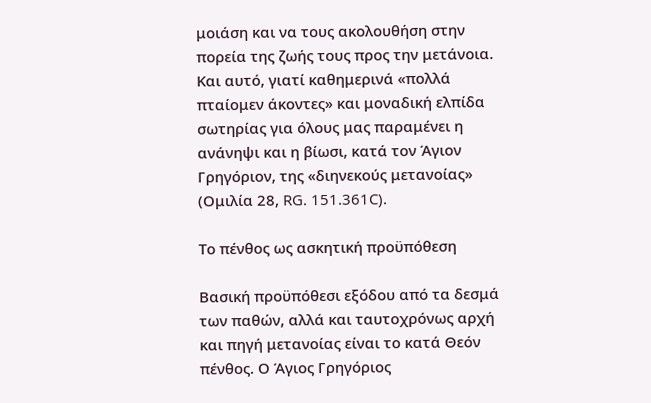μοιάση και να τους ακολουθήση στην πορεία της ζωής τους προς την μετάνοια. Και αυτό, γιατί καθημερινά «πολλά πταίομεν άκοντες» και μοναδική ελπίδα σωτηρίας για όλους μας παραμένει η ανάνηψι και η βίωσι, κατά τον Άγιον Γρηγόριον, της «διηνεκούς μετανοίας» (Ομιλία 28, RG. 151.361C).

Το πένθος ως ασκητική προϋπόθεση

Βασική προϋπόθεσι εξόδου από τα δεσμά των παθών, αλλά και ταυτοχρόνως αρχή και πηγή μετανοίας είναι το κατά Θεόν πένθος. Ο Άγιος Γρηγόριος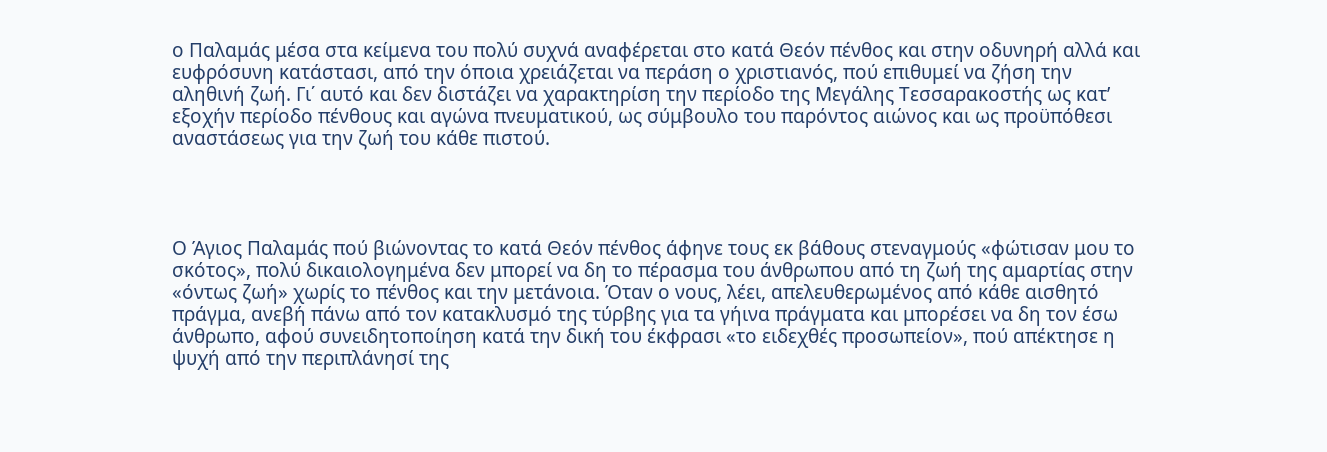ο Παλαμάς μέσα στα κείμενα του πολύ συχνά αναφέρεται στο κατά Θεόν πένθος και στην οδυνηρή αλλά και ευφρόσυνη κατάστασι, από την όποια χρειάζεται να περάση ο χριστιανός, πού επιθυμεί να ζήση την αληθινή ζωή. Γι΄ αυτό και δεν διστάζει να χαρακτηρίση την περίοδο της Μεγάλης Τεσσαρακοστής ως κατ’ εξοχήν περίοδο πένθους και αγώνα πνευματικού, ως σύμβουλο του παρόντος αιώνος και ως προϋπόθεσι αναστάσεως για την ζωή του κάθε πιστού.




Ο Άγιος Παλαμάς πού βιώνοντας το κατά Θεόν πένθος άφηνε τους εκ βάθους στεναγμούς «φώτισαν μου το σκότος», πολύ δικαιολογημένα δεν μπορεί να δη το πέρασμα του άνθρωπου από τη ζωή της αμαρτίας στην «όντως ζωή» χωρίς το πένθος και την μετάνοια. Όταν ο νους, λέει, απελευθερωμένος από κάθε αισθητό πράγμα, ανεβή πάνω από τον κατακλυσμό της τύρβης για τα γήινα πράγματα και μπορέσει να δη τον έσω άνθρωπο, αφού συνειδητοποίηση κατά την δική του έκφρασι «το ειδεχθές προσωπείον», πού απέκτησε η ψυχή από την περιπλάνησί της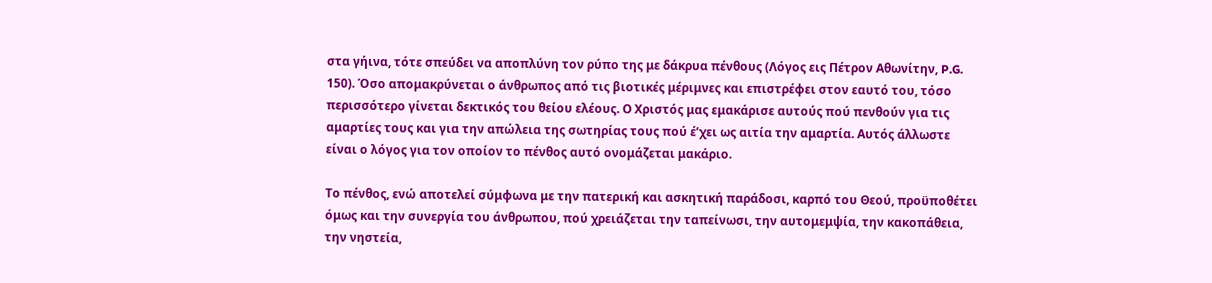στα γήινα, τότε σπεύδει να αποπλύνη τον ρύπο της με δάκρυα πένθους (Λόγος εις Πέτρον Αθωνίτην, P.G. 150). Όσο απομακρύνεται ο άνθρωπος από τις βιοτικές μέριμνες και επιστρέφει στον εαυτό του, τόσο περισσότερο γίνεται δεκτικός του θείου ελέους. Ο Χριστός μας εμακάρισε αυτούς πού πενθούν για τις αμαρτίες τους και για την απώλεια της σωτηρίας τους πού έ’χει ως αιτία την αμαρτία. Αυτός άλλωστε είναι ο λόγος για τον οποίον το πένθος αυτό ονομάζεται μακάριο.

Το πένθος, ενώ αποτελεί σύμφωνα με την πατερική και ασκητική παράδοσι, καρπό του Θεού, προϋποθέτει όμως και την συνεργία του άνθρωπου, πού χρειάζεται την ταπείνωσι, την αυτομεμψία, την κακοπάθεια, την νηστεία,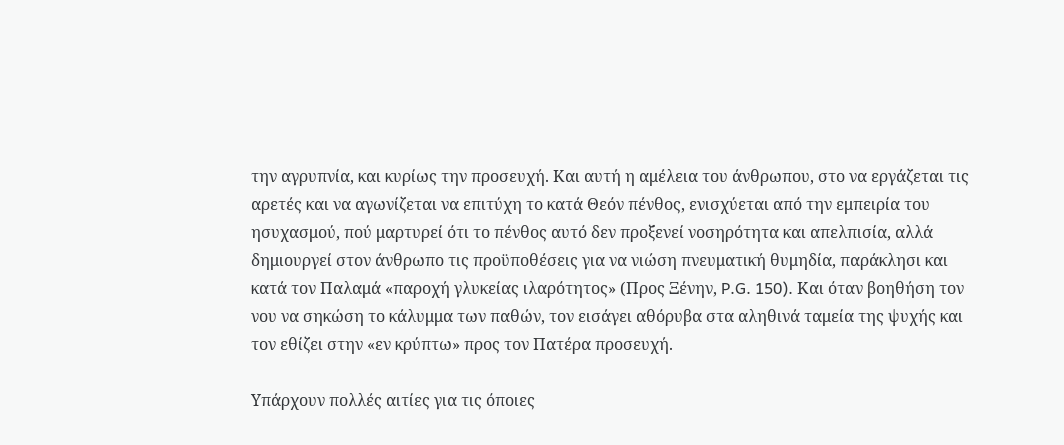την αγρυπνία, και κυρίως την προσευχή. Και αυτή η αμέλεια του άνθρωπου, στο να εργάζεται τις αρετές και να αγωνίζεται να επιτύχη το κατά Θεόν πένθος, ενισχύεται από την εμπειρία του ησυχασμού, πού μαρτυρεί ότι το πένθος αυτό δεν προξενεί νοσηρότητα και απελπισία, αλλά δημιουργεί στον άνθρωπο τις προϋποθέσεις για να νιώση πνευματική θυμηδία, παράκλησι και κατά τον Παλαμά «παροχή γλυκείας ιλαρότητος» (Προς Ξένην, P.G. 150). Και όταν βοηθήση τον νου να σηκώση το κάλυμμα των παθών, τον εισάγει αθόρυβα στα αληθινά ταμεία της ψυχής και τον εθίζει στην «εν κρύπτω» προς τον Πατέρα προσευχή.

Υπάρχουν πολλές αιτίες για τις όποιες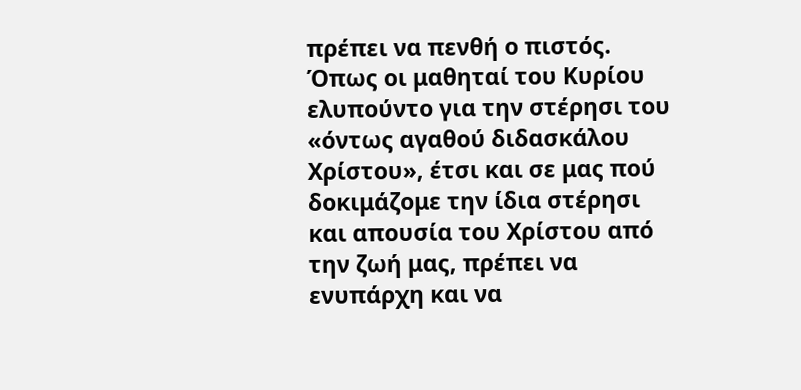πρέπει να πενθή ο πιστός. Όπως οι μαθηταί του Κυρίου ελυπούντο για την στέρησι του «όντως αγαθού διδασκάλου Χρίστου», έτσι και σε μας πού δοκιμάζομε την ίδια στέρησι και απουσία του Χρίστου από την ζωή μας, πρέπει να ενυπάρχη και να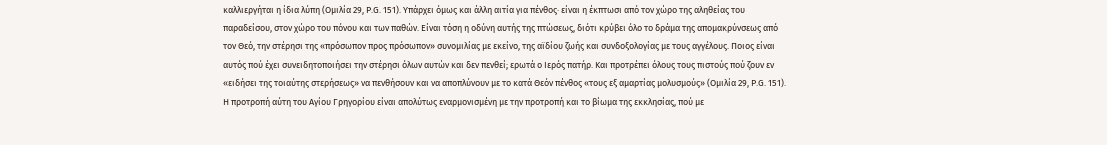καλλιεργήται η ίδια λύπη (Ομιλία 29, P.G. 151). Υπάρχει όμως και άλλη αιτία για πένθος· είναι η έκπτωσι από τον χώρο της αληθείας του παραδείσου, στον χώρο του πόνου και των παθών. Είναι τόση η οδύνη αυτής της πτώσεως, διότι κρύβει όλο το δράμα της απομακρύνσεως από τον Θεό, την στέρησι της «πρόσωπον προς πρόσωπον» συνομιλίας με εκείνο, της αϊδίου ζωής και συνδοξολογίας με τους αγγέλους. Ποιος είναι αυτός πού έχει συνειδητοποιήσει την στέρησι όλων αυτών και δεν πενθεί; ερωτά ο Ιερός πατήρ. Και προτρέπει όλους τους πιστούς πού ζουν εν «ειδήσει της τοιαύτης στερήσεως» να πενθήσουν και να αποπλύνουν με το κατά Θεόν πένθος «τους εξ αμαρτίας μολυσμούς» (Ομιλία 29, P.G. 151). Η προτροπή αύτη του Αγίου Γρηγορίου είναι απολύτως εναρμονισμένη με την προτροπή και το βίωμα της εκκλησίας, πού με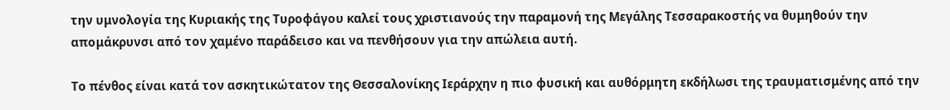την υμνολογία της Κυριακής της Τυροφάγου καλεί τους χριστιανούς την παραμονή της Μεγάλης Τεσσαρακοστής να θυμηθούν την απομάκρυνσι από τον χαμένο παράδεισο και να πενθήσουν για την απώλεια αυτή.

Το πένθος είναι κατά τον ασκητικώτατον της Θεσσαλονίκης Ιεράρχην η πιο φυσική και αυθόρμητη εκδήλωσι της τραυματισμένης από την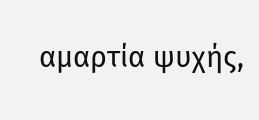αμαρτία ψυχής,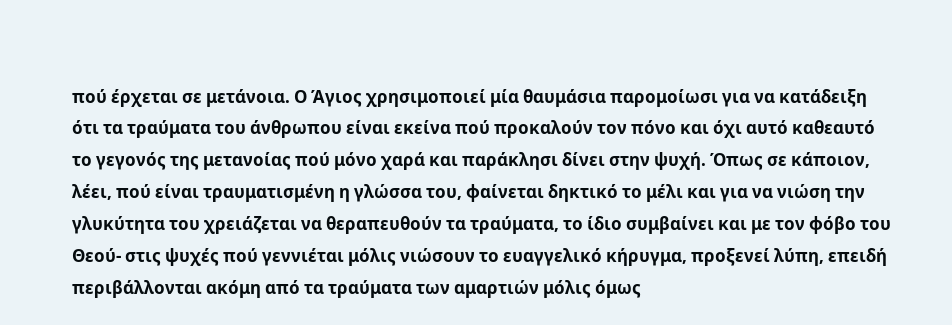πού έρχεται σε μετάνοια. Ο Άγιος χρησιμοποιεί μία θαυμάσια παρομοίωσι για να κατάδειξη ότι τα τραύματα του άνθρωπου είναι εκείνα πού προκαλούν τον πόνο και όχι αυτό καθεαυτό το γεγονός της μετανοίας πού μόνο χαρά και παράκλησι δίνει στην ψυχή. Όπως σε κάποιον, λέει, πού είναι τραυματισμένη η γλώσσα του, φαίνεται δηκτικό το μέλι και για να νιώση την γλυκύτητα του χρειάζεται να θεραπευθούν τα τραύματα, το ίδιο συμβαίνει και με τον φόβο του Θεού- στις ψυχές πού γεννιέται μόλις νιώσουν το ευαγγελικό κήρυγμα, προξενεί λύπη, επειδή περιβάλλονται ακόμη από τα τραύματα των αμαρτιών μόλις όμως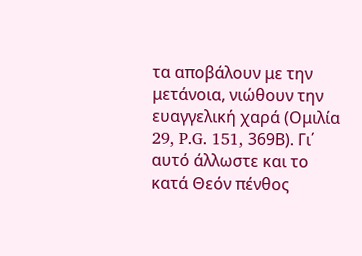τα αποβάλουν με την μετάνοια, νιώθουν την ευαγγελική χαρά (Ομιλία 29, P.G. 151, 369Β). Γι΄ αυτό άλλωστε και το κατά Θεόν πένθος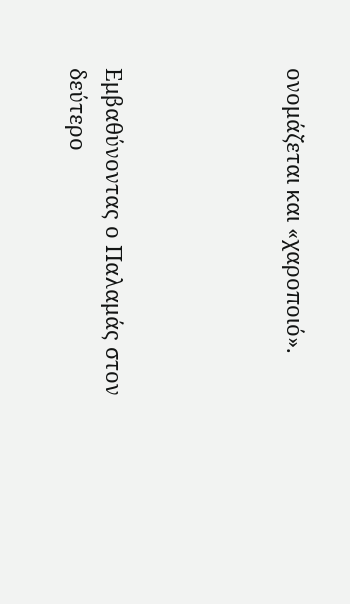ονομάζεται και «χαροποιό».




Εμβαθύνοντας ο Παλαμάς στον δεύτερο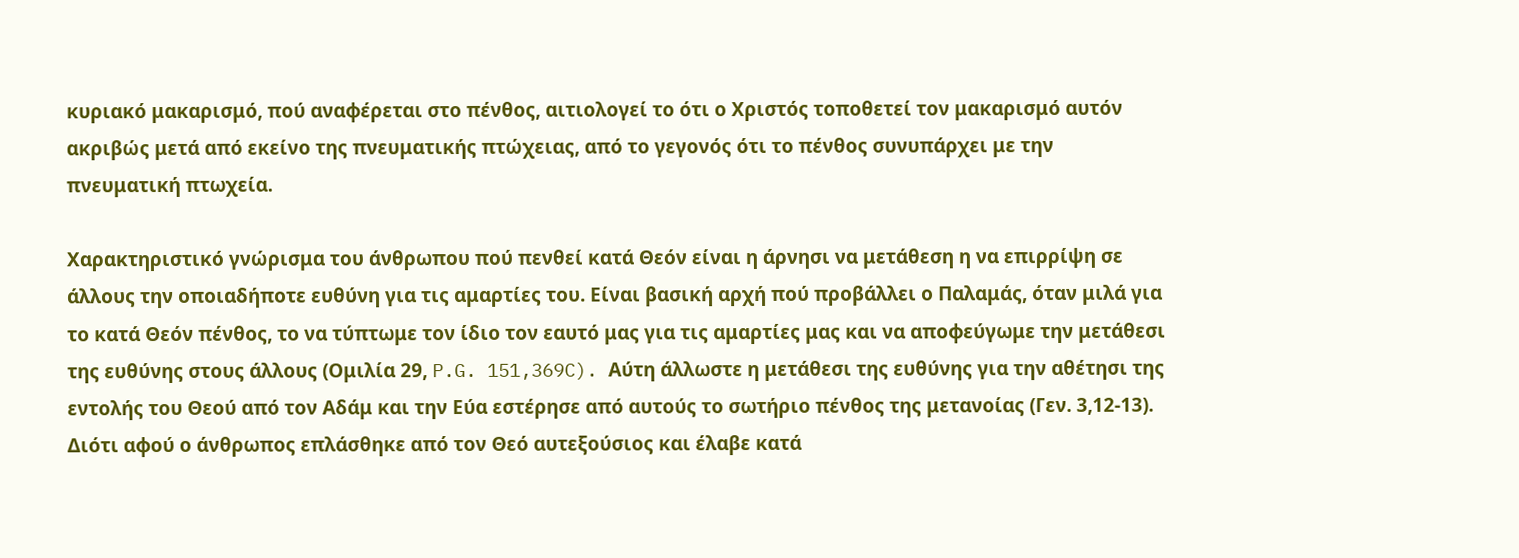κυριακό μακαρισμό, πού αναφέρεται στο πένθος, αιτιολογεί το ότι ο Χριστός τοποθετεί τον μακαρισμό αυτόν ακριβώς μετά από εκείνο της πνευματικής πτώχειας, από το γεγονός ότι το πένθος συνυπάρχει με την πνευματική πτωχεία.

Χαρακτηριστικό γνώρισμα του άνθρωπου πού πενθεί κατά Θεόν είναι η άρνησι να μετάθεση η να επιρρίψη σε άλλους την οποιαδήποτε ευθύνη για τις αμαρτίες του. Είναι βασική αρχή πού προβάλλει ο Παλαμάς, όταν μιλά για το κατά Θεόν πένθος, το να τύπτωμε τον ίδιο τον εαυτό μας για τις αμαρτίες μας και να αποφεύγωμε την μετάθεσι της ευθύνης στους άλλους (Ομιλία 29, P.G. 151,369C). Αύτη άλλωστε η μετάθεσι της ευθύνης για την αθέτησι της εντολής του Θεού από τον Αδάμ και την Εύα εστέρησε από αυτούς το σωτήριο πένθος της μετανοίας (Γεν. 3,12-13). Διότι αφού ο άνθρωπος επλάσθηκε από τον Θεό αυτεξούσιος και έλαβε κατά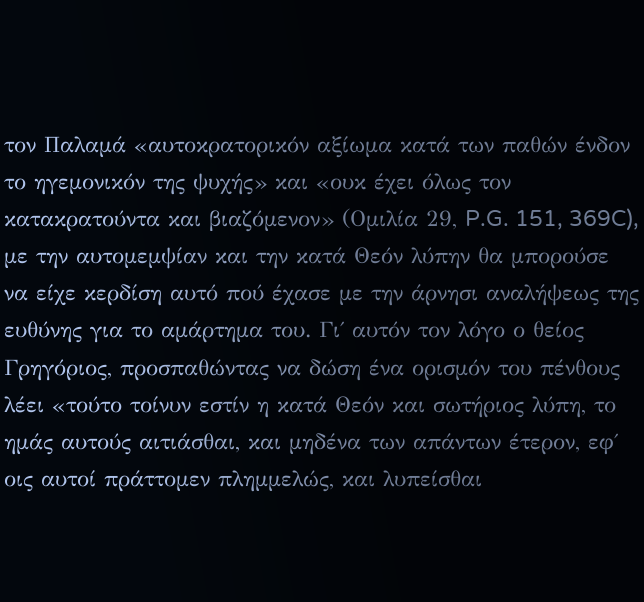τον Παλαμά «αυτοκρατορικόν αξίωμα κατά των παθών ένδον το ηγεμονικόν της ψυχής» και «ουκ έχει όλως τον κατακρατούντα και βιαζόμενον» (Ομιλία 29, P.G. 151, 369C), με την αυτομεμψίαν και την κατά Θεόν λύπην θα μπορούσε να είχε κερδίση αυτό πού έχασε με την άρνησι αναλήψεως της ευθύνης για το αμάρτημα του. Γι΄ αυτόν τον λόγο ο θείος Γρηγόριος, προσπαθώντας να δώση ένα ορισμόν του πένθους λέει «τούτο τοίνυν εστίν η κατά Θεόν και σωτήριος λύπη, το ημάς αυτούς αιτιάσθαι, και μηδένα των απάντων έτερον, εφ΄ οις αυτοί πράττομεν πλημμελώς, και λυπείσθαι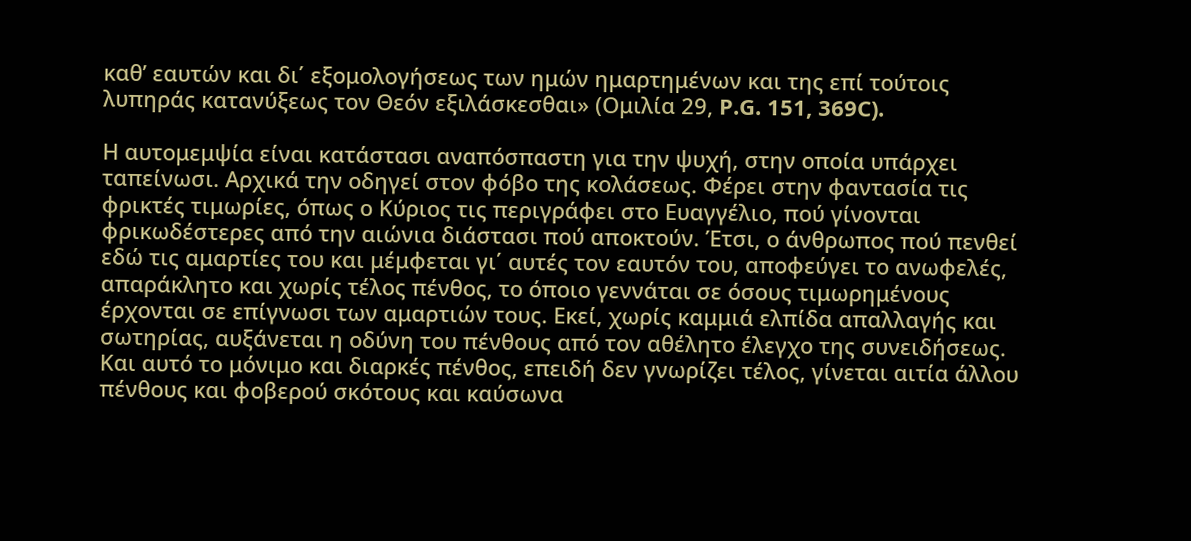καθ’ εαυτών και δι΄ εξομολογήσεως των ημών ημαρτημένων και της επί τούτοις λυπηράς κατανύξεως τον Θεόν εξιλάσκεσθαι» (Ομιλία 29, P.G. 151, 369C).

Η αυτομεμψία είναι κατάστασι αναπόσπαστη για την ψυχή, στην οποία υπάρχει ταπείνωσι. Αρχικά την οδηγεί στον φόβο της κολάσεως. Φέρει στην φαντασία τις φρικτές τιμωρίες, όπως ο Κύριος τις περιγράφει στο Ευαγγέλιο, πού γίνονται φρικωδέστερες από την αιώνια διάστασι πού αποκτούν. Έτσι, ο άνθρωπος πού πενθεί εδώ τις αμαρτίες του και μέμφεται γι΄ αυτές τον εαυτόν του, αποφεύγει το ανωφελές, απαράκλητο και χωρίς τέλος πένθος, το όποιο γεννάται σε όσους τιμωρημένους έρχονται σε επίγνωσι των αμαρτιών τους. Εκεί, χωρίς καμμιά ελπίδα απαλλαγής και σωτηρίας, αυξάνεται η οδύνη του πένθους από τον αθέλητο έλεγχο της συνειδήσεως. Και αυτό το μόνιμο και διαρκές πένθος, επειδή δεν γνωρίζει τέλος, γίνεται αιτία άλλου πένθους και φοβερού σκότους και καύσωνα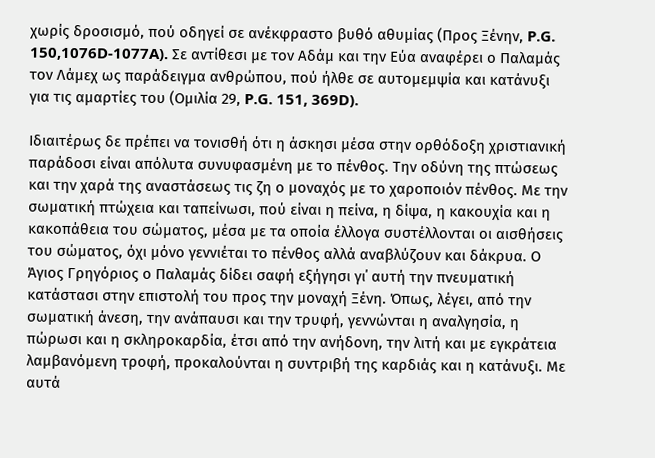χωρίς δροσισμό, πού οδηγεί σε ανέκφραστο βυθό αθυμίας (Προς Ξένην, P.G. 150,1076D-1077A). Σε αντίθεσι με τον Αδάμ και την Εύα αναφέρει ο Παλαμάς τον Λάμεχ ως παράδειγμα ανθρώπου, πού ήλθε σε αυτομεμψία και κατάνυξι για τις αμαρτίες του (Ομιλία 29, P.G. 151, 369D).

Ιδιαιτέρως δε πρέπει να τονισθή ότι η άσκησι μέσα στην ορθόδοξη χριστιανική παράδοσι είναι απόλυτα συνυφασμένη με το πένθος. Την οδύνη της πτώσεως και την χαρά της αναστάσεως τις ζη ο μοναχός με το χαροποιόν πένθος. Με την σωματική πτώχεια και ταπείνωσι, πού είναι η πείνα, η δίψα, η κακουχία και η κακοπάθεια του σώματος, μέσα με τα οποία έλλογα συστέλλονται οι αισθήσεις του σώματος, όχι μόνο γεννιέται το πένθος αλλά αναβλύζουν και δάκρυα. Ο Άγιος Γρηγόριος ο Παλαμάς δίδει σαφή εξήγησι γι΄ αυτή την πνευματική κατάστασι στην επιστολή του προς την μοναχή Ξένη. Όπως, λέγει, από την σωματική άνεση, την ανάπαυσι και την τρυφή, γεννώνται η αναλγησία, η πώρωσι και η σκληροκαρδία, έτσι από την ανήδονη, την λιτή και με εγκράτεια λαμβανόμενη τροφή, προκαλούνται η συντριβή της καρδιάς και η κατάνυξι. Με αυτά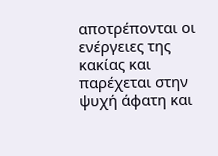αποτρέπονται οι ενέργειες της κακίας και παρέχεται στην ψυχή άφατη και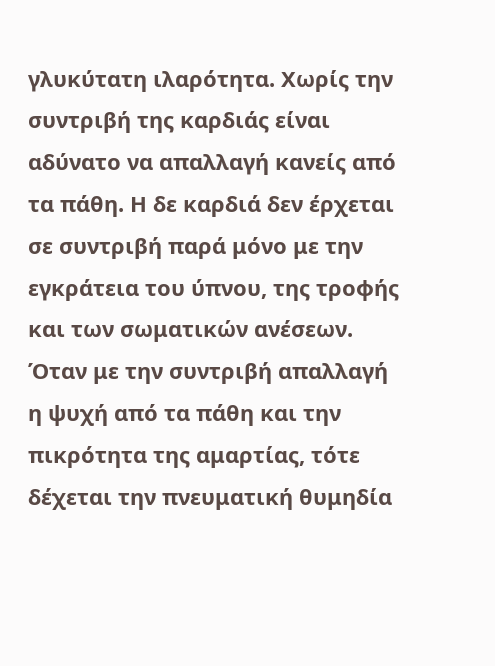γλυκύτατη ιλαρότητα. Χωρίς την συντριβή της καρδιάς είναι αδύνατο να απαλλαγή κανείς από τα πάθη. Η δε καρδιά δεν έρχεται σε συντριβή παρά μόνο με την εγκράτεια του ύπνου, της τροφής και των σωματικών ανέσεων. Όταν με την συντριβή απαλλαγή η ψυχή από τα πάθη και την πικρότητα της αμαρτίας, τότε δέχεται την πνευματική θυμηδία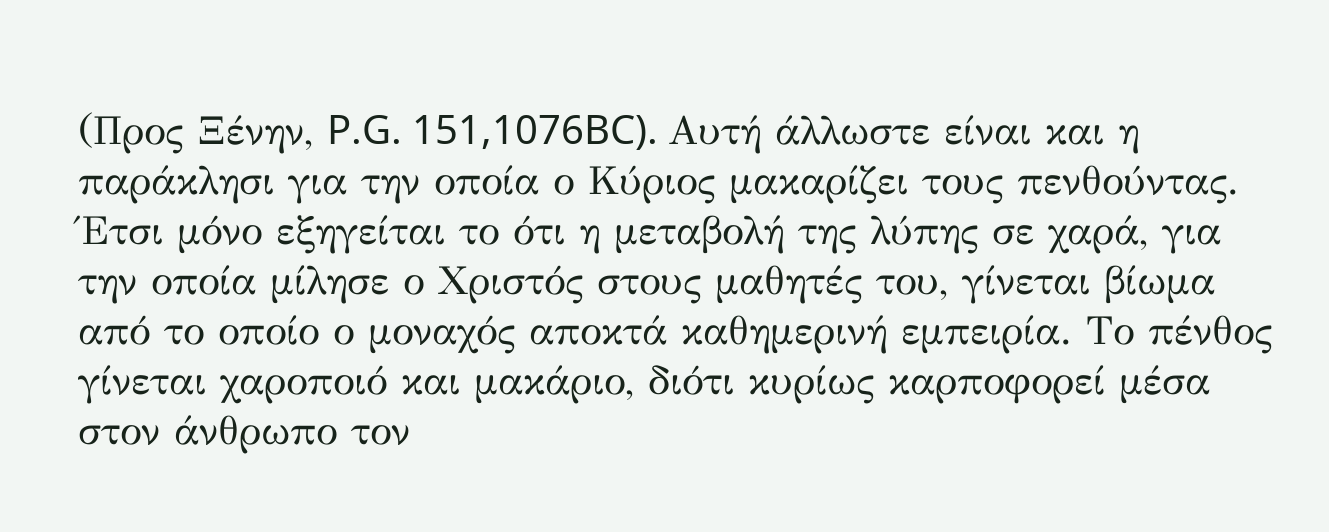(Προς Ξένην, P.G. 151,1076BC). Αυτή άλλωστε είναι και η παράκλησι για την οποία ο Κύριος μακαρίζει τους πενθούντας. Έτσι μόνο εξηγείται το ότι η μεταβολή της λύπης σε χαρά, για την οποία μίλησε ο Χριστός στους μαθητές του, γίνεται βίωμα από το οποίο ο μοναχός αποκτά καθημερινή εμπειρία. Το πένθος γίνεται χαροποιό και μακάριο, διότι κυρίως καρποφορεί μέσα στον άνθρωπο τον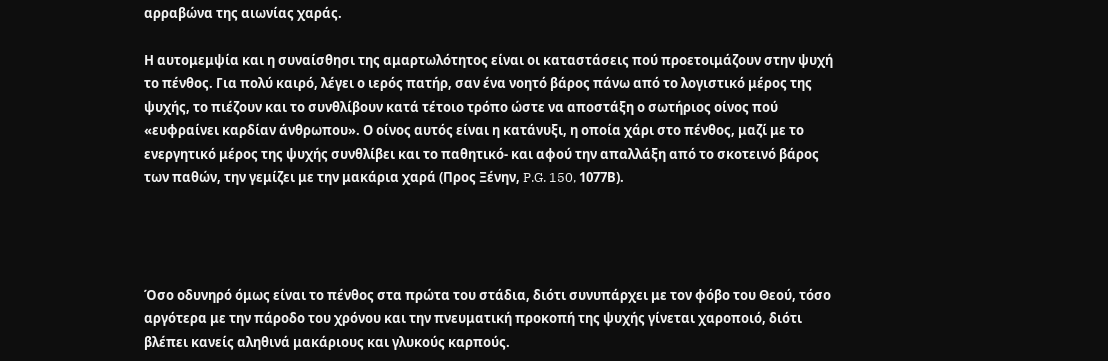αρραβώνα της αιωνίας χαράς.

Η αυτομεμψία και η συναίσθησι της αμαρτωλότητος είναι οι καταστάσεις πού προετοιμάζουν στην ψυχή το πένθος. Για πολύ καιρό, λέγει ο ιερός πατήρ, σαν ένα νοητό βάρος πάνω από το λογιστικό μέρος της ψυχής, το πιέζουν και το συνθλίβουν κατά τέτοιο τρόπο ώστε να αποστάξη ο σωτήριος οίνος πού «ευφραίνει καρδίαν άνθρωπου». Ο οίνος αυτός είναι η κατάνυξι, η οποία χάρι στο πένθος, μαζί με το ενεργητικό μέρος της ψυχής συνθλίβει και το παθητικό- και αφού την απαλλάξη από το σκοτεινό βάρος των παθών, την γεμίζει με την μακάρια χαρά (Προς Ξένην, P.G. 150, 1077Β).




Όσο οδυνηρό όμως είναι το πένθος στα πρώτα του στάδια, διότι συνυπάρχει με τον φόβο του Θεού, τόσο αργότερα με την πάροδο του χρόνου και την πνευματική προκοπή της ψυχής γίνεται χαροποιό, διότι βλέπει κανείς αληθινά μακάριους και γλυκούς καρπούς.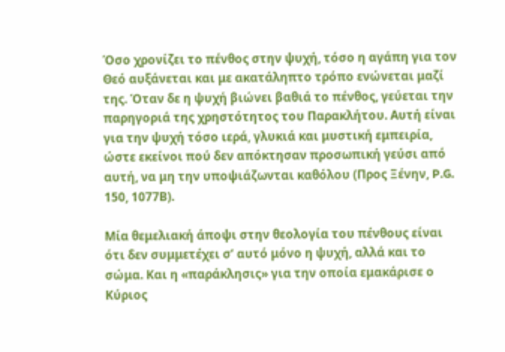Όσο χρονίζει το πένθος στην ψυχή, τόσο η αγάπη για τον Θεό αυξάνεται και με ακατάληπτο τρόπο ενώνεται μαζί της. Όταν δε η ψυχή βιώνει βαθιά το πένθος, γεύεται την παρηγοριά της χρηστότητος του Παρακλήτου. Αυτή είναι για την ψυχή τόσο ιερά, γλυκιά και μυστική εμπειρία, ώστε εκείνοι πού δεν απόκτησαν προσωπική γεύσι από αυτή, να μη την υποψιάζωνται καθόλου (Προς Ξένην, P.G. 150, 1077Β).

Μία θεμελιακή άποψι στην θεολογία του πένθους είναι ότι δεν συμμετέχει σ’ αυτό μόνο η ψυχή, αλλά και το σώμα. Και η «παράκλησις» για την οποία εμακάρισε ο Κύριος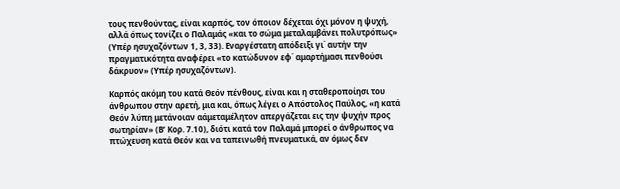τους πενθούντας, είναι καρπός, τον όποιον δέχεται όχι μόνον η ψυχή, αλλά όπως τονίζει ο Παλαμάς «και το σώμα μεταλαμβάνει πολυτρόπως» (Υπέρ ησυχαζόντων 1, 3, 33). Εναργέστατη απόδειξι γι΄ αυτήν την πραγματικότητα αναφέρει «το κατώδυνον εφ΄ αμαρτήμασι πενθούσι δάκρυον» (Υπέρ ησυχαζόντων).

Καρπός ακόμη του κατά Θεόν πένθους, είναι και η σταθεροποίησι του άνθρωπου στην αρετή, μια και, όπως λέγει ο Απόστολος Παύλος, «η κατά Θεόν λύπη μετάνοιαν αάμεταμέλητον απεργάζεται εις την ψυχήν προς σωτηρίαν» (Β’ Κορ. 7.10), διότι κατά τον Παλαμά μπορεί ο άνθρωπος να πτώχευση κατά Θεόν και να ταπεινωθή πνευματικά, αν όμως δεν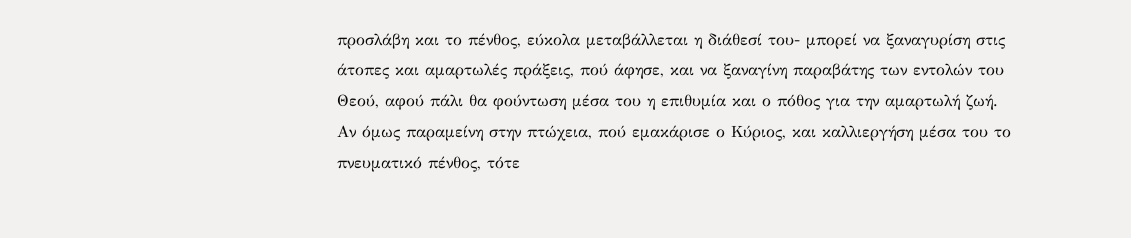προσλάβη και το πένθος, εύκολα μεταβάλλεται η διάθεσί του- μπορεί να ξαναγυρίση στις άτοπες και αμαρτωλές πράξεις, πού άφησε, και να ξαναγίνη παραβάτης των εντολών του Θεού, αφού πάλι θα φούντωση μέσα του η επιθυμία και ο πόθος για την αμαρτωλή ζωή. Αν όμως παραμείνη στην πτώχεια, πού εμακάρισε ο Κύριος, και καλλιεργήση μέσα του το πνευματικό πένθος, τότε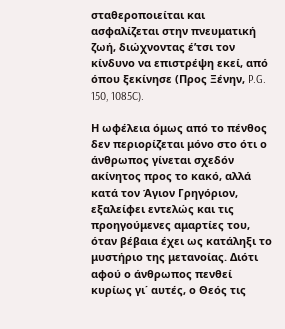σταθεροποιείται και ασφαλίζεται στην πνευματική ζωή, διώχνοντας έ’τσι τον κίνδυνο να επιστρέψη εκεί, από όπου ξεκίνησε (Προς Ξένην, P.G. 150, 1085C).

Η ωφέλεια όμως από το πένθος δεν περιορίζεται μόνο στο ότι ο άνθρωπος γίνεται σχεδόν ακίνητος προς το κακό, αλλά κατά τον Άγιον Γρηγόριον, εξαλείφει εντελώς και τις προηγούμενες αμαρτίες του, όταν βέβαια έχει ως κατάληξι το μυστήριο της μετανοίας. Διότι αφού ο άνθρωπος πενθεί κυρίως γι΄ αυτές, ο Θεός τις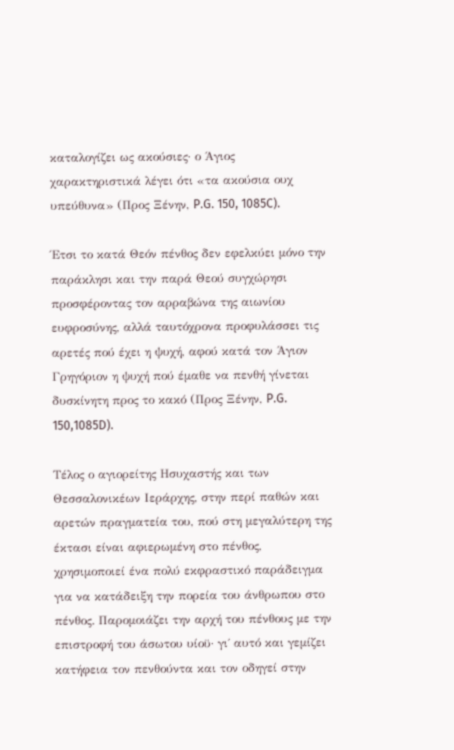καταλογίζει ως ακούσιες· ο Άγιος χαρακτηριστικά λέγει ότι «τα ακούσια ουχ υπεύθυνα» (Προς Ξένην, P.G. 150, 1085C).

Έτσι το κατά Θεόν πένθος δεν εφελκύει μόνο την παράκλησι και την παρά Θεού συγχώρησι προσφέροντας τον αρραβώνα της αιωνίου ευφροσύνης, αλλά ταυτόχρονα προφυλάσσει τις αρετές πού έχει η ψυχή, αφού κατά τον Άγιον Γρηγόριον η ψυχή πού έμαθε να πενθή γίνεται δυσκίνητη προς το κακό (Προς Ξένην, P.G. 150,1085D).

Τέλος ο αγιορείτης Ησυχαστής και των Θεσσαλονικέων Ιεράρχης, στην περί παθών και αρετών πραγματεία του, πού στη μεγαλύτερη της έκτασι είναι αφιερωμένη στο πένθος, χρησιμοποιεί ένα πολύ εκφραστικό παράδειγμα για να κατάδειξη την πορεία του άνθρωπου στο πένθος. Παρομοιάζει την αρχή του πένθους με την επιστροφή του άσωτου υίοϋ· γι΄ αυτό και γεμίζει κατήφεια τον πενθούντα και τον οδηγεί στην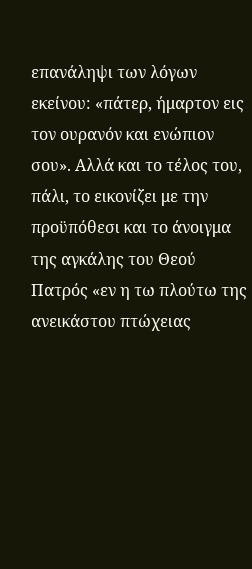επανάληψι των λόγων εκείνου: «πάτερ, ήμαρτον εις τον ουρανόν και ενώπιον σου». Αλλά και το τέλος του, πάλι, το εικονίζει με την προϋπόθεσι και το άνοιγμα της αγκάλης του Θεού Πατρός «εν η τω πλούτω της ανεικάστου πτώχειας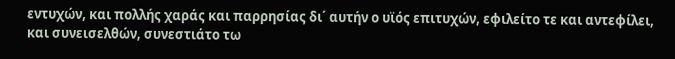εντυχών, και πολλής χαράς και παρρησίας δι΄ αυτήν ο υϊός επιτυχών, εφιλείτο τε και αντεφίλει, και συνεισελθών, συνεστιάτο τω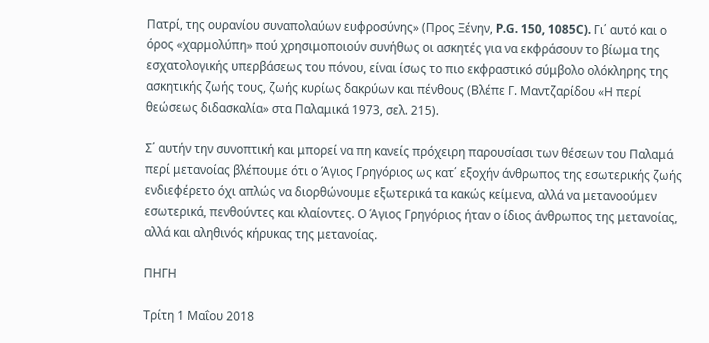Πατρί, της ουρανίου συναπολαύων ευφροσύνης» (Προς Ξένην, P.G. 150, 1085C). Γι΄ αυτό και ο όρος «χαρμολύπη» πού χρησιμοποιούν συνήθως οι ασκητές για να εκφράσουν το βίωμα της εσχατολογικής υπερβάσεως του πόνου, είναι ίσως το πιο εκφραστικό σύμβολο ολόκληρης της ασκητικής ζωής τους, ζωής κυρίως δακρύων και πένθους (Βλέπε Γ. Μαντζαρίδου «Η περί θεώσεως διδασκαλία» στα Παλαμικά 1973, σελ. 215).

Σ΄ αυτήν την συνοπτική και μπορεί να πη κανείς πρόχειρη παρουσίασι των θέσεων του Παλαμά περί μετανοίας βλέπουμε ότι ο Άγιος Γρηγόριος ως κατ΄ εξοχήν άνθρωπος της εσωτερικής ζωής ενδιεφέρετο όχι απλώς να διορθώνουμε εξωτερικά τα κακώς κείμενα, αλλά να μετανοούμεν εσωτερικά, πενθούντες και κλαίοντες. Ο Άγιος Γρηγόριος ήταν ο ίδιος άνθρωπος της μετανοίας, αλλά και αληθινός κήρυκας της μετανοίας.

ΠΗΓΗ

Τρίτη 1 Μαΐου 2018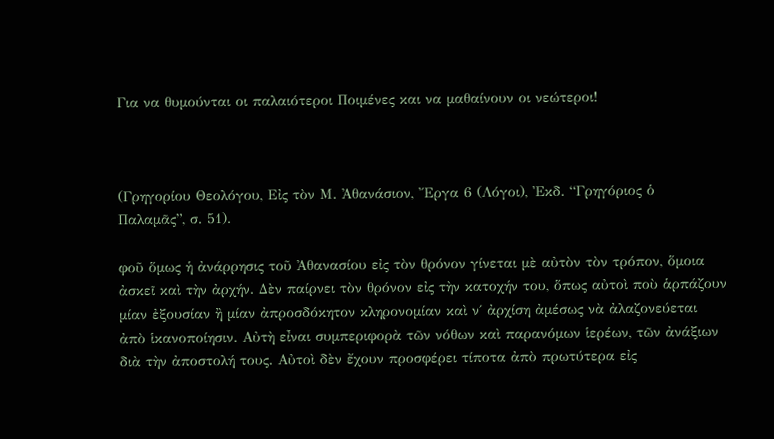Για να θυμούνται οι παλαιότεροι Ποιμένες και να μαθαίνουν οι νεώτεροι!



(Γρηγορίου Θεολόγου, Εἰς τὸν Μ. Ἀθανάσιον, Ἔργα 6 (Λόγοι), Ἐκδ. “Γρηγόριος ὁ Παλαμᾶς”, σ. 51).

φοῦ ὅμως ἡ ἀνάρρησις τοῦ Ἀθανασίου εἰς τὸν θρόνον γίνεται μὲ αὐτὸν τὸν τρόπον, ὅμοια ἀσκεῖ καὶ τὴν ἀρχήν. Δὲν παίρνει τὸν θρόνον εἰς τὴν κατοχήν του, ὅπως αὐτοὶ ποὺ ἁρπάζουν μίαν ἐξουσίαν ἢ μίαν ἀπροσδόκητον κληρονομίαν καὶ ν΄ ἀρχίση ἀμέσως νὰ ἀλαζονεύεται ἀπὸ ἱκανοποίησιν. Αὐτὴ εἶναι συμπεριφορὰ τῶν νόθων καὶ παρανόμων ἱερέων, τῶν ἀνάξιων διὰ τὴν ἀποστολή τους. Αὐτοὶ δὲν ἔχουν προσφέρει τίποτα ἀπὸ πρωτύτερα εἰς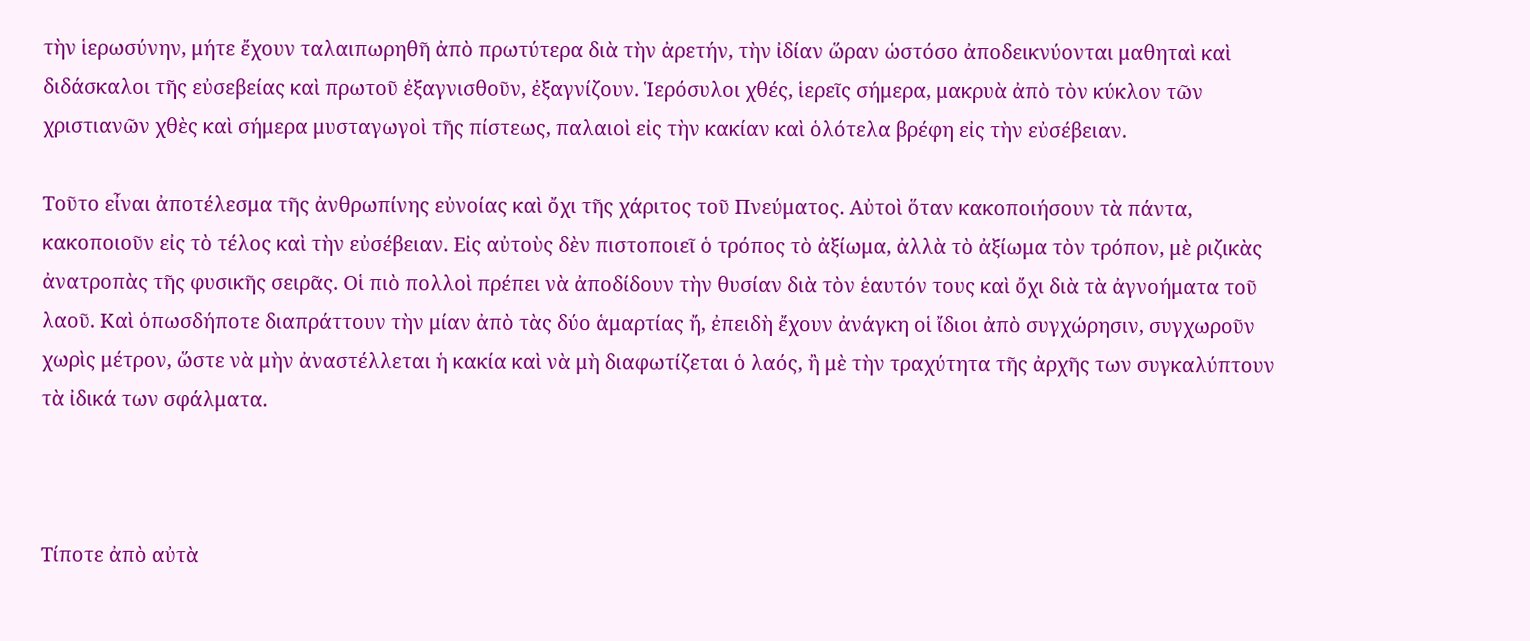τὴν ἱερωσύνην, μήτε ἔχουν ταλαιπωρηθῆ ἀπὸ πρωτύτερα διὰ τὴν ἀρετήν, τὴν ἰδίαν ὥραν ὡστόσο ἀποδεικνύονται μαθηταὶ καὶ διδάσκαλοι τῆς εὐσεβείας καὶ πρωτοῦ ἐξαγνισθοῦν, ἐξαγνίζουν. Ἱερόσυλοι χθές, ἱερεῖς σήμερα, μακρυὰ ἀπὸ τὸν κύκλον τῶν χριστιανῶν χθὲς καὶ σήμερα μυσταγωγοὶ τῆς πίστεως, παλαιοὶ εἰς τὴν κακίαν καὶ ὁλότελα βρέφη εἰς τὴν εὐσέβειαν.

Τοῦτο εἶναι ἀποτέλεσμα τῆς ἀνθρωπίνης εὐνοίας καὶ ὄχι τῆς χάριτος τοῦ Πνεύματος. Αὐτοὶ ὅταν κακοποιήσουν τὰ πάντα, κακοποιοῦν εἰς τὸ τέλος καὶ τὴν εὐσέβειαν. Εἰς αὐτοὺς δὲν πιστοποιεῖ ὁ τρόπος τὸ ἀξίωμα, ἀλλὰ τὸ ἀξίωμα τὸν τρόπον, μὲ ριζικὰς ἀνατροπὰς τῆς φυσικῆς σειρᾶς. Οἱ πιὸ πολλοὶ πρέπει νὰ ἀποδίδουν τὴν θυσίαν διὰ τὸν ἑαυτόν τους καὶ ὄχι διὰ τὰ ἀγνοήματα τοῦ λαοῦ. Καὶ ὁπωσδήποτε διαπράττουν τὴν μίαν ἀπὸ τὰς δύο ἁμαρτίας ἤ, ἐπειδὴ ἔχουν ἀνάγκη οἱ ἴδιοι ἀπὸ συγχώρησιν, συγχωροῦν χωρὶς μέτρον, ὥστε νὰ μὴν ἀναστέλλεται ἡ κακία καὶ νὰ μὴ διαφωτίζεται ὁ λαός, ἢ μὲ τὴν τραχύτητα τῆς ἀρχῆς των συγκαλύπτουν τὰ ἰδικά των σφάλματα.



Τίποτε ἀπὸ αὐτὰ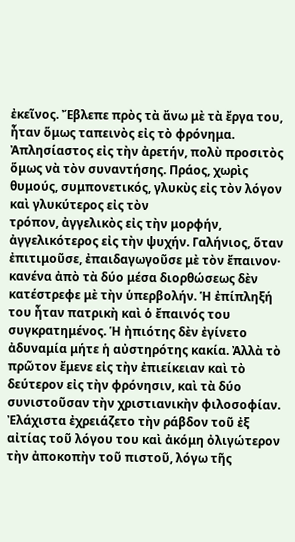ἐκεῖνος. Ἔβλεπε πρὸς τὰ ἄνω μὲ τὰ ἔργα του, ἦταν ὅμως ταπεινὸς εἰς τὸ φρόνημα. Ἀπλησίαστος εἰς τὴν ἀρετήν, πολὺ προσιτὸς ὅμως νὰ τὸν συναντήσης. Πράος, χωρὶς θυμούς, συμπονετικός, γλυκὺς εἰς τὸν λόγον καὶ γλυκύτερος εἰς τὸν
τρόπον, ἀγγελικὸς εἰς τὴν μορφήν, ἀγγελικότερος εἰς τὴν ψυχήν. Γαλήνιος, ὅταν ἐπιτιμοῦσε, ἐπαιδαγωγοῦσε μὲ τὸν ἔπαινον· κανένα ἀπὸ τὰ δύο μέσα διορθώσεως δὲν κατέστρεφε μὲ τὴν ὑπερβολήν. Ἡ ἐπίπληξή του ἦταν πατρικὴ καὶ ὁ ἔπαινός του συγκρατημένος. Ἡ ἠπιότης δὲν ἐγίνετο ἀδυναμία μήτε ἡ αὐστηρότης κακία. Ἀλλὰ τὸ πρῶτον ἔμενε εἰς τὴν ἐπιείκειαν καὶ τὸ δεύτερον εἰς τὴν φρόνησιν, καὶ τὰ δύο συνιστοῦσαν τὴν χριστιανικὴν φιλοσοφίαν. Ἐλάχιστα ἐχρειάζετο τὴν ράβδον τοῦ ἐξ αἰτίας τοῦ λόγου του καὶ ἀκόμη ὀλιγώτερον τὴν ἀποκοπὴν τοῦ πιστοῦ, λόγω τῆς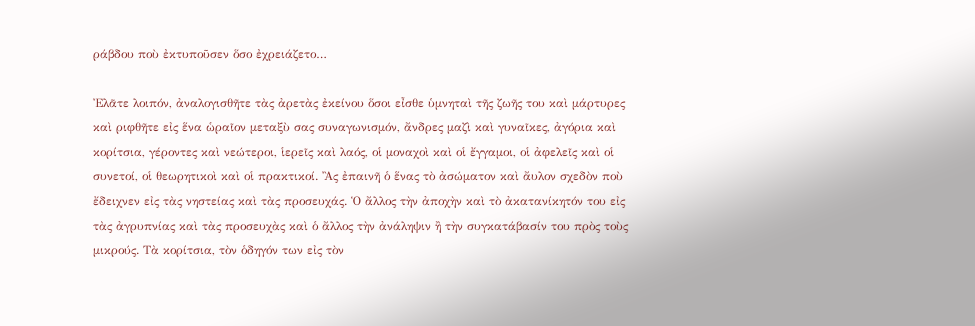ράβδου ποὺ ἐκτυποῦσεν ὅσο ἐχρειάζετο…

Ἐλᾶτε λοιπόν, ἀναλογισθῆτε τὰς ἀρετὰς ἐκείνου ὅσοι εἶσθε ὑμνηταὶ τῆς ζωῆς του καὶ μάρτυρες καὶ ριφθῆτε εἰς ἕνα ὡραῖον μεταξὺ σας συναγωνισμόν, ἄνδρες μαζὶ καὶ γυναῖκες, ἀγόρια καὶ κορίτσια, γέροντες καὶ νεώτεροι, ἱερεῖς καὶ λαός, οἱ μοναχοὶ καὶ οἱ ἔγγαμοι, οἱ ἀφελεῖς καὶ οἱ συνετοί, οἱ θεωρητικοὶ καὶ οἱ πρακτικοί. Ἂς ἐπαινῆ ὁ ἕνας τὸ ἀσώματον καὶ ἄυλον σχεδὸν ποὺ ἔδειχνεν εἰς τὰς νηστείας καὶ τὰς προσευχάς. Ὁ ἄλλος τὴν ἀποχὴν καὶ τὸ ἀκατανίκητόν του εἰς τὰς ἀγρυπνίας καὶ τὰς προσευχὰς καὶ ὁ ἄλλος τὴν ἀνάληψιν ἢ τὴν συγκατάβασίν του πρὸς τοὺς μικρούς. Τὰ κορίτσια, τὸν ὁδηγόν των εἰς τὸν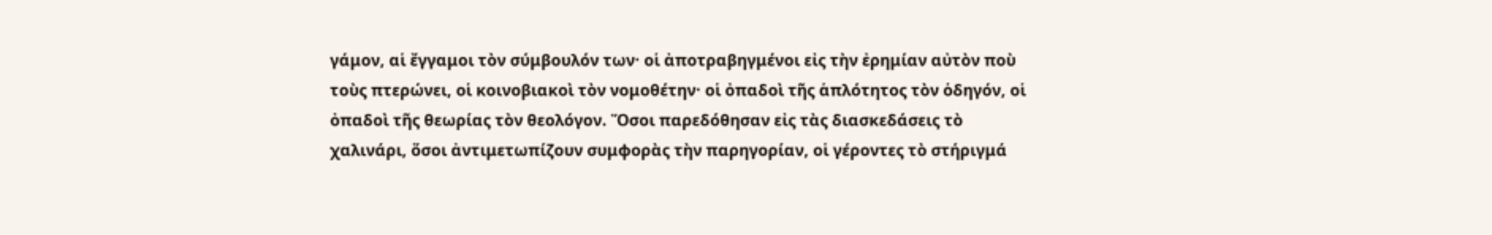γάμον, αἱ ἔγγαμοι τὸν σύμβουλόν των· οἱ ἀποτραβηγμένοι εἰς τὴν ἐρημίαν αὐτὸν ποὺ τοὺς πτερώνει, οἱ κοινοβιακοὶ τὸν νομοθέτην· οἱ ὀπαδοὶ τῆς ἁπλότητος τὸν ὁδηγόν, οἱ ὀπαδοὶ τῆς θεωρίας τὸν θεολόγον. Ὅσοι παρεδόθησαν εἰς τὰς διασκεδάσεις τὸ χαλινάρι, ὅσοι ἀντιμετωπίζουν συμφορὰς τὴν παρηγορίαν, οἱ γέροντες τὸ στήριγμά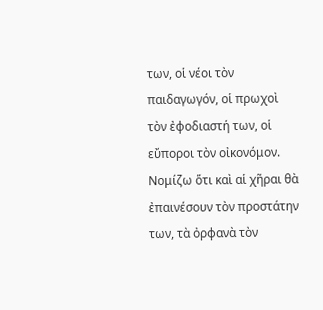των, οἱ νέοι τὸν παιδαγωγόν, οἱ πρωχοὶ τὸν ἐφοδιαστή των, οἱ εὔποροι τὸν οἰκονόμον. Νομίζω ὅτι καὶ αἱ χῆραι θὰ ἐπαινέσουν τὸν προστάτην των, τὰ ὀρφανὰ τὸν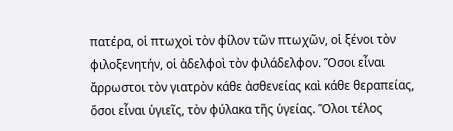πατέρα, οἱ πτωχοὶ τὸν φίλον τῶν πτωχῶν, οἱ ξένοι τὸν φιλοξενητήν, οἱ ἀδελφοὶ τὸν φιλάδελφον. Ὅσοι εἶναι ἄρρωστοι τὸν γιατρὸν κάθε ἀσθενείας καὶ κάθε θεραπείας, ὅσοι εἶναι ὑγιεῖς, τὸν φύλακα τῆς ὑγείας. Ὅλοι τέλος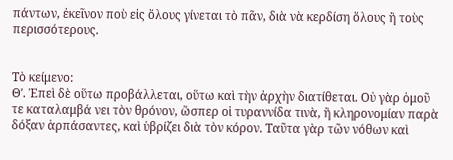πάντων, ἐκεῖνον ποὺ εἰς ὅλους γίνεται τὸ πᾶν, διὰ νὰ κερδίση ὅλους ἢ τοὺς περισσότερους.


Τὸ κείμενο:
Θʹ. Ἐπεὶ δὲ οὕτω προβάλλεται, οὕτω καὶ τὴν ἀρχὴν διατίθεται. Οὐ γὰρ ὁμοῦ τε καταλαμβά νει τὸν θρόνον, ὥσπερ οἱ τυραννίδα τινὰ, ἢ κληρονομίαν παρὰ δόξαν ἁρπάσαντες, καὶ ὑβρίζει διὰ τὸν κόρον. Ταῦτα γὰρ τῶν νόθων καὶ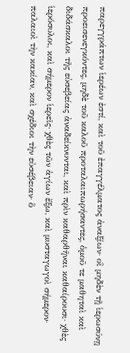παρεγγράπτων ἱερέων ἐστί, καὶ τοῦ ἐπαγγέλματος ἀναξίων· οἳ μηδὲν τῇ ἱερωσύνῃ προεισενεγκόντες, μηδὲ τοῦ καλοῦ προταλαιπωρήσαντες, ὁμοῦ τε μαθηταὶ καὶ διδάσκαλοι τῆς εὐσεβείας ἀναδείκνυνται, καὶ πρὶν καθαρθῆναι καθαίρουσι· χθὲς ἱερόσυλοι, καὶ σήμερον ἱερεῖς· χθὲς τῶν ἁγίων ἔξω, καὶ μυσταγωγοὶ σήμερον· παλαιοὶ τὴν κακίαν, καὶ σχέδιοι τὴν εὐσέβειαν· ὃ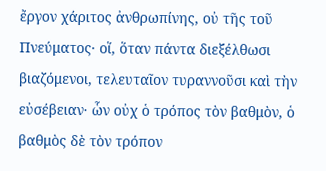ἔργον χάριτος ἀνθρωπίνης, οὐ τῆς τοῦ Πνεύματος· οἵ, ὅταν πάντα διεξέλθωσι βιαζόμενοι, τελευταῖον τυραννοῦσι καὶ τὴν εὐσέβειαν· ὧν οὐχ ὁ τρόπος τὸν βαθμὸν, ὁ βαθμὸς δὲ τὸν τρόπον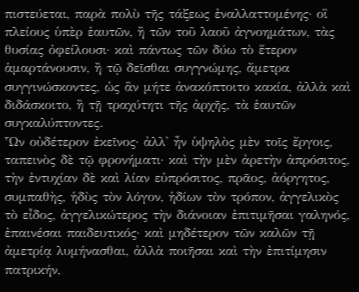πιστεύεται, παρὰ πολὺ τῆς τάξεως ἐναλλαττομένης· οἳ πλείους ὑπὲρ ἑαυτῶν, ἢ τῶν τοῦ λαοῦ ἀγνοημάτων, τὰς θυσίας ὀφείλουσι· καὶ πάντως τῶν δύω τὸ ἕτερον ἁμαρτάνουσιν, ἢ τῷ δεῖσθαι συγγνώμης, ἄμετρα συγγινώσκοντες, ὡς ἂν μήτε ἀνακόπτοιτο κακία, ἀλλὰ καὶ διδάσκοιτο, ἢ τῇ τραχύτητι τῆς ἀρχῆς, τὰ ἑαυτῶν συγκαλύπτοντες.
Ὧν οὐδέτερον ἐκεῖνος· ἀλλ' ἦν ὑψηλὸς μὲν τοῖς ἔργοις, ταπεινὸς δὲ τῷ φρονήματι· καὶ τὴν μὲν ἀρετὴν ἀπρόσιτος, τὴν ἐντυχίαν δὲ καὶ λίαν εὐπρόσιτος, πρᾶος, ἀόργητος, συμπαθὴς, ἡδὺς τὸν λόγον, ἡδίων τὸν τρόπον, ἀγγελικὸς τὸ εἶδος, ἀγγελικώτερος τὴν διάνοιαν ἐπιτιμῆσαι γαληνός, ἐπαινέσαι παιδευτικός· καὶ μηδέτερον τῶν καλῶν τῇ ἀμετρίᾳ λυμήνασθαι, ἀλλὰ ποιῆσαι καὶ τὴν ἐπιτίμησιν πατρικήν,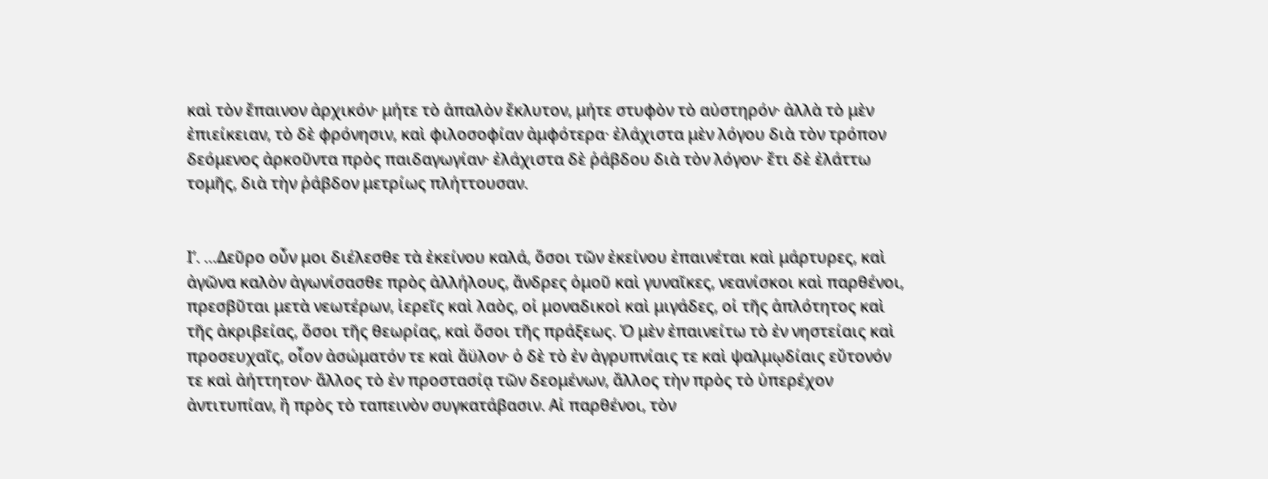καὶ τὸν ἔπαινον ἀρχικόν· μήτε τὸ ἁπαλὸν ἔκλυτον, μήτε στυφὸν τὸ αὐστηρόν· ἀλλὰ τὸ μὲν ἐπιείκειαν, τὸ δὲ φρόνησιν, καὶ φιλοσοφίαν ἀμφότερα· ἐλάχιστα μὲν λόγου διὰ τὸν τρόπον δεόμενος ἀρκοῦντα πρὸς παιδαγωγίαν· ἐλάχιστα δὲ ῥάβδου διὰ τὸν λόγον· ἔτι δὲ ἐλάττω τομῆς, διὰ τὴν ῥάβδον μετρίως πλήττουσαν.


Ιʹ. …Δεῦρο οὖν μοι διέλεσθε τὰ ἐκείνου καλά, ὅσοι τῶν ἐκείνου ἐπαινέται καὶ μάρτυρες, καὶ ἀγῶνα καλὸν ἀγωνίσασθε πρὸς ἀλλήλους, ἄνδρες ὁμοῦ καὶ γυναῖκες, νεανίσκοι καὶ παρθένοι, πρεσβῦται μετὰ νεωτέρων, ἱερεῖς καὶ λαὸς, οἱ μοναδικοὶ καὶ μιγάδες, οἱ τῆς ἁπλότητος καὶ τῆς ἀκριβείας, ὅσοι τῆς θεωρίας, καὶ ὅσοι τῆς πράξεως. Ὁ μὲν ἐπαινείτω τὸ ἐν νηστείαις καὶ προσευχαῖς, οἷον ἀσώματόν τε καὶ ἄϋλον· ὁ δὲ τὸ ἐν ἀγρυπνίαις τε καὶ ψαλμῳδίαις εὔτονόν τε καὶ ἀήττητον· ἄλλος τὸ ἐν προστασίᾳ τῶν δεομένων, ἄλλος τὴν πρὸς τὸ ὑπερέχον ἀντιτυπίαν, ἢ πρὸς τὸ ταπεινὸν συγκατάβασιν. Αἱ παρθένοι, τὸν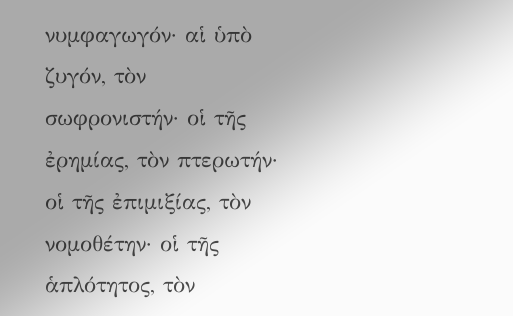νυμφαγωγόν· αἱ ὑπὸ ζυγόν, τὸν σωφρονιστήν· οἱ τῆς ἐρημίας, τὸν πτερωτήν· οἱ τῆς ἐπιμιξίας, τὸν νομοθέτην· οἱ τῆς ἁπλότητος, τὸν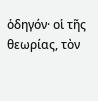ὁδηγόν· οἱ τῆς θεωρίας, τὸν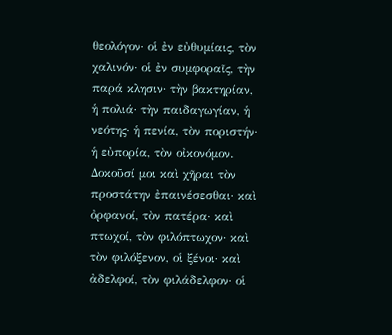θεολόγον· οἱ ἐν εὐθυμίαις, τὸν χαλινόν· οἱ ἐν συμφοραῖς, τὴν παρά κλησιν· τὴν βακτηρίαν, ἡ πολιά· τὴν παιδαγωγίαν, ἡ νεότης· ἡ πενία, τὸν ποριστήν· ἡ εὐπορία, τὸν οἰκονόμον. Δοκοῦσί μοι καὶ χῆραι τὸν προστάτην ἐπαινέσεσθαι· καὶ ὀρφανοί, τὸν πατέρα· καὶ πτωχοί, τὸν φιλόπτωχον· καὶ τὸν φιλόξενον, οἱ ξένοι· καὶ ἀδελφοί, τὸν φιλάδελφον· οἱ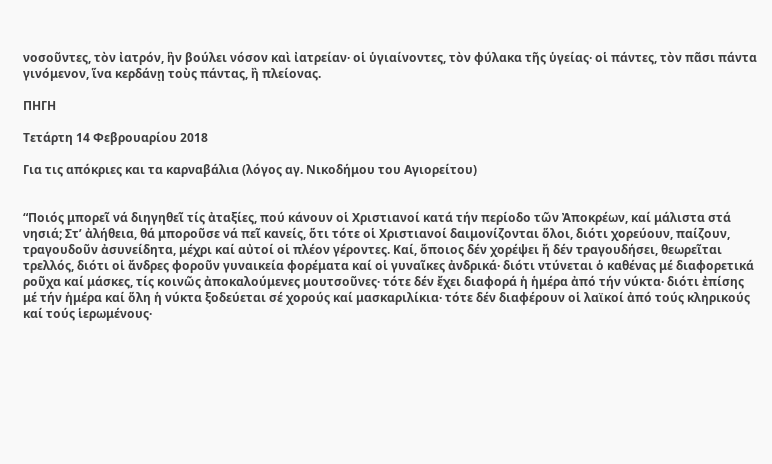νοσοῦντες, τὸν ἰατρόν, ἣν βούλει νόσον καὶ ἰατρείαν· οἱ ὑγιαίνοντες, τὸν φύλακα τῆς ὑγείας· οἱ πάντες, τὸν πᾶσι πάντα γινόμενον, ἵνα κερδάνῃ τοὺς πάντας, ἢ πλείονας.

ΠΗΓΗ

Τετάρτη 14 Φεβρουαρίου 2018

Για τις απόκριες και τα καρναβάλια (λόγος αγ. Νικοδήμου του Αγιορείτου)


“Ποιός μπορεῖ νά διηγηθεῖ τίς ἀταξίες, πού κάνουν οἱ Χριστιανοί κατά τήν περίοδο τῶν Ἀποκρέων, καί μάλιστα στά νησιά; Στ’ ἀλήθεια, θά μποροῦσε νά πεῖ κανείς, ὅτι τότε οἱ Χριστιανοί δαιμονίζονται ὅλοι, διότι χορεύουν, παίζουν, τραγουδοῦν ἀσυνείδητα, μέχρι καί αὐτοί οἱ πλέον γέροντες. Καί, ὅποιος δέν χορέψει ἤ δέν τραγουδήσει, θεωρεῖται τρελλός, διότι οἱ ἄνδρες φοροῦν γυναικεία φορέματα καί οἱ γυναῖκες ἀνδρικά· διότι ντύνεται ὁ καθένας μέ διαφορετικά ροῦχα καί μάσκες, τίς κοινῶς ἀποκαλούμενες μουτσοῦνες· τότε δέν ἔχει διαφορά ἡ ἡμέρα ἀπό τήν νύκτα· διότι ἐπίσης μέ τήν ἡμέρα καί ὅλη ἡ νύκτα ξοδεύεται σέ χορούς καί μασκαριλίκια· τότε δέν διαφέρουν οἱ λαϊκοί ἀπό τούς κληρικούς καί τούς ἱερωμένους·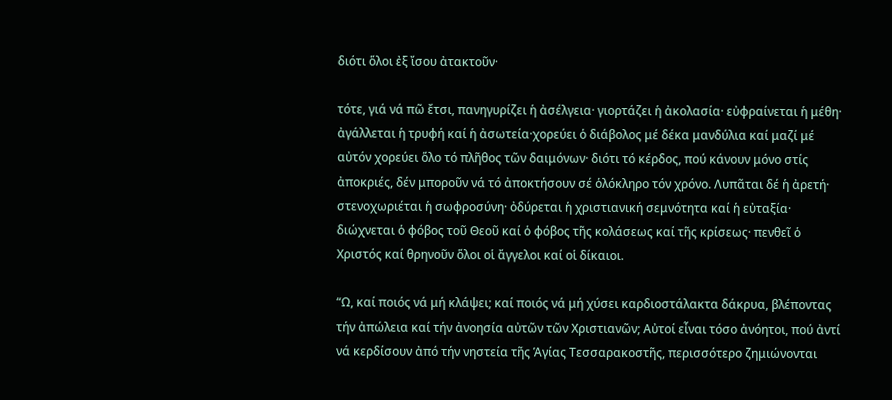διότι ὅλοι ἐξ ἴσου ἀτακτοῦν·

τότε, γιά νά πῶ ἔτσι, πανηγυρίζει ἡ ἀσέλγεια· γιορτάζει ἡ ἀκολασία· εὐφραίνεται ἡ μέθη· ἀγάλλεται ἡ τρυφή καί ἡ ἀσωτεία·χορεύει ὁ διάβολος μέ δέκα μανδύλια καί μαζί μέ αὐτόν χορεύει ὅλο τό πλῆθος τῶν δαιμόνων· διότι τό κέρδος, πού κάνουν μόνο στίς ἀποκριές, δέν μποροῦν νά τό ἀποκτήσουν σέ ὁλόκληρο τόν χρόνο. Λυπᾶται δέ ἡ ἀρετή· στενοχωριέται ἡ σωφροσύνη· ὀδύρεται ἡ χριστιανική σεμνότητα καί ἡ εὐταξία· διώχνεται ὁ φόβος τοῦ Θεοῦ καί ὁ φόβος τῆς κολάσεως καί τῆς κρίσεως· πενθεῖ ὁ Χριστός καί θρηνοῦν ὅλοι οἱ ἄγγελοι καί οἱ δίκαιοι.

“Ω, καί ποιός νά μή κλάψει; καί ποιός νά μή χύσει καρδιοστάλακτα δάκρυα, βλέποντας τήν ἀπώλεια καί τήν ἀνοησία αὐτῶν τῶν Χριστιανῶν; Αὐτοί εἶναι τόσο ἀνόητοι, πού ἀντί νά κερδίσουν ἀπό τήν νηστεία τῆς Ἁγίας Τεσσαρακοστῆς, περισσότερο ζημιώνονται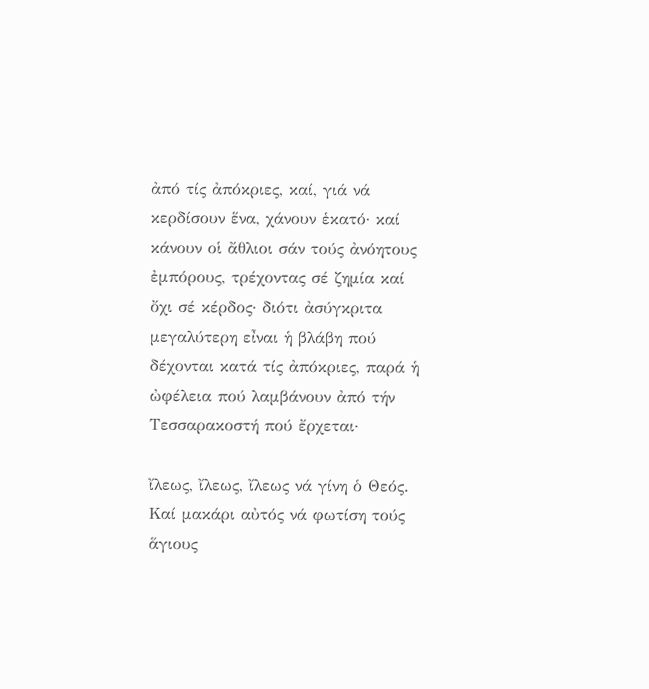ἀπό τίς ἀπόκριες, καί, γιά νά κερδίσουν ἕνα, χάνουν ἑκατό· καί κάνουν οἱ ἄθλιοι σάν τούς ἀνόητους ἐμπόρους, τρέχοντας σέ ζημία καί ὄχι σέ κέρδος· διότι ἀσύγκριτα μεγαλύτερη εἶναι ἡ βλάβη πού δέχονται κατά τίς ἀπόκριες, παρά ἡ ὠφέλεια πού λαμβάνουν ἀπό τήν Τεσσαρακοστή πού ἔρχεται·

ἴλεως, ἴλεως, ἴλεως νά γίνη ὁ Θεός. Καί μακάρι αὐτός νά φωτίση τούς ἅγιους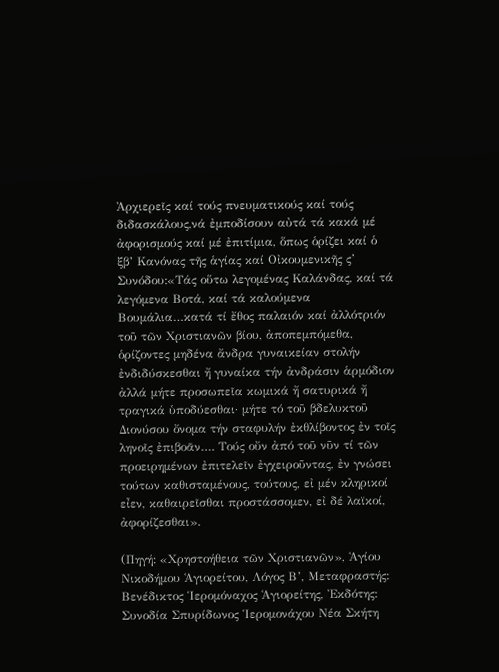Ἀρχιερεῖς καί τούς πνευματικούς καί τούς διδασκάλους,νά ἐμποδίσουν αὐτά τά κακά μέ ἀφορισμούς καί μέ ἐπιτίμια, ὅπως ὁρίζει καί ὁ ξβ’ Κανόνας τῆς ἁγίας καί Οἰκουμενικῆς ς’ Συνόδου:«Τάς οὕτω λεγομένας Καλάνδας, καί τά λεγόμενα Βοτά, καί τά καλούμενα Βουμάλια…κατά τί ἔθος παλαιόν καί ἀλλότριόν τοῦ τῶν Χριστιανῶν βίου, ἀποπεμπόμεθα, ὁρίζοντες μηδένα ἄνδρα γυναικείαν στολήν ἐνδιδύσκεσθαι ἤ γυναίκα τήν ἀνδράσιν ἁρμόδιον ἀλλά μήτε προσωπεῖα κωμικά ἤ σατυρικά ἤ τραγικά ὑποδύεσθαι· μήτε τό τοῦ βδελυκτοῦ Διονύσου ὄνομα τήν σταφυλήν ἐκθλίβοντος ἐν τοῖς ληνοῖς ἐπιβοᾶν…. Τούς οὔν ἀπό τοῦ νῦν τί τῶν προειρημένων ἐπιτελεῖν ἐγχειροῦντας, ἐν γνώσει τούτων καθισταμένους, τούτους, εἰ μέν κληρικοί εἶεν, καθαιρεῖσθαι προστάσσομεν, εἰ δέ λαϊκοί, ἀφορίζεσθαι».

(Πηγή: «Χρηστοήθεια τῶν Χριστιανῶν», Ἁγίου Νικοδήμου Ἁγιορείτου, Λόγος Β’, Μεταφραστής: Βενέδικτος Ἱερομόναχος Ἁγιορείτης, Ἐκδότης: Συνοδία Σπυρίδωνος Ἱερομονάχου Νέα Σκήτη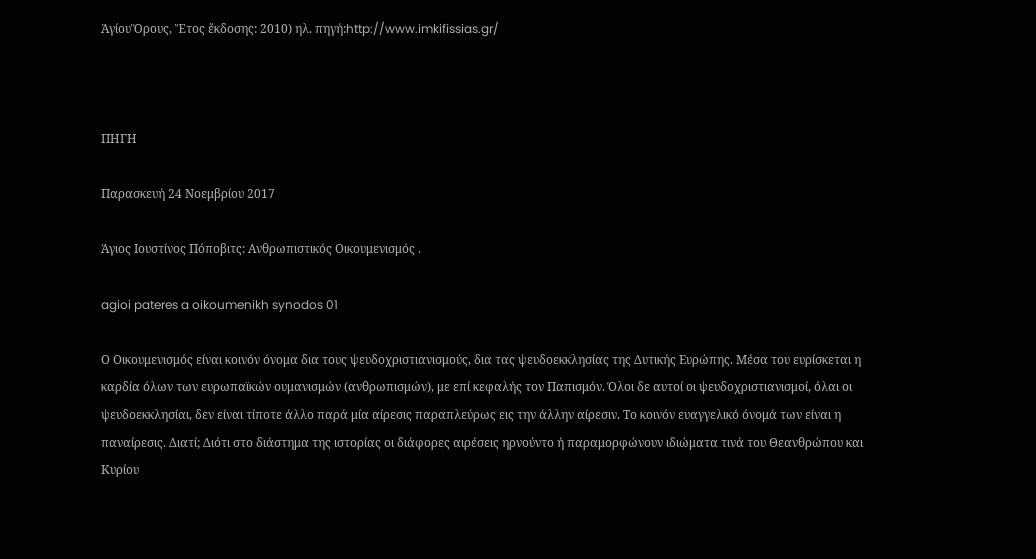ἉγίουὍρους, Ἔτος ἔκδοσης: 2010) ηλ. πηγή:http://www.imkifissias.gr/



ΠΗΓΗ

Παρασκευή 24 Νοεμβρίου 2017

Άγιος Ιουστίνος Πόποβιτς: Ανθρωπιστικός Οικουμενισμός .

agioi pateres a oikoumenikh synodos 01

Ο Οικουμενισμός είναι κοινόν όνομα δια τους ψευδοχριστιανισμούς, δια τας ψευδοεκκλησίας της Δυτικής Ευρώπης. Μέσα του ευρίσκεται η καρδία όλων των ευρωπαϊκών ουμανισμών (ανθρωπισμών), με επί κεφαλής τον Παπισμόν. Όλοι δε αυτοί οι ψευδοχριστιανισμοί, όλαι οι ψευδοεκκλησίαι, δεν είναι τίποτε άλλο παρά μία αίρεσις παραπλεύρως εις την άλλην αίρεσιν. Το κοινόν ευαγγελικό όνομά των είναι η παναίρεσις. Διατί; Διότι στο διάστημα της ιστορίας οι διάφορες αιρέσεις ηρνούντο ή παραμορφώνουν ιδιώματα τινά του Θεανθρώπου και Κυρίου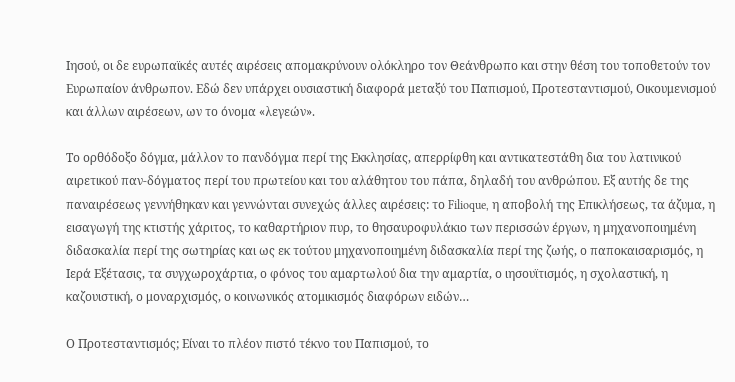Ιησού, οι δε ευρωπαϊκές αυτές αιρέσεις απομακρύνουν ολόκληρο τον Θεάνθρωπο και στην θέση του τοποθετούν τον Ευρωπαίον άνθρωπον. Εδώ δεν υπάρχει ουσιαστική διαφορά μεταξύ του Παπισμού, Προτεσταντισμού, Οικουμενισμού και άλλων αιρέσεων, ων το όνομα «λεγεών».

Το ορθόδοξο δόγμα, μάλλον το πανδόγμα περί της Εκκλησίας, απερρίφθη και αντικατεστάθη δια του λατινικού αιρετικού παν-δόγματος περί του πρωτείου και του αλάθητου του πάπα, δηλαδή του ανθρώπου. Εξ αυτής δε της παναιρέσεως γεννήθηκαν και γεννώνται συνεχώς άλλες αιρέσεις: το Filioque, η αποβολή της Επικλήσεως, τα άζυμα, η εισαγωγή της κτιστής χάριτος, το καθαρτήριον πυρ, το θησαυροφυλάκιο των περισσών έργων, η μηχανοποιημένη διδασκαλία περί της σωτηρίας και ως εκ τούτου μηχανοποιημένη διδασκαλία περί της ζωής, ο παποκαισαρισμός, η Ιερά Εξέτασις, τα συγχωροχάρτια, ο φόνος του αμαρτωλού δια την αμαρτία, ο ιησουϊτισμός, η σχολαστική, η καζουιστική, ο μοναρχισμός, ο κοινωνικός ατομικισμός διαφόρων ειδών…

Ο Προτεσταντισμός; Είναι το πλέον πιστό τέκνο του Παπισμού, το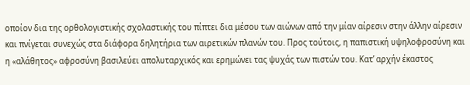οποίον δια της ορθολογιστικής σχολαστικής του πίπτει δια μέσου των αιώνων από την μίαν αίρεσιν στην άλλην αίρεσιν και πνίγεται συνεχώς στα διάφορα δηλητήρια των αιρετικών πλανών του. Προς τούτοις, η παπιστική υψηλοφροσύνη και η «αλάθητος» αφροσύνη βασιλεύει απολυταρχικός και ερημώνει τας ψυχάς των πιστών του. Κατ’ αρχήν έκαστος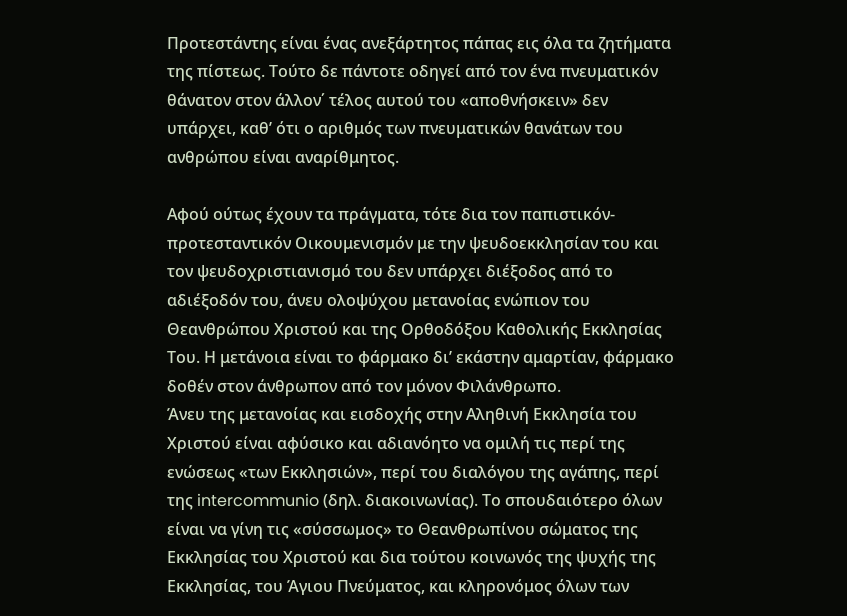Προτεστάντης είναι ένας ανεξάρτητος πάπας εις όλα τα ζητήματα της πίστεως. Τούτο δε πάντοτε οδηγεί από τον ένα πνευματικόν θάνατον στον άλλον΄ τέλος αυτού του «αποθνήσκειν» δεν υπάρχει, καθ’ ότι ο αριθμός των πνευματικών θανάτων του ανθρώπου είναι αναρίθμητος.

Αφού ούτως έχουν τα πράγματα, τότε δια τον παπιστικόν-προτεσταντικόν Οικουμενισμόν με την ψευδοεκκλησίαν του και τον ψευδοχριστιανισμό του δεν υπάρχει διέξοδος από το αδιέξοδόν του, άνευ ολοψύχου μετανοίας ενώπιον του Θεανθρώπου Χριστού και της Ορθοδόξου Καθολικής Εκκλησίας Του. Η μετάνοια είναι το φάρμακο δι’ εκάστην αμαρτίαν, φάρμακο δοθέν στον άνθρωπον από τον μόνον Φιλάνθρωπο.
Άνευ της μετανοίας και εισδοχής στην Αληθινή Εκκλησία του Χριστού είναι αφύσικο και αδιανόητο να ομιλή τις περί της ενώσεως «των Εκκλησιών», περί του διαλόγου της αγάπης, περί της intercommunio (δηλ. διακοινωνίας). Το σπουδαιότερο όλων είναι να γίνη τις «σύσσωμος» το Θεανθρωπίνου σώματος της Εκκλησίας του Χριστού και δια τούτου κοινωνός της ψυχής της Εκκλησίας, του Άγιου Πνεύματος, και κληρονόμος όλων των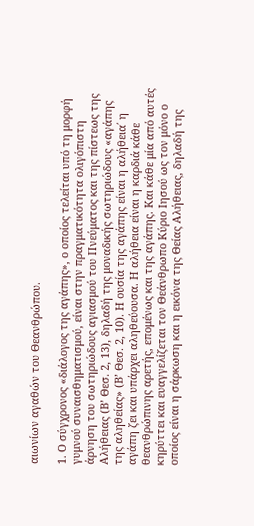αιωνίων αγαθών του Θεανθρώπου.

1. Ο σύγχρονος «διάλογος της αγάπης», ο οποίος τελείται υπό τη μορφή γυμνού συναισθηματισμού, είναι στην πραγματικότητα ολιγόπιστη άρνηση του σωτηριώδους αγιασμού του Πνεύματος και της πίστεως της Αλήθειας (Β’ Θεσ. 2, 13), δηλαδή της μοναδικής σωτηριώδους «αγάπης της αληθείας» (Β’ Θεσ. 2, 10). Η ουσία της αγάπης είναι η αλήθεια΄ η αγάπη ζει και υπάρχει αληθεύουσα. Η αλήθεια είναι η καρδιά κάθε θεανθρώπινης αρετής, επομένως και της αγάπης. Και κάθε μία από αυτές κηρύττει και ευαγγελίζεται τον Θεάνθρωπο Κύριο Ιησού ως τον μόνο ο οποίος είναι η σάρκωση και η εικόνα της Θείας Αλήθειας, δηλαδή της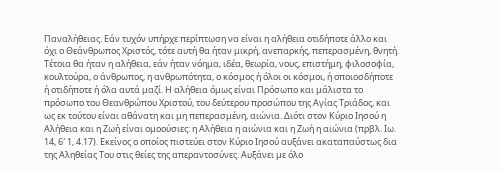Παναλήθειας. Εάν τυχόν υπήρχε περίπτωση να είναι η αλήθεια οτιδήποτε άλλο και όχι ο Θεάνθρωπος Χριστός, τότε αυτή θα ήταν μικρή, ανεπαρκής, πεπερασμένη, θνητή. Τέτοια θα ήταν η αλήθεια, εάν ήταν νόημα, ιδέα, θεωρία, νους, επιστήμη, φιλοσοφία, κουλτούρα, ο άνθρωπος, η ανθρωπότητα, ο κόσμος ή όλοι οι κόσμοι, ή οποιοσδήποτε ή οτιδήποτε ή όλα αυτά μαζί. Η αλήθεια όμως είναι Πρόσωπο και μάλιστα το πρόσωπο του Θεανθρώπου Χριστού, του δεύτερου προσώπου της Αγίας Τριάδος, και ως εκ τούτου είναι αθάνατη και μη πεπερασμένη, αιώνια. Διότι στον Κύριο Ιησού η Αλήθεια και η Ζωή είναι ομοούσιες: η Αλήθεια η αιώνια και η Ζωή η αιώνια (πρβλ. Ιω. 14, 6′ 1, 4.17). Εκείνος ο οποίος πιστεύει στον Κύριο Ιησού αυξάνει ακαταπαύστως δια της Αληθείας Του στις θείες της απεραντοσύνες. Αυξάνει με όλο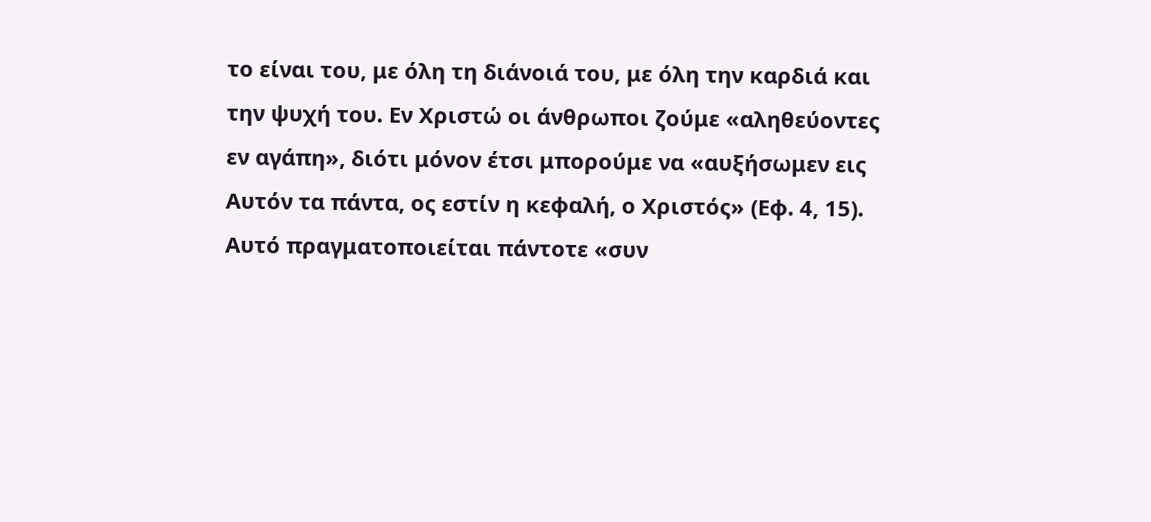το είναι του, με όλη τη διάνοιά του, με όλη την καρδιά και την ψυχή του. Εν Χριστώ οι άνθρωποι ζούμε «αληθεύοντες εν αγάπη», διότι μόνον έτσι μπορούμε να «αυξήσωμεν εις Αυτόν τα πάντα, ος εστίν η κεφαλή, ο Χριστός» (Εφ. 4, 15). Αυτό πραγματοποιείται πάντοτε «συν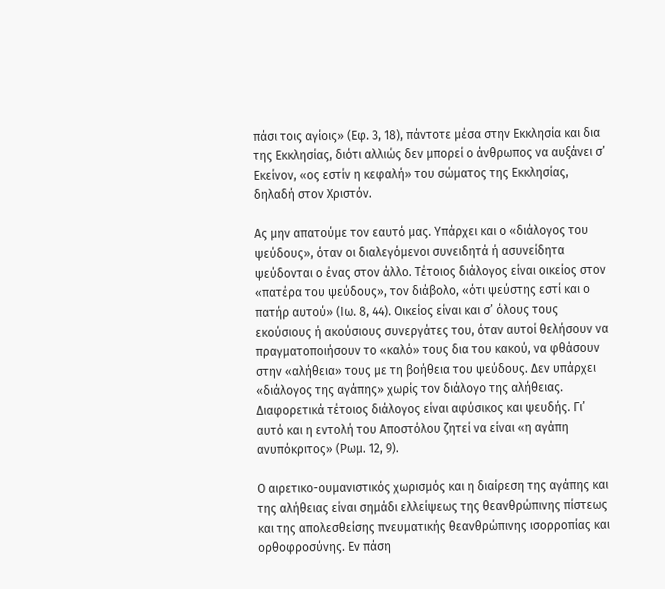πάσι τοις αγίοις» (Εφ. 3, 18), πάντοτε μέσα στην Εκκλησία και δια της Εκκλησίας, διότι αλλιώς δεν μπορεί ο άνθρωπος να αυξάνει σ’ Εκείνον, «ος εστίν η κεφαλή» του σώματος της Εκκλησίας, δηλαδή στον Χριστόν.

Ας μην απατούμε τον εαυτό μας. Υπάρχει και ο «διάλογος του ψεύδους», όταν οι διαλεγόμενοι συνειδητά ή ασυνείδητα ψεύδονται ο ένας στον άλλο. Τέτοιος διάλογος είναι οικείος στον «πατέρα του ψεύδους», τον διάβολο, «ότι ψεύστης εστί και ο πατήρ αυτού» (Ιω. 8, 44). Οικείος είναι και σ’ όλους τους εκούσιους ή ακούσιους συνεργάτες του, όταν αυτοί θελήσουν να πραγματοποιήσουν το «καλό» τους δια του κακού, να φθάσουν στην «αλήθεια» τους με τη βοήθεια του ψεύδους. Δεν υπάρχει «διάλογος της αγάπης» χωρίς τον διάλογο της αλήθειας. Διαφορετικά τέτοιος διάλογος είναι αφύσικος και ψευδής. Γι’ αυτό και η εντολή του Αποστόλου ζητεί να είναι «η αγάπη ανυπόκριτος» (Ρωμ. 12, 9).

Ο αιρετικο-ουμανιστικός χωρισμός και η διαίρεση της αγάπης και της αλήθειας είναι σημάδι ελλείψεως της θεανθρώπινης πίστεως και της απολεσθείσης πνευματικής θεανθρώπινης ισορροπίας και ορθοφροσύνης. Εν πάση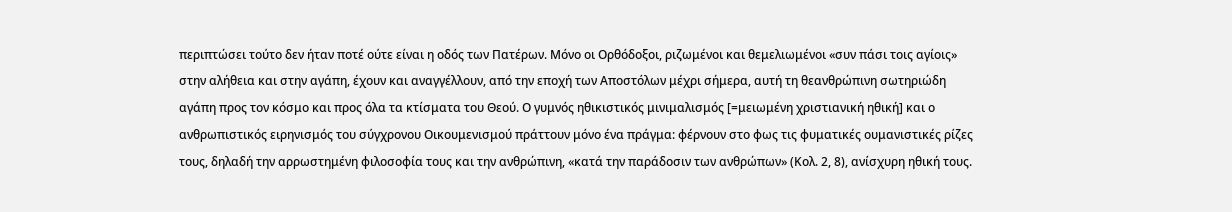περιπτώσει τούτο δεν ήταν ποτέ ούτε είναι η οδός των Πατέρων. Μόνο οι Ορθόδοξοι, ριζωμένοι και θεμελιωμένοι «συν πάσι τοις αγίοις» στην αλήθεια και στην αγάπη, έχουν και αναγγέλλουν, από την εποχή των Αποστόλων μέχρι σήμερα, αυτή τη θεανθρώπινη σωτηριώδη αγάπη προς τον κόσμο και προς όλα τα κτίσματα του Θεού. Ο γυμνός ηθικιστικός μινιμαλισμός [=μειωμένη χριστιανική ηθική] και ο ανθρωπιστικός ειρηνισμός του σύγχρονου Οικουμενισμού πράττουν μόνο ένα πράγμα: φέρνουν στο φως τις φυματικές ουμανιστικές ρίζες τους, δηλαδή την αρρωστημένη φιλοσοφία τους και την ανθρώπινη, «κατά την παράδοσιν των ανθρώπων» (Κολ. 2, 8), ανίσχυρη ηθική τους.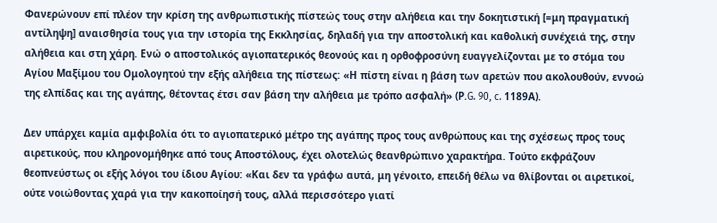Φανερώνουν επί πλέον την κρίση της ανθρωπιστικής πίστεώς τους στην αλήθεια και την δοκητιστική [=μη πραγματική αντίληψη] αναισθησία τους για την ιστορία της Εκκλησίας, δηλαδή για την αποστολική και καθολική συνέχειά της, στην αλήθεια και στη χάρη. Ενώ ο αποστολικός αγιοπατερικός θεονούς και η ορθοφροσύνη ευαγγελίζονται με το στόμα του Αγίου Μαξίμου του Ομολογητού την εξής αλήθεια της πίστεως: «Η πίστη είναι η βάση των αρετών που ακολουθούν, εννοώ της ελπίδας και της αγάπης, θέτοντας έτσι σαν βάση την αλήθεια με τρόπο ασφαλή» (Ρ.G. 90, c. 1189Α).

Δεν υπάρχει καμία αμφιβολία ότι το αγιοπατερικό μέτρο της αγάπης προς τους ανθρώπους και της σχέσεως προς τους αιρετικούς, που κληρονομήθηκε από τους Αποστόλους, έχει oλοτελώς θεανθρώπινο χαρακτήρα. Τούτο εκφράζουν θεοπνεύστως οι εξής λόγοι του ίδιου Αγίου: «Και δεν τα γράφω αυτά, μη γένοιτο, επειδή θέλω να θλίβονται οι αιρετικοί, ούτε νοιώθοντας χαρά για την κακοποίησή τους, αλλά περισσότερο γιατί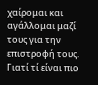χαίρομαι και αγάλλομαι μαζί τους για την επιστροφή τους. Γιατί τί είναι πιο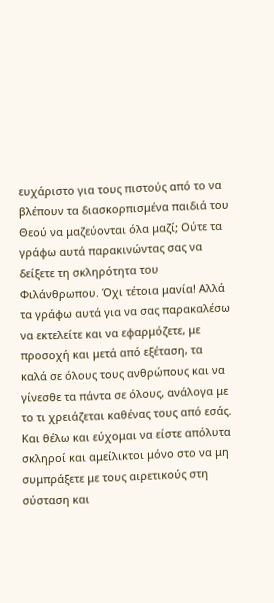ευχάριστο για τους πιστούς από το να βλέπουν τα διασκορπισμένα παιδιά του Θεού να μαζεύονται όλα μαζί; Ούτε τα γράφω αυτά παρακινώντας σας να δείξετε τη σκληρότητα του Φιλάνθρωπου. Όχι τέτοια μανία! Αλλά τα γράφω αυτά για να σας παρακαλέσω να εκτελείτε και να εφαρμόζετε, με προσοχή και μετά από εξέταση, τα καλά σε όλους τους ανθρώπους και να γίνεσθε τα πάντα σε όλους, ανάλογα με το τι χρειάζεται καθένας τους από εσάς. Και θέλω και εύχομαι να είστε απόλυτα σκληροί και αμείλικτοι μόνο στο να μη συμπράξετε με τους αιρετικούς στη σύσταση και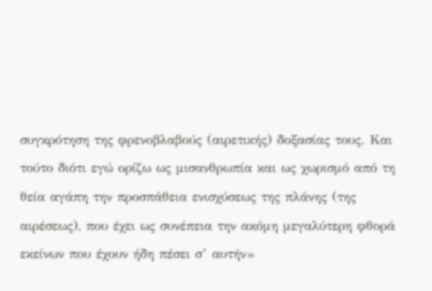συγκρότηση της φρενοβλαβούς (αιρετικής) δοξασίας τους. Και τούτο διότι εγώ ορίζω ως μισανθρωπία και ως χωρισμό από τη θεία αγάπη την προσπάθεια ενισχύσεως της πλάνης (της αιρέσεως), που έχει ως συνέπεια την ακόμη μεγαλύτερη φθορά εκείνων που έχουν ήδη πέσει σ’ αυτήν»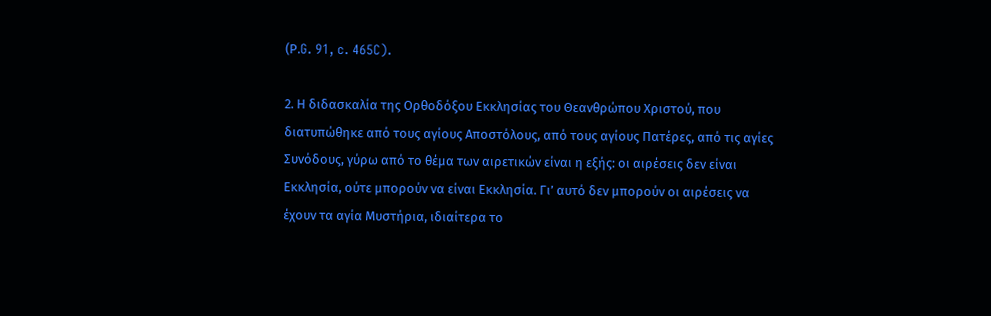(Ρ.G. 91, c. 465C).

2. Η διδασκαλία της Ορθοδόξου Εκκλησίας του Θεανθρώπου Χριστού, που διατυπώθηκε από τους αγίους Αποστόλους, από τους αγίους Πατέρες, από τις αγίες Συνόδους, γύρω από το θέμα των αιρετικών είναι η εξής: οι αιρέσεις δεν είναι Εκκλησία, ούτε μπορούν να είναι Εκκλησία. Γι’ αυτό δεν μπορούν οι αιρέσεις να έχουν τα αγία Μυστήρια, ιδιαίτερα το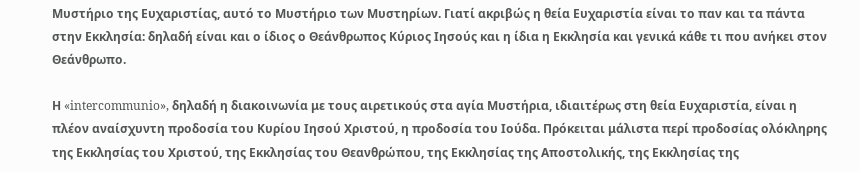Μυστήριο της Ευχαριστίας, αυτό το Μυστήριο των Μυστηρίων. Γιατί ακριβώς η θεία Ευχαριστία είναι το παν και τα πάντα στην Εκκλησία: δηλαδή είναι και ο ίδιος ο Θεάνθρωπος Κύριος Ιησούς και η ίδια η Εκκλησία και γενικά κάθε τι που ανήκει στον Θεάνθρωπο.

Η «intercommunio», δηλαδή η διακοινωνία με τους αιρετικούς στα αγία Μυστήρια, ιδιαιτέρως στη θεία Ευχαριστία, είναι η πλέον αναίσχυντη προδοσία του Κυρίου Ιησού Χριστού, η προδοσία του Ιούδα. Πρόκειται μάλιστα περί προδοσίας ολόκληρης της Εκκλησίας του Χριστού, της Εκκλησίας του Θεανθρώπου, της Εκκλησίας της Αποστολικής, της Εκκλησίας της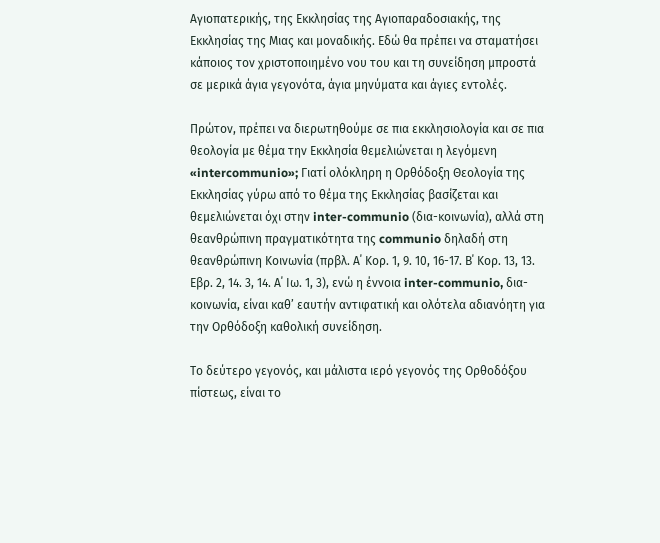Αγιοπατερικής, της Εκκλησίας της Αγιοπαραδοσιακής, της Εκκλησίας της Μιας και μοναδικής. Εδώ θα πρέπει να σταματήσει κάποιος τον χριστοποιημένο νου του και τη συνείδηση μπροστά σε μερικά άγια γεγονότα, άγια μηνύματα και άγιες εντολές.

Πρώτον, πρέπει να διερωτηθούμε σε πια εκκλησιολογία και σε πια θεολογία με θέμα την Εκκλησία θεμελιώνεται η λεγόμενη «intercommunio»; Γιατί ολόκληρη η Ορθόδοξη Θεολογία της Εκκλησίας γύρω από το θέμα της Εκκλησίας βασίζεται και θεμελιώνεται όχι στην inter-communio (δια-κοινωνία), αλλά στη θεανθρώπινη πραγματικότητα της communio δηλαδή στη θεανθρώπινη Κοινωνία (πρβλ. Α΄ Κορ. 1, 9. 10, 16-17. Β΄ Κορ. 13, 13. Εβρ. 2, 14. 3, 14. Α΄ Ιω. 1, 3), ενώ η έννοια inter-communio, δια-κοινωνία, είναι καθ’ εαυτήν αντιφατική και ολότελα αδιανόητη για την Ορθόδοξη καθολική συνείδηση.

Το δεύτερο γεγονός, και μάλιστα ιερό γεγονός της Ορθοδόξου πίστεως, είναι το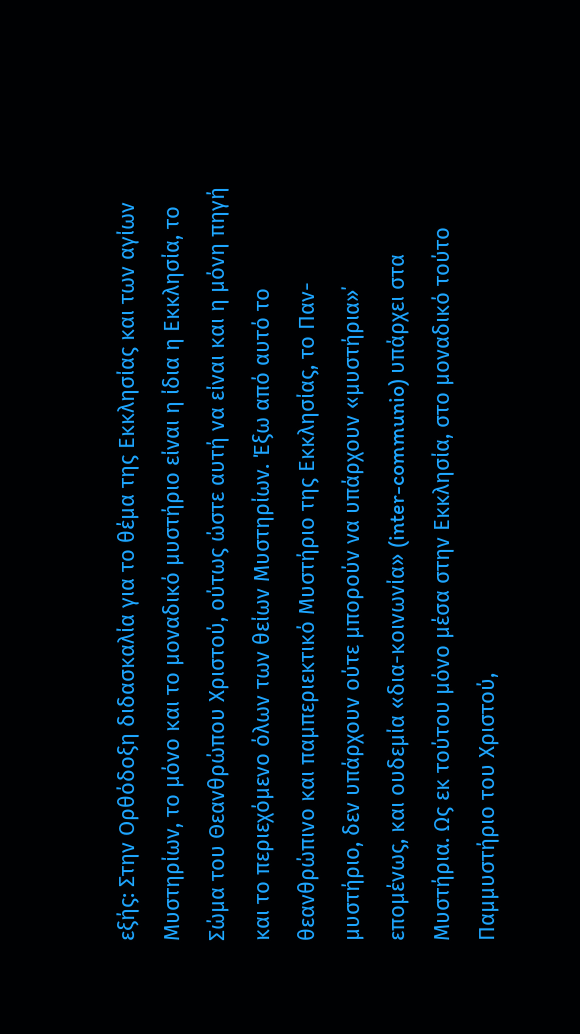εξής: Στην Ορθόδοξη διδασκαλία για το θέμα της Εκκλησίας και των αγίων Μυστηρίων, το μόνο και το μοναδικό μυστήριο είναι η ίδια η Εκκλησία, το Σώμα του Θεανθρώπου Χριστού, ούτως ώστε αυτή να είναι και η μόνη πηγή και το περιεχόμενο όλων των θείων Μυστηρίων. Έξω από αυτό το θεανθρώπινο και παμπεριεκτικό Μυστήριο της Εκκλησίας, το Παν-μυστήριο, δεν υπάρχουν ούτε μπορούν να υπάρχουν «μυστήρια»΄ επομένως, και ουδεμία «δια-κοινωνία» (inter-communio) υπάρχει στα Μυστήρια. Ως εκ τούτου μόνο μέσα στην Εκκλησία, στο μοναδικό τούτο Παμμυστήριο του Χριστού,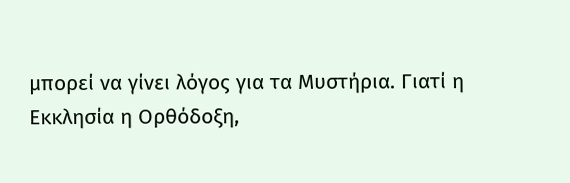μπορεί να γίνει λόγος για τα Μυστήρια. Γιατί η Εκκλησία η Ορθόδοξη,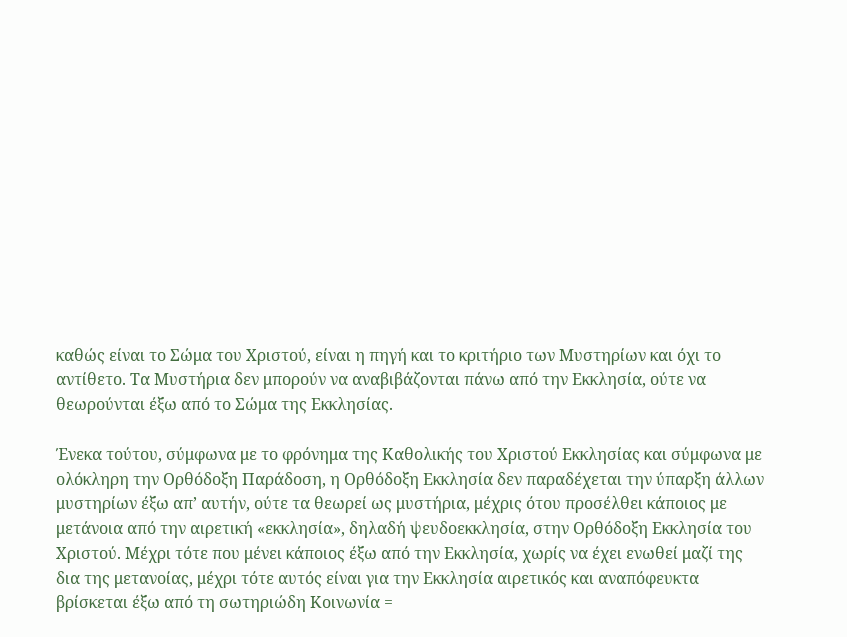καθώς είναι το Σώμα του Χριστού, είναι η πηγή και το κριτήριο των Μυστηρίων και όχι το αντίθετο. Τα Μυστήρια δεν μπορούν να αναβιβάζονται πάνω από την Εκκλησία, ούτε να θεωρούνται έξω από το Σώμα της Εκκλησίας.

Ένεκα τούτου, σύμφωνα με το φρόνημα της Καθολικής του Χριστού Εκκλησίας και σύμφωνα με ολόκληρη την Ορθόδοξη Παράδοση, η Ορθόδοξη Εκκλησία δεν παραδέχεται την ύπαρξη άλλων μυστηρίων έξω απ’ αυτήν, ούτε τα θεωρεί ως μυστήρια, μέχρις ότου προσέλθει κάποιος με μετάνοια από την αιρετική «εκκλησία», δηλαδή ψευδοεκκλησία, στην Ορθόδοξη Εκκλησία του Χριστού. Μέχρι τότε που μένει κάποιος έξω από την Εκκλησία, χωρίς να έχει ενωθεί μαζί της δια της μετανοίας, μέχρι τότε αυτός είναι για την Εκκλησία αιρετικός και αναπόφευκτα βρίσκεται έξω από τη σωτηριώδη Κοινωνία =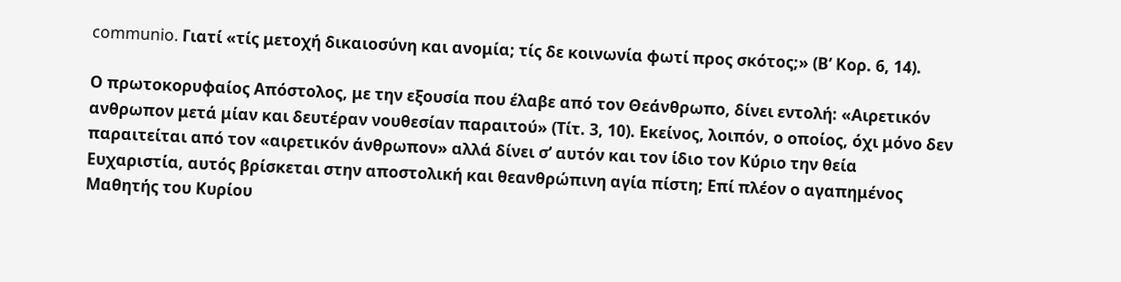communio. Γιατί «τίς μετοχή δικαιοσύνη και ανομία; τίς δε κοινωνία φωτί προς σκότος;» (Β’ Κορ. 6, 14).

Ο πρωτοκορυφαίος Απόστολος, με την εξουσία που έλαβε από τον Θεάνθρωπο, δίνει εντολή: «Αιρετικόν ανθρωπον μετά μίαν και δευτέραν νουθεσίαν παραιτού» (Τίτ. 3, 10). Εκείνος, λοιπόν, ο οποίος, όχι μόνο δεν παραιτείται από τον «αιρετικόν άνθρωπον» αλλά δίνει σ’ αυτόν και τον ίδιο τον Κύριο την θεία Ευχαριστία, αυτός βρίσκεται στην αποστολική και θεανθρώπινη αγία πίστη; Επί πλέον ο αγαπημένος Μαθητής του Κυρίου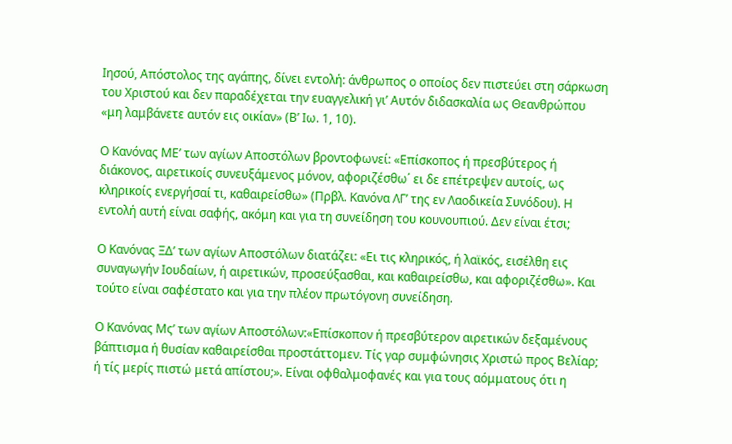Ιησού, Απόστολος της αγάπης, δίνει εντολή: άνθρωπος ο οποίος δεν πιστεύει στη σάρκωση του Χριστού και δεν παραδέχεται την ευαγγελική γι’ Αυτόν διδασκαλία ως Θεανθρώπου «μη λαμβάνετε αυτόν εις οικίαν» (Β’ Ιω. 1, 10).

Ο Κανόνας ΜΕ’ των αγίων Αποστόλων βροντοφωνεί: «Επίσκοπος ή πρεσβύτερος ή διάκονος, αιρετικοίς συνευξάμενος μόνον, αφοριζέσθω΄ ει δε επέτρεψεν αυτοίς, ως κληρικοίς ενεργήσαί τι, καθαιρείσθω» (Πρβλ. Κανόνα ΛΓ’ της εν Λαοδικεία Συνόδου). Η εντολή αυτή είναι σαφής, ακόμη και για τη συνείδηση του κουνουπιού. Δεν είναι έτσι;

Ο Κανόνας ΞΔ’ των αγίων Αποστόλων διατάζει: «Ει τις κληρικός, ή λαϊκός, εισέλθη εις συναγωγήν Ιουδαίων, ή αιρετικών, προσεύξασθαι, και καθαιρείσθω, και αφοριζέσθω». Και τούτο είναι σαφέστατο και για την πλέον πρωτόγονη συνείδηση.

Ο Κανόνας Μς’ των αγίων Αποστόλων:«Επίσκοπον ή πρεσβύτερον αιρετικών δεξαμένους βάπτισμα ή θυσίαν καθαιρείσθαι προστάττομεν. Τίς γαρ συμφώνησις Χριστώ προς Βελίαρ; ή τίς μερίς πιστώ μετά απίστου;». Είναι οφθαλμοφανές και για τους αόμματους ότι η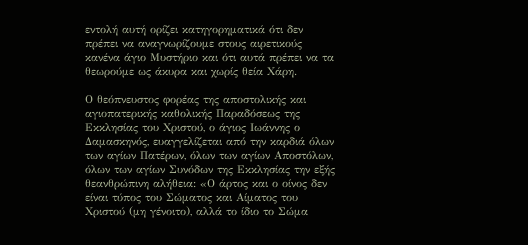εντολή αυτή ορίζει κατηγορηματικά ότι δεν πρέπει να αναγνωρίζουμε στους αιρετικούς κανένα άγιο Μυστήριο και ότι αυτά πρέπει να τα θεωρούμε ως άκυρα και χωρίς θεία Χάρη.

Ο θεόπνευστος φορέας της αποστολικής και αγιοπατερικής καθολικής Παραδόσεως της Εκκλησίας του Χριστού, ο άγιος Ιωάννης ο Δαμασκηνός, ευαγγελίζεται από την καρδιά όλων των αγίων Πατέρων, όλων των αγίων Αποστόλων, όλων των αγίων Συνόδων της Εκκλησίας την εξής θεανθρώπινη αλήθεια: «Ο άρτος και ο οίνος δεν είναι τύπος του Σώματος και Αίματος του Χριστού (μη γένοιτο), αλλά το ίδιο το Σώμα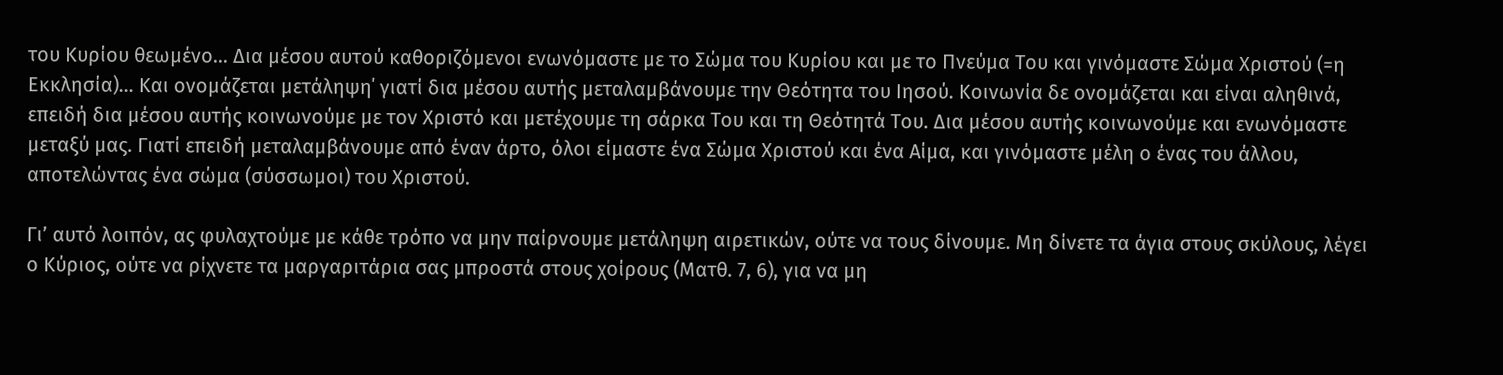του Κυρίου θεωμένο… Δια μέσου αυτού καθοριζόμενοι ενωνόμαστε με το Σώμα του Κυρίου και με το Πνεύμα Του και γινόμαστε Σώμα Χριστού (=η Εκκλησία)… Και ονομάζεται μετάληψη΄ γιατί δια μέσου αυτής μεταλαμβάνουμε την Θεότητα του Ιησού. Κοινωνία δε ονομάζεται και είναι αληθινά, επειδή δια μέσου αυτής κοινωνούμε με τον Χριστό και μετέχουμε τη σάρκα Του και τη Θεότητά Του. Δια μέσου αυτής κοινωνούμε και ενωνόμαστε μεταξύ μας. Γιατί επειδή μεταλαμβάνουμε από έναν άρτο, όλοι είμαστε ένα Σώμα Χριστού και ένα Αίμα, και γινόμαστε μέλη ο ένας του άλλου, αποτελώντας ένα σώμα (σύσσωμοι) του Χριστού.

Γι’ αυτό λοιπόν, ας φυλαχτούμε με κάθε τρόπο να μην παίρνουμε μετάληψη αιρετικών, ούτε να τους δίνουμε. Μη δίνετε τα άγια στους σκύλους, λέγει ο Κύριος, ούτε να ρίχνετε τα μαργαριτάρια σας μπροστά στους χοίρους (Ματθ. 7, 6), για να μη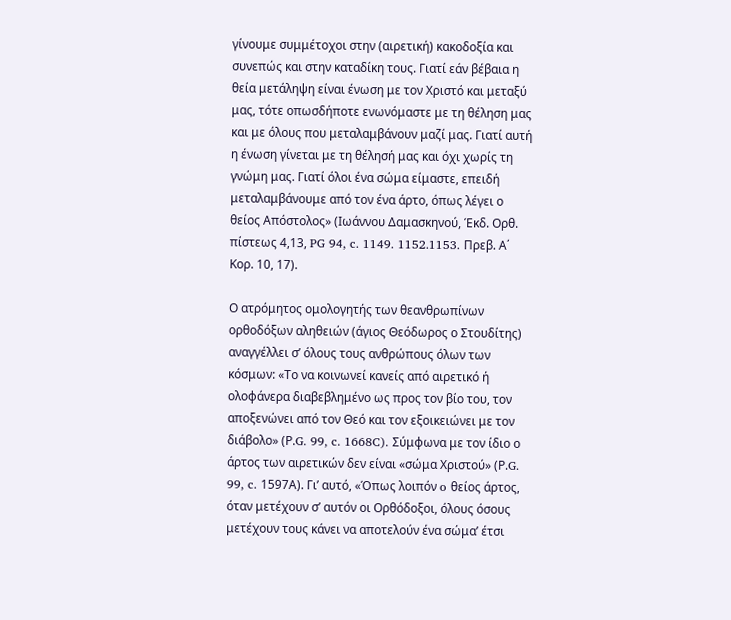γίνουμε συμμέτοχοι στην (αιρετική) κακοδοξία και συνεπώς και στην καταδίκη τους. Γιατί εάν βέβαια η θεία μετάληψη είναι ένωση με τον Χριστό και μεταξύ μας, τότε οπωσδήποτε ενωνόμαστε με τη θέληση μας και με όλους που μεταλαμβάνουν μαζί μας. Γιατί αυτή η ένωση γίνεται με τη θέλησή μας και όχι χωρίς τη γνώμη μας. Γιατί όλοι ένα σώμα είμαστε, επειδή μεταλαμβάνουμε από τον ένα άρτο, όπως λέγει ο θείος Απόστολος» (Ιωάννου Δαμασκηνού, Έκδ. Ορθ. πίστεως 4,13, PG 94, c. 1149. 1152.1153. Πρεβ. Α΄ Κορ. 10, 17).

Ο ατρόμητος ομολογητής των θεανθρωπίνων ορθοδόξων αληθειών (άγιος Θεόδωρος ο Στουδίτης) αναγγέλλει σ’ όλους τους ανθρώπους όλων των κόσμων: «Το να κοινωνεί κανείς από αιρετικό ή ολοφάνερα διαβεβλημένο ως προς τον βίο του, τον αποξενώνει από τον Θεό και τον εξοικειώνει με τον διάβολο» (Ρ.G. 99, c. 1668C). Σύμφωνα με τον ίδιο ο άρτος των αιρετικών δεν είναι «σώμα Χριστού» (Ρ.G. 99, c. 1597Α). Γι’ αυτό, «Όπως λοιπόν o θείος άρτος, όταν μετέχουν σ’ αυτόν οι Ορθόδοξοι, όλους όσους μετέχουν τους κάνει να αποτελούν ένα σώμα’ έτσι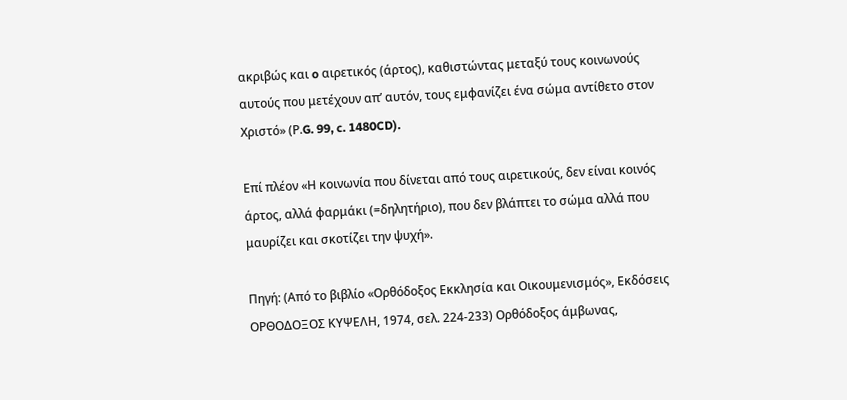ακριβώς και o αιρετικός (άρτος), καθιστώντας μεταξύ τους κοινωνούς αυτούς που μετέχουν απ’ αυτόν, τους εμφανίζει ένα σώμα αντίθετο στον Χριστό» (Ρ.G. 99, c. 1480CD).

Επί πλέον «Η κοινωνία που δίνεται από τους αιρετικούς, δεν είναι κοινός άρτος, αλλά φαρμάκι (=δηλητήριο), που δεν βλάπτει το σώμα αλλά που μαυρίζει και σκοτίζει την ψυχή».

Πηγή: (Από το βιβλίο «Ορθόδοξος Εκκλησία και Οικουμενισμός», Εκδόσεις ΟΡΘΟΔΟΞΟΣ ΚΥΨΕΛΗ, 1974, σελ. 224-233) Ορθόδοξος άμβωνας,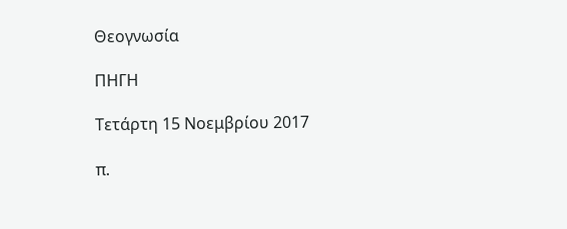Θεογνωσία

ΠΗΓΗ

Τετάρτη 15 Νοεμβρίου 2017

π.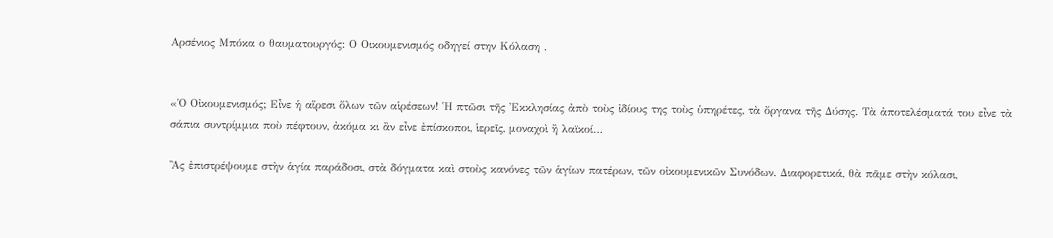Αρσένιος Μπόκα ο θαυματουργός: Ο Οικουμενισμός οδηγεί στην Κόλαση .


«Ὁ Oἰκουμενισμός; Εἶνε ἡ αἵρεσι ὅλων τῶν αἱρέσεων! Ἡ πτῶσι τῆς Ἐκκλησίας ἀπὸ τοὺς ἰδίους της τοὺς ὑπηρέτες, τὰ ὄργανα τῆς Δύσης. Τὰ ἀποτελέσματά του εἶνε τὰ σάπια συντρίμμια ποὺ πέφτουν, ἀκόμα κι ἂν εἶνε ἐπίσκοποι, ἱερεῖς, μοναχοὶ ἢ λαϊκοί…

Ἂς ἐπιστρέψουμε στὴν ἁγία παράδοσι, στὰ δόγματα καὶ στοὺς κανόνες τῶν ἁγίων πατέρων, τῶν οἰκουμενικῶν Συνόδων. Διαφορετικά, θὰ πᾶμε στὴν κόλασι,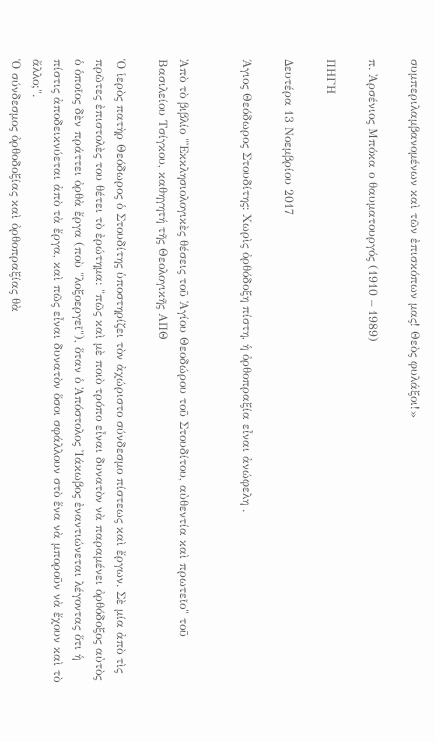συμπεριλαμβανομένων καὶ τῶν ἐπισκόπων μας! Θεὸς φυλάξοι!»

π. Ἀρσένιος Μπόκα ο θαυματουργός (1910 – 1989)

ΠΗΓΗ

Δευτέρα 13 Νοεμβρίου 2017

Άγιος Θεόδωρος Στουδίτης: Χωρὶς ὀρθόδοξη πίστη, ἡ ὀρθοπραξία εἶναι ἀνώφελη .


Ἀπὸ τὸ βιβλίο "Ἐκκλησιολογικὲς θέσεις τοῦ Ἁγίου Θεοδώρου τοῦ Στουδίτου, αὐθεντία καὶ πρωτεῖο" τοῦ Βασιλείου Τσίγκου, καθηγητή τῆς Θεολογικῆς ΑΠΘ

Ὁ ἱερὸς πατὴρ Θεόδωρος ὁ Στουδίτης ὑποστηρίζει τὸν ἀχώριστο σύνδεσμο πίστεως καὶ ἔργων. Σὲ μία ἀπὸ τὶς πρῶτες ἐπιστολὲς του θέτει τὸ ἐρώτημα: "πῶς καὶ μὲ ποιὸ τρόπο εἶναι δυνατὸν νὰ παραμένει ὀρθόδοξος αὐτὸς ὁ ὁποῖος δὲν πράττει ὀρθὰ ἔργα (ποὺ "λοξοεργεῖ"), ὅταν ὁ Ἀπόστολος Ἰάκωβος ἐναντιώνεται λέγοντας ὅτι ἡ πίστις ἀποδεικνύεται ἀπὸ τὰ ἔργα, καὶ πῶς εἶναι δυνατὸν ὅσοι σφάλλουν στὸ ἕνα νὰ μποροῦν νὰ ἔχουν καὶ τὸ ἄλλο;".
Ὁ σύνδεσμος ὀρθοδοξίας καὶ ὀρθοπραξίας θὰ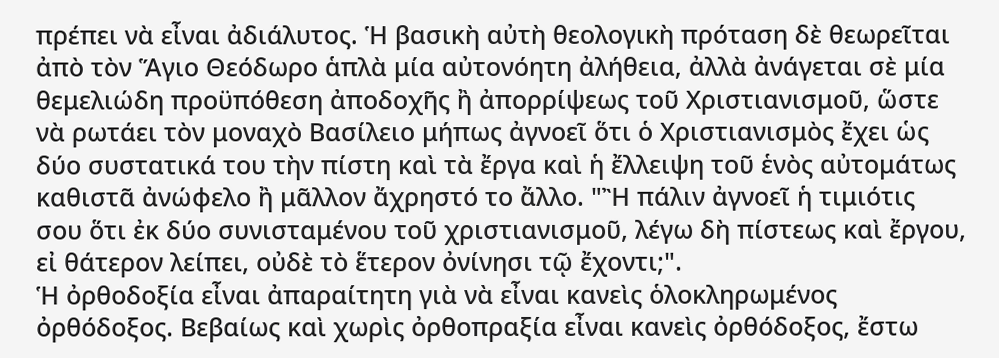πρέπει νὰ εἶναι ἀδιάλυτος. Ἡ βασικὴ αὐτὴ θεολογικὴ πρόταση δὲ θεωρεῖται ἀπὸ τὸν Ἅγιο Θεόδωρο ἁπλὰ μία αὐτονόητη ἀλήθεια, ἀλλὰ ἀνάγεται σὲ μία θεμελιώδη προϋπόθεση ἀποδοχῆς ἢ ἀπορρίψεως τοῦ Χριστιανισμοῦ, ὥστε νὰ ρωτάει τὸν μοναχὸ Βασίλειο μήπως ἀγνοεῖ ὅτι ὁ Χριστιανισμὸς ἔχει ὡς δύο συστατικά του τὴν πίστη καὶ τὰ ἔργα καὶ ἡ ἔλλειψη τοῦ ἑνὸς αὐτομάτως καθιστᾶ ἀνώφελο ἢ μᾶλλον ἄχρηστό το ἄλλο. "Ἢ πάλιν ἀγνοεῖ ἡ τιμιότις σου ὅτι ἐκ δύο συνισταμένου τοῦ χριστιανισμοῦ, λέγω δὴ πίστεως καὶ ἔργου, εἰ θάτερον λείπει, οὐδὲ τὸ ἕτερον ὀνίνησι τῷ ἔχοντι;".
Ἡ ὀρθοδοξία εἶναι ἀπαραίτητη γιὰ νὰ εἶναι κανεὶς ὁλοκληρωμένος ὀρθόδοξος. Βεβαίως καὶ χωρὶς ὀρθοπραξία εἶναι κανεὶς ὀρθόδοξος, ἔστω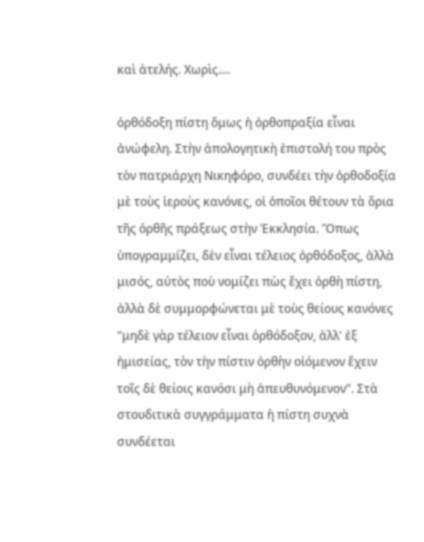καὶ ἀτελής. Χωρὶς....

ὀρθόδοξη πίστη ὅμως ἡ ὀρθοπραξία εἶναι ἀνώφελη. Στὴν ἀπολογητικὴ ἐπιστολή του πρὸς τὸν πατριάρχη Νικηφόρο, συνδέει τὴν ὀρθοδοξία μὲ τοὺς ἱεροὺς κανόνες, οἱ ὁποῖοι θέτουν τὰ ὅρια τῆς ὀρθῆς πράξεως στὴν Ἐκκλησία. Ὅπως ὑπογραμμίζει, δὲν εἶναι τέλειος ὀρθόδοξος, ἀλλὰ μισός, αὐτὸς ποὺ νομίζει πὼς ἔχει ὀρθὴ πίστη, ἀλλὰ δὲ συμμορφώνεται μὲ τοὺς θείους κανόνες "μηδὲ γὰρ τέλειον εἶναι ὀρθόδοξον, ἀλλ' ἐξ ἠμισείας, τὸν τὴν πίστιν ὀρθὴν οἰόμενον ἔχειν τοῖς δὲ θείοις κανόσι μὴ ἀπευθυνόμενον". Στὰ στουδιτικὰ συγγράμματα ἡ πίστη συχνὰ συνδέεται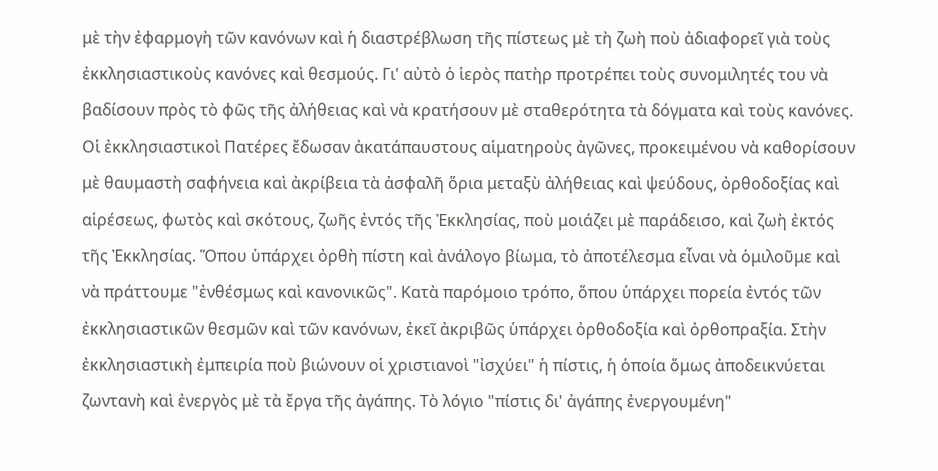μὲ τὴν ἐφαρμογὴ τῶν κανόνων καὶ ἡ διαστρέβλωση τῆς πίστεως μὲ τὴ ζωὴ ποὺ ἀδιαφορεῖ γιὰ τοὺς ἐκκλησιαστικοὺς κανόνες καὶ θεσμούς. Γι' αὐτὸ ὁ ἱερὸς πατὴρ προτρέπει τοὺς συνομιλητές του νὰ βαδίσουν πρὸς τὸ φῶς τῆς ἀλήθειας καὶ νὰ κρατήσουν μὲ σταθερότητα τὰ δόγματα καὶ τοὺς κανόνες.
Οἱ ἐκκλησιαστικοὶ Πατέρες ἔδωσαν ἀκατάπαυστους αἱματηροὺς ἀγῶνες, προκειμένου νὰ καθορίσουν μὲ θαυμαστὴ σαφήνεια καὶ ἀκρίβεια τὰ ἀσφαλῆ ὅρια μεταξὺ ἀλήθειας καὶ ψεύδους, ὀρθοδοξίας καὶ αἱρέσεως, φωτὸς καὶ σκότους, ζωῆς ἐντός τῆς Ἐκκλησίας, ποὺ μοιάζει μὲ παράδεισο, καὶ ζωὴ ἐκτός τῆς Ἐκκλησίας. Ὅπου ὑπάρχει ὀρθὴ πίστη καὶ ἀνάλογο βίωμα, τὸ ἀποτέλεσμα εἶναι νὰ ὁμιλοῦμε καὶ νὰ πράττουμε "ἐνθέσμως καὶ κανονικῶς". Κατὰ παρόμοιο τρόπο, ὅπου ὑπάρχει πορεία ἐντός τῶν ἐκκλησιαστικῶν θεσμῶν καὶ τῶν κανόνων, ἐκεῖ ἀκριβῶς ὑπάρχει ὀρθοδοξία καὶ ὀρθοπραξία. Στὴν ἐκκλησιαστικὴ ἐμπειρία ποὺ βιώνουν οἱ χριστιανοὶ "ἰσχύει" ἡ πίστις, ἡ ὁποία ὅμως ἀποδεικνύεται ζωντανὴ καὶ ἐνεργὸς μὲ τὰ ἔργα τῆς ἀγάπης. Τὸ λόγιο "πίστις δι' ἀγάπης ἐνεργουμένη"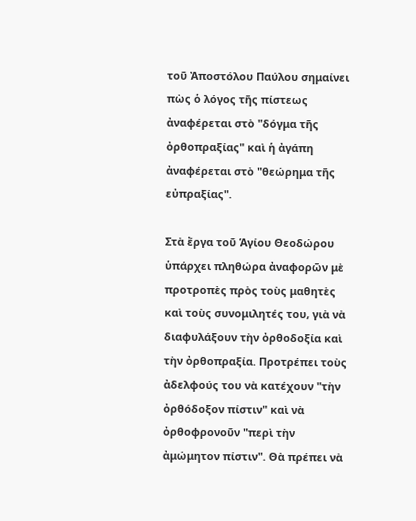τοῦ Ἀποστόλου Παύλου σημαίνει πὼς ὁ λόγος τῆς πίστεως ἀναφέρεται στὸ "δόγμα τῆς ὀρθοπραξίας" καὶ ἡ ἀγάπη ἀναφέρεται στὸ "θεώρημα τῆς εὐπραξίας".

Στὰ ἔργα τοῦ Ἁγίου Θεοδώρου ὑπάρχει πληθώρα ἀναφορῶν μὲ προτροπὲς πρὸς τοὺς μαθητὲς καὶ τοὺς συνομιλητές του, γιὰ νὰ διαφυλάξουν τὴν ὀρθοδοξία καὶ τὴν ὀρθοπραξία. Προτρέπει τοὺς ἀδελφούς του νὰ κατέχουν "τὴν ὀρθόδοξον πίστιν" καὶ νὰ ὀρθοφρονοῦν "περὶ τὴν ἀμώμητον πίστιν". Θὰ πρέπει νὰ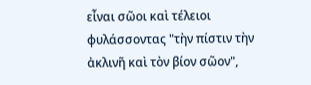εἶναι σῶοι καὶ τέλειοι φυλάσσοντας "τὴν πίστιν τὴν ἀκλινῆ καὶ τὸν βίον σῶον",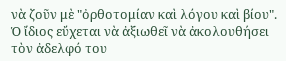νὰ ζοῦν μὲ "ὀρθοτομίαν καὶ λόγου καὶ βίου". Ὁ ἴδιος εὔχεται νὰ ἀξιωθεῖ νὰ ἀκολουθήσει τὸν ἀδελφό του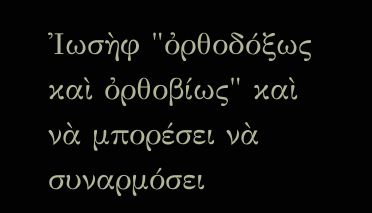Ἰωσὴφ "ὀρθοδόξως καὶ ὀρθοβίως" καὶ νὰ μπορέσει νὰ συναρμόσει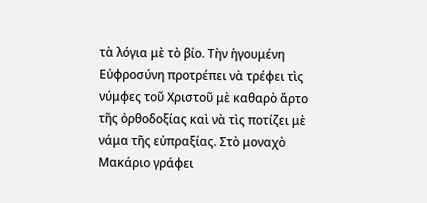τὰ λόγια μὲ τὸ βίο. Τὴν ἡγουμένη Εὐφροσύνη προτρέπει νὰ τρέφει τὶς νύμφες τοῦ Χριστοῦ μὲ καθαρὸ ἄρτο τῆς ὀρθοδοξίας καὶ νὰ τὶς ποτίζει μὲ νάμα τῆς εὐπραξίας. Στὸ μοναχὸ Μακάριο γράφει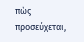πὼς προσεύχεται,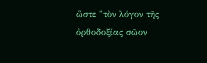ὥστε "τὸν λόγον τῆς ὀρθοδοξίας σῶον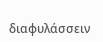διαφυλάσσειν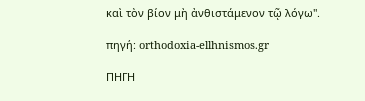καὶ τὸν βίον μὴ ἀνθιστάμενον τῷ λόγω".

πηγή: orthodoxia-ellhnismos.gr

ΠΗΓΗ